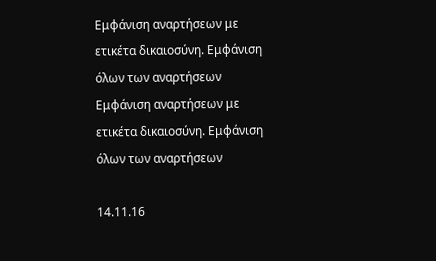Εμφάνιση αναρτήσεων με ετικέτα δικαιοσύνη. Εμφάνιση όλων των αναρτήσεων
Εμφάνιση αναρτήσεων με ετικέτα δικαιοσύνη. Εμφάνιση όλων των αναρτήσεων

14.11.16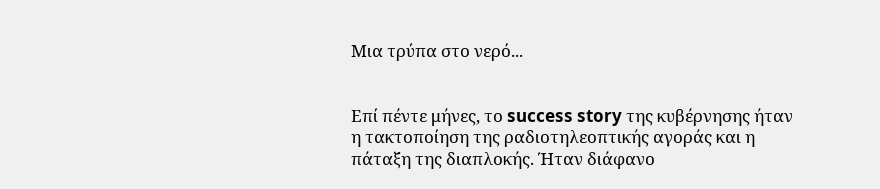Μια τρύπα στο νερό...


Επί πέντε μήνες, το success story της κυβέρνησης ήταν η τακτοποίηση της ραδιοτηλεοπτικής αγοράς και η πάταξη της διαπλοκής. Ήταν διάφανο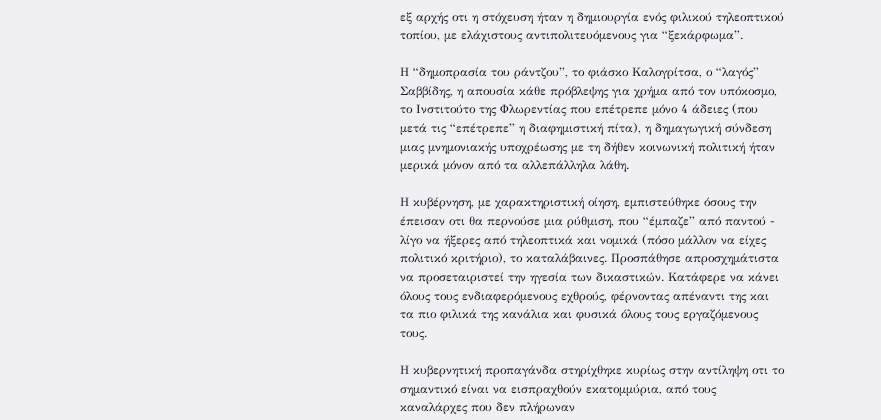εξ αρχής οτι η στόχευση ήταν η δημιουργία ενός φιλικού τηλεοπτικού τοπίου, με ελάχιστους αντιπολιτευόμενους για “ξεκάρφωμα”.

Η “δημοπρασία του ράντζου”, το φιάσκο Καλογρίτσα, ο “λαγός” Σαββίδης, η απουσία κάθε πρόβλεψης για χρήμα από τον υπόκοσμο, το Ινστιτούτο της Φλωρεντίας που επέτρεπε μόνο 4 άδειες (που μετά τις “επέτρεπε” η διαφημιστική πίτα), η δημαγωγική σύνδεση μιας μνημονιακής υποχρέωσης με τη δήθεν κοινωνική πολιτική ήταν μερικά μόνον από τα αλλεπάλληλα λάθη.

Η κυβέρνηση, με χαρακτηριστική οίηση, εμπιστεύθηκε όσους την έπεισαν οτι θα περνούσε μια ρύθμιση, που “έμπαζε” από παντού - λίγο να ήξερες από τηλεοπτικά και νομικά (πόσο μάλλον να είχες πολιτικό κριτήριο), το καταλάβαινες. Προσπάθησε απροσχημάτιστα να προσεταιριστεί την ηγεσία των δικαστικών. Κατάφερε να κάνει όλους τους ενδιαφερόμενους εχθρούς, φέρνοντας απέναντι της και τα πιο φιλικά της κανάλια και φυσικά όλους τους εργαζόμενους τους.

Η κυβερνητική προπαγάνδα στηρίχθηκε κυρίως στην αντίληψη οτι το σημαντικό είναι να εισπραχθούν εκατομμύρια, από τους καναλάρχες που δεν πλήρωναν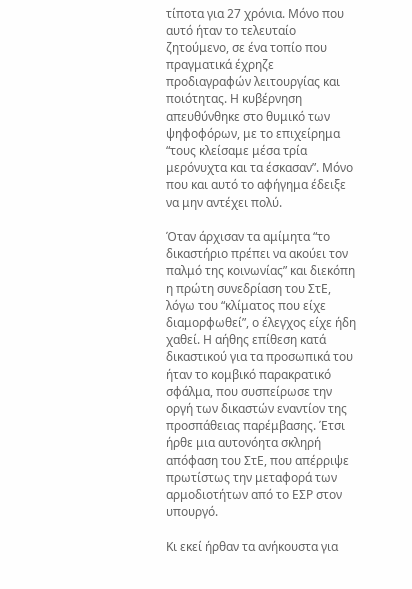τίποτα για 27 χρόνια. Μόνο που αυτό ήταν το τελευταίο ζητούμενο, σε ένα τοπίο που πραγματικά έχρηζε προδιαγραφών λειτουργίας και ποιότητας. Η κυβέρνηση απευθύνθηκε στο θυμικό των ψηφοφόρων, με το επιχείρημα “τους κλείσαμε μέσα τρία μερόνυχτα και τα έσκασαν”. Μόνο που και αυτό το αφήγημα έδειξε να μην αντέχει πολύ.

Όταν άρχισαν τα αμίμητα “το δικαστήριο πρέπει να ακούει τον παλμό της κοινωνίας” και διεκόπη η πρώτη συνεδρίαση του ΣτΕ, λόγω του “κλίματος που είχε διαμορφωθεί”, ο έλεγχος είχε ήδη χαθεί. Η αήθης επίθεση κατά δικαστικού για τα προσωπικά του ήταν το κομβικό παρακρατικό σφάλμα, που συσπείρωσε την οργή των δικαστών εναντίον της προσπάθειας παρέμβασης. Έτσι ήρθε μια αυτονόητα σκληρή απόφαση του ΣτΕ, που απέρριψε πρωτίστως την μεταφορά των αρμοδιοτήτων από το ΕΣΡ στον υπουργό.

Κι εκεί ήρθαν τα ανήκουστα για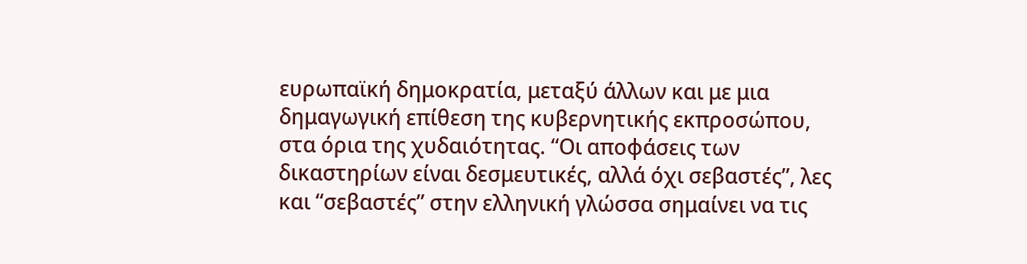ευρωπαϊκή δημοκρατία, μεταξύ άλλων και με μια δημαγωγική επίθεση της κυβερνητικής εκπροσώπου, στα όρια της χυδαιότητας. “Οι αποφάσεις των δικαστηρίων είναι δεσμευτικές, αλλά όχι σεβαστές”, λες και “σεβαστές” στην ελληνική γλώσσα σημαίνει να τις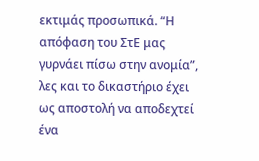εκτιμάς προσωπικά. “Η απόφαση του ΣτΕ μας γυρνάει πίσω στην ανομία”, λες και το δικαστήριο έχει ως αποστολή να αποδεχτεί ένα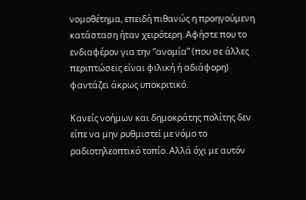νομοθέτημα, επειδή πιθανώς η προηγούμενη κατάσταση ήταν χειρότερη. Αφήστε που το ενδιαφέρον για την “ανομία” (που σε άλλες περιπτώσεις είναι φιλική ή αδιάφορη) φαντάζει άκρως υποκριτικό.

Κανείς νοήμων και δημοκράτης πολίτης δεν είπε να μην ρυθμιστεί με νόμο το ραδιοτηλεοπτικό τοπίο. Αλλά όχι με αυτόν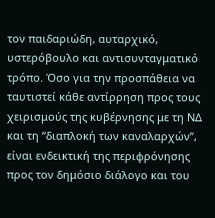τον παιδαριώδη, αυταρχικό, υστερόβουλο και αντισυνταγματικό τρόπο. Όσο για την προσπάθεια να ταυτιστεί κάθε αντίρρηση προς τους χειρισμούς της κυβέρνησης με τη ΝΔ και τη “διαπλοκή των καναλαρχών”, είναι ενδεικτική της περιφρόνησης προς τον δημόσιο διάλογο και του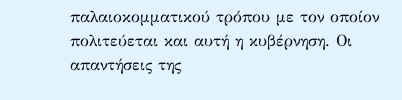παλαιοκομματικού τρόπου με τον οποίον πολιτεύεται και αυτή η κυβέρνηση. Οι απαντήσεις της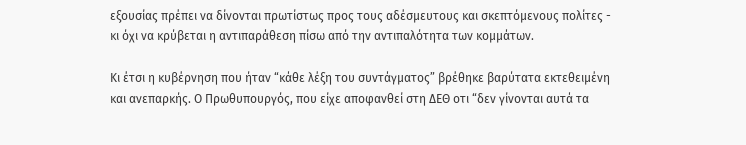εξουσίας πρέπει να δίνονται πρωτίστως προς τους αδέσμευτους και σκεπτόμενους πολίτες - κι όχι να κρύβεται η αντιπαράθεση πίσω από την αντιπαλότητα των κομμάτων.

Κι έτσι η κυβέρνηση που ήταν “κάθε λέξη του συντάγματος” βρέθηκε βαρύτατα εκτεθειμένη και ανεπαρκής. Ο Πρωθυπουργός, που είχε αποφανθεί στη ΔΕΘ οτι “δεν γίνονται αυτά τα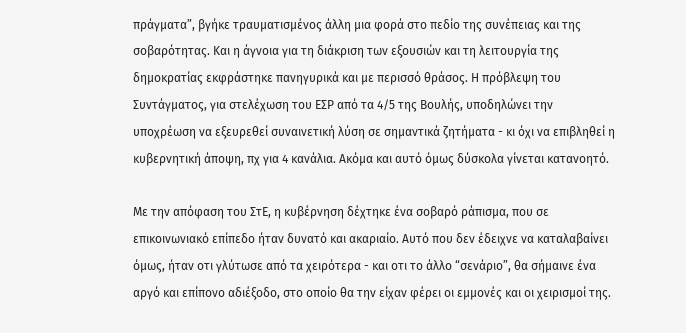πράγματα”, βγήκε τραυματισμένος άλλη μια φορά στο πεδίο της συνέπειας και της σοβαρότητας. Και η άγνοια για τη διάκριση των εξουσιών και τη λειτουργία της δημοκρατίας εκφράστηκε πανηγυρικά και με περισσό θράσος. Η πρόβλεψη του Συντάγματος, για στελέχωση του ΕΣΡ από τα 4/5 της Βουλής, υποδηλώνει την υποχρέωση να εξευρεθεί συναινετική λύση σε σημαντικά ζητήματα - κι όχι να επιβληθεί η κυβερνητική άποψη, πχ για 4 κανάλια. Ακόμα και αυτό όμως δύσκολα γίνεται κατανοητό.

Με την απόφαση του ΣτΕ, η κυβέρνηση δέχτηκε ένα σοβαρό ράπισμα, που σε επικοινωνιακό επίπεδο ήταν δυνατό και ακαριαίο. Αυτό που δεν έδειχνε να καταλαβαίνει όμως, ήταν οτι γλύτωσε από τα χειρότερα - και οτι το άλλο “σενάριο”, θα σήμαινε ένα αργό και επίπονο αδιέξοδο, στο οποίο θα την είχαν φέρει οι εμμονές και οι χειρισμοί της.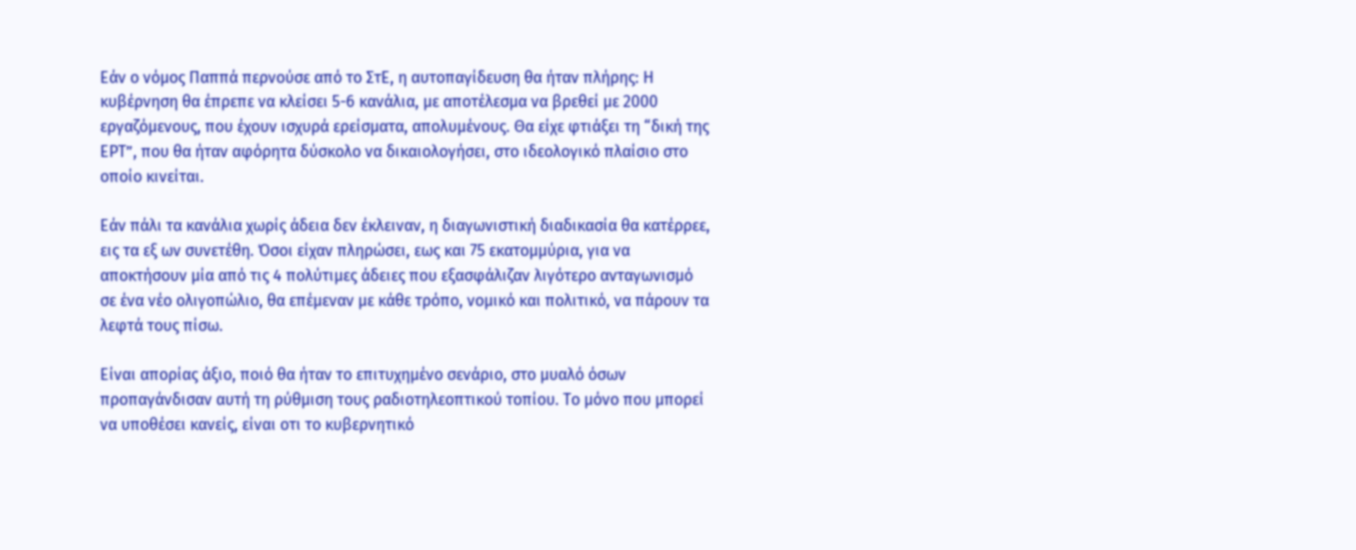Εάν ο νόμος Παππά περνούσε από το ΣτΕ, η αυτοπαγίδευση θα ήταν πλήρης: Η κυβέρνηση θα έπρεπε να κλείσει 5-6 κανάλια, με αποτέλεσμα να βρεθεί με 2000 εργαζόμενους, που έχουν ισχυρά ερείσματα, απολυμένους. Θα είχε φτιάξει τη “δική της ΕΡΤ”, που θα ήταν αφόρητα δύσκολο να δικαιολογήσει, στο ιδεολογικό πλαίσιο στο οποίο κινείται.

Εάν πάλι τα κανάλια χωρίς άδεια δεν έκλειναν, η διαγωνιστική διαδικασία θα κατέρρεε, εις τα εξ ων συνετέθη. Όσοι είχαν πληρώσει, εως και 75 εκατομμύρια, για να αποκτήσουν μία από τις 4 πολύτιμες άδειες που εξασφάλιζαν λιγότερο ανταγωνισμό σε ένα νέο ολιγοπώλιο, θα επέμεναν με κάθε τρόπο, νομικό και πολιτικό, να πάρουν τα λεφτά τους πίσω.

Είναι απορίας άξιο, ποιό θα ήταν το επιτυχημένο σενάριο, στο μυαλό όσων προπαγάνδισαν αυτή τη ρύθμιση τους ραδιοτηλεοπτικού τοπίου. Το μόνο που μπορεί να υποθέσει κανείς, είναι οτι το κυβερνητικό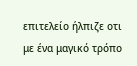επιτελείο ήλπιζε οτι με ένα μαγικό τρόπο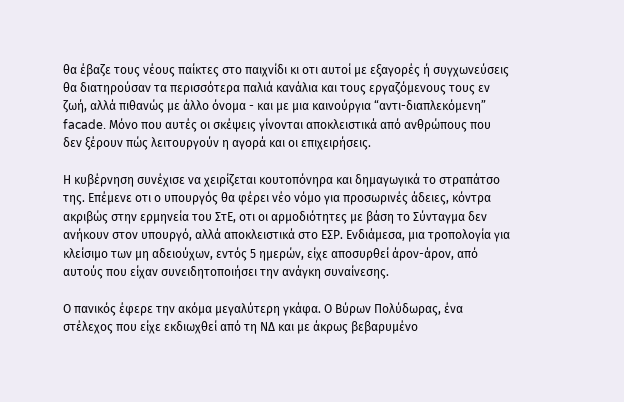θα έβαζε τους νέους παίκτες στο παιχνίδι κι οτι αυτοί με εξαγορές ή συγχωνεύσεις θα διατηρούσαν τα περισσότερα παλιά κανάλια και τους εργαζόμενους τους εν ζωή, αλλά πιθανώς με άλλο όνομα - και με μια καινούργια “αντι-διαπλεκόμενη” facade. Μόνο που αυτές οι σκέψεις γίνονται αποκλειστικά από ανθρώπους που δεν ξέρουν πώς λειτουργούν η αγορά και οι επιχειρήσεις.

Η κυβέρνηση συνέχισε να χειρίζεται κουτοπόνηρα και δημαγωγικά το στραπάτσο της. Επέμενε οτι ο υπουργός θα φέρει νέο νόμο για προσωρινές άδειες, κόντρα ακριβώς στην ερμηνεία του ΣτΕ, οτι οι αρμοδιότητες με βάση το Σύνταγμα δεν ανήκουν στον υπουργό, αλλά αποκλειστικά στο ΕΣΡ. Ενδιάμεσα, μια τροπολογία για κλείσιμο των μη αδειούχων, εντός 5 ημερών, είχε αποσυρθεί άρον-άρον, από αυτούς που είχαν συνειδητοποιήσει την ανάγκη συναίνεσης.

Ο πανικός έφερε την ακόμα μεγαλύτερη γκάφα. Ο Βύρων Πολύδωρας, ένα στέλεχος που είχε εκδιωχθεί από τη ΝΔ και με άκρως βεβαρυμένο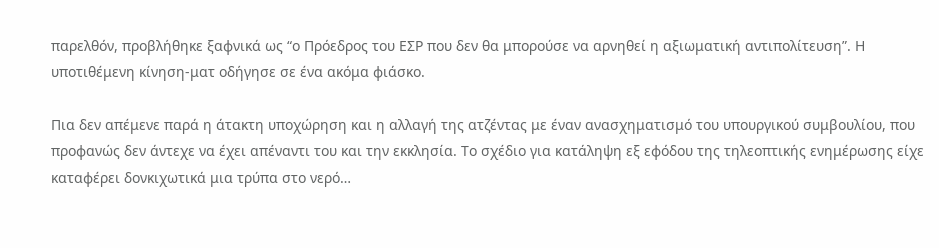παρελθόν, προβλήθηκε ξαφνικά ως “ο Πρόεδρος του ΕΣΡ που δεν θα μπορούσε να αρνηθεί η αξιωματική αντιπολίτευση”. Η υποτιθέμενη κίνηση-ματ οδήγησε σε ένα ακόμα φιάσκο.

Πια δεν απέμενε παρά η άτακτη υποχώρηση και η αλλαγή της ατζέντας με έναν ανασχηματισμό του υπουργικού συμβουλίου, που προφανώς δεν άντεχε να έχει απέναντι του και την εκκλησία. Το σχέδιο για κατάληψη εξ εφόδου της τηλεοπτικής ενημέρωσης είχε καταφέρει δονκιχωτικά μια τρύπα στο νερό…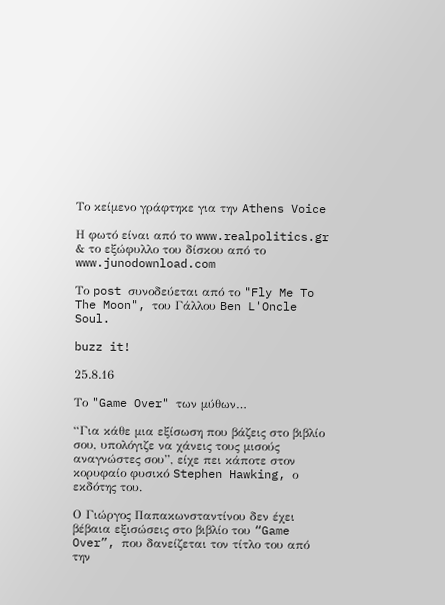Το κείμενο γράφτηκε για την Athens Voice

Η φωτό είναι από το www.realpolitics.gr & το εξώφυλλο του δίσκου από το www.junodownload.com

Το post συνοδεύεται από το "Fly Me To The Moon", του Γάλλου Ben L'Oncle Soul.

buzz it!

25.8.16

Το "Game Over" των μύθων…

“Για κάθε μια εξίσωση που βάζεις στο βιβλίο σου, υπολόγιζε να χάνεις τους μισούς αναγνώστες σου”, είχε πει κάποτε στον κορυφαίο φυσικό Stephen Hawking, ο εκδότης του.

Ο Γιώργος Παπακωνσταντίνου δεν έχει βέβαια εξισώσεις στο βιβλίο του “Game Over”, που δανείζεται τον τίτλο του από την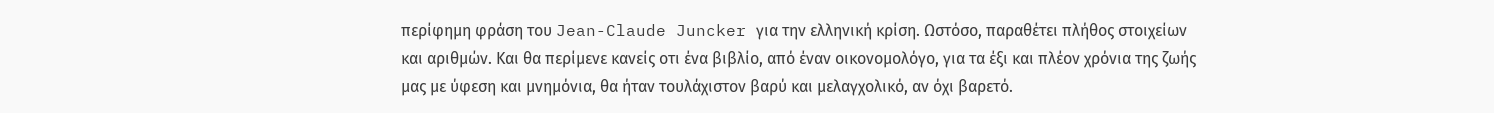περίφημη φράση του Jean-Claude Juncker για την ελληνική κρίση. Ωστόσο, παραθέτει πλήθος στοιχείων και αριθμών. Και θα περίμενε κανείς οτι ένα βιβλίο, από έναν οικονομολόγο, για τα έξι και πλέον χρόνια της ζωής μας με ύφεση και μνημόνια, θα ήταν τουλάχιστον βαρύ και μελαγχολικό, αν όχι βαρετό.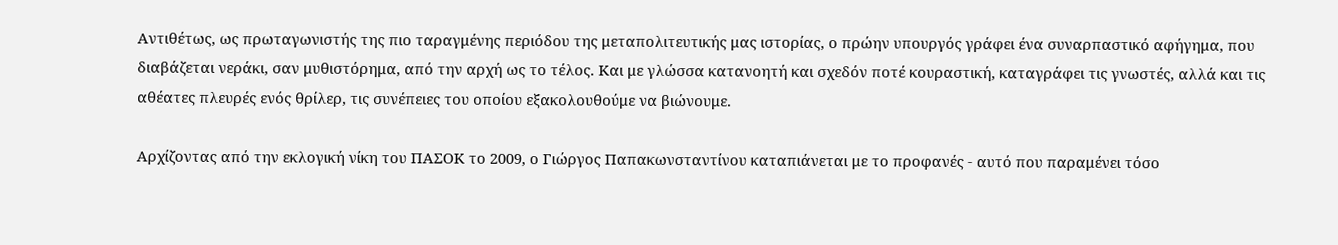Αντιθέτως, ως πρωταγωνιστής της πιο ταραγμένης περιόδου της μεταπολιτευτικής μας ιστορίας, ο πρώην υπουργός γράφει ένα συναρπαστικό αφήγημα, που διαβάζεται νεράκι, σαν μυθιστόρημα, από την αρχή ως το τέλος. Και με γλώσσα κατανοητή και σχεδόν ποτέ κουραστική, καταγράφει τις γνωστές, αλλά και τις αθέατες πλευρές ενός θρίλερ, τις συνέπειες του οποίου εξακολουθούμε να βιώνουμε.

Αρχίζοντας από την εκλογική νίκη του ΠΑΣΟΚ το 2009, ο Γιώργος Παπακωνσταντίνου καταπιάνεται με το προφανές - αυτό που παραμένει τόσο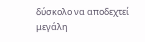δύσκολο να αποδεχτεί μεγάλη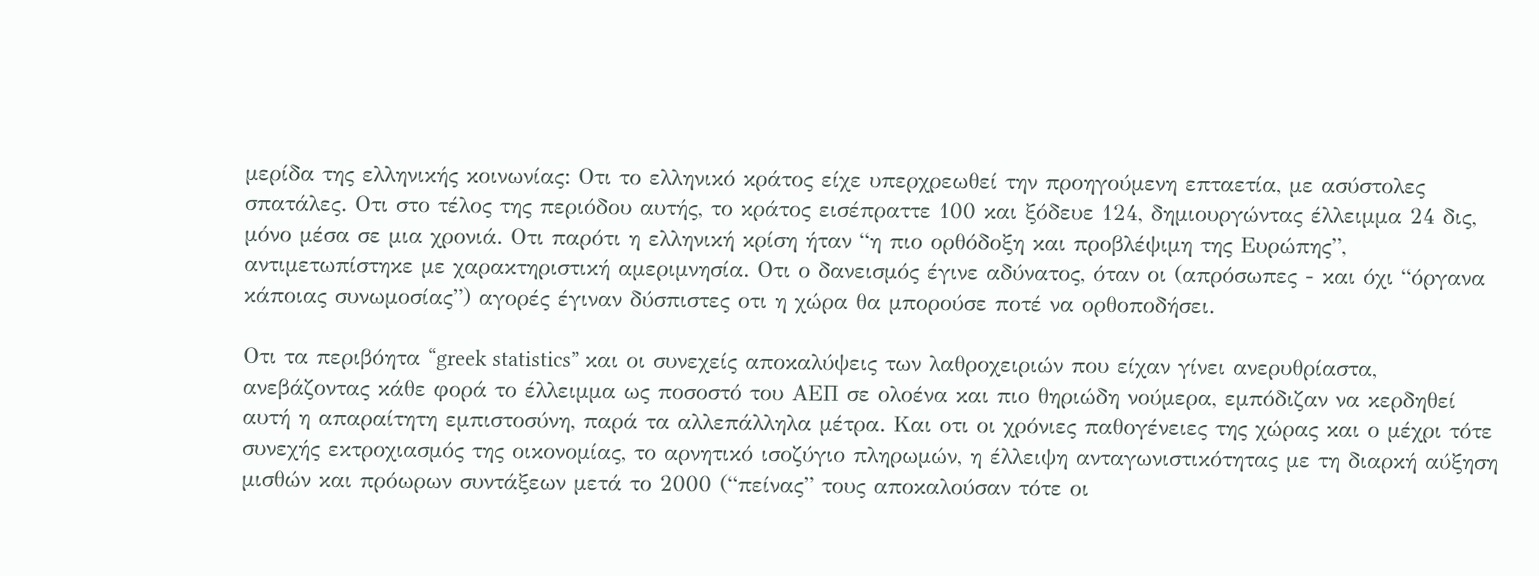μερίδα της ελληνικής κοινωνίας: Οτι το ελληνικό κράτος είχε υπερχρεωθεί την προηγούμενη επταετία, με ασύστολες σπατάλες. Οτι στο τέλος της περιόδου αυτής, το κράτος εισέπραττε 100 και ξόδευε 124, δημιουργώντας έλλειμμα 24 δις, μόνο μέσα σε μια χρονιά. Οτι παρότι η ελληνική κρίση ήταν “η πιο ορθόδοξη και προβλέψιμη της Ευρώπης”, αντιμετωπίστηκε με χαρακτηριστική αμεριμνησία. Οτι ο δανεισμός έγινε αδύνατος, όταν οι (απρόσωπες - και όχι “όργανα κάποιας συνωμοσίας”) αγορές έγιναν δύσπιστες οτι η χώρα θα μπορούσε ποτέ να ορθοποδήσει.

Οτι τα περιβόητα “greek statistics” και οι συνεχείς αποκαλύψεις των λαθροχειριών που είχαν γίνει ανερυθρίαστα, ανεβάζοντας κάθε φορά το έλλειμμα ως ποσοστό του ΑΕΠ σε ολοένα και πιο θηριώδη νούμερα, εμπόδιζαν να κερδηθεί αυτή η απαραίτητη εμπιστοσύνη, παρά τα αλλεπάλληλα μέτρα. Και οτι οι χρόνιες παθογένειες της χώρας και ο μέχρι τότε συνεχής εκτροχιασμός της οικονομίας, το αρνητικό ισοζύγιο πληρωμών, η έλλειψη ανταγωνιστικότητας με τη διαρκή αύξηση μισθών και πρόωρων συντάξεων μετά το 2000 (“πείνας” τους αποκαλούσαν τότε οι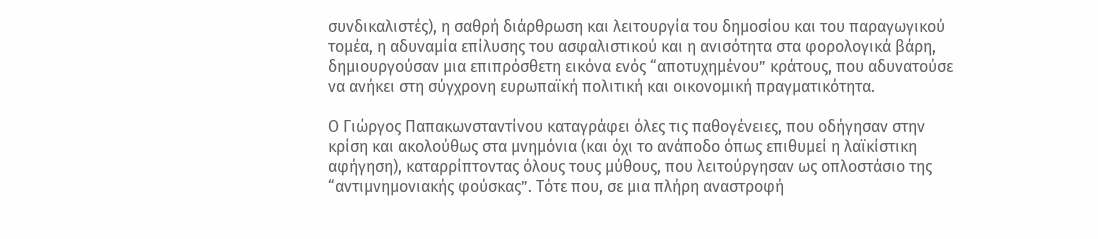συνδικαλιστές), η σαθρή διάρθρωση και λειτουργία του δημοσίου και του παραγωγικού τομέα, η αδυναμία επίλυσης του ασφαλιστικού και η ανισότητα στα φορολογικά βάρη, δημιουργούσαν μια επιπρόσθετη εικόνα ενός “αποτυχημένου” κράτους, που αδυνατούσε να ανήκει στη σύγχρονη ευρωπαϊκή πολιτική και οικονομική πραγματικότητα.

Ο Γιώργος Παπακωνσταντίνου καταγράφει όλες τις παθογένειες, που οδήγησαν στην κρίση και ακολούθως στα μνημόνια (και όχι το ανάποδο όπως επιθυμεί η λαϊκίστικη αφήγηση), καταρρίπτοντας όλους τους μύθους, που λειτούργησαν ως οπλοστάσιο της “αντιμνημονιακής φούσκας”. Τότε που, σε μια πλήρη αναστροφή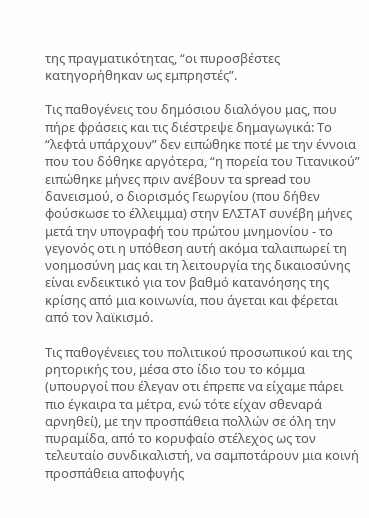της πραγματικότητας, “οι πυροσβέστες κατηγορήθηκαν ως εμπρηστές”.

Τις παθογένεις του δημόσιου διαλόγου μας, που πήρε φράσεις και τις διέστρεψε δημαγωγικά: Το “λεφτά υπάρχουν” δεν ειπώθηκε ποτέ με την έννοια που του δόθηκε αργότερα, “η πορεία του Τιτανικού” ειπώθηκε μήνες πριν ανέβουν τα spread του δανεισμού, ο διορισμός Γεωργίου (που δήθεν φούσκωσε το έλλειμμα) στην ΕΛΣΤΑΤ συνέβη μήνες μετά την υπογραφή του πρώτου μνημονίου - το γεγονός οτι η υπόθεση αυτή ακόμα ταλαιπωρεί τη νοημοσύνη μας και τη λειτουργία της δικαιοσύνης είναι ενδεικτικό για τον βαθμό κατανόησης της κρίσης από μια κοινωνία, που άγεται και φέρεται από τον λαϊκισμό.

Τις παθογένειες του πολιτικού προσωπικού και της ρητορικής του, μέσα στο ίδιο του το κόμμα (υπουργοί που έλεγαν οτι έπρεπε να είχαμε πάρει πιο έγκαιρα τα μέτρα, ενώ τότε είχαν σθεναρά αρνηθεί), με την προσπάθεια πολλών σε όλη την πυραμίδα, από το κορυφαίο στέλεχος ως τον τελευταίο συνδικαλιστή, να σαμποτάρουν μια κοινή προσπάθεια αποφυγής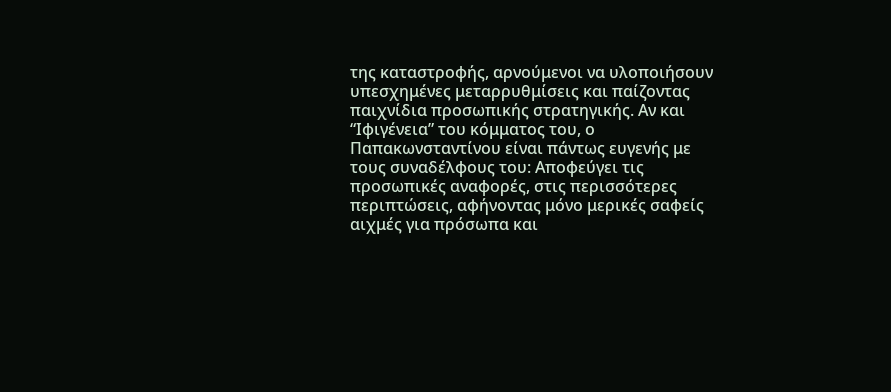της καταστροφής, αρνούμενοι να υλοποιήσουν υπεσχημένες μεταρρυθμίσεις και παίζοντας παιχνίδια προσωπικής στρατηγικής. Αν και “Ιφιγένεια” του κόμματος του, ο Παπακωνσταντίνου είναι πάντως ευγενής με τους συναδέλφους του: Αποφεύγει τις προσωπικές αναφορές, στις περισσότερες περιπτώσεις, αφήνοντας μόνο μερικές σαφείς αιχμές για πρόσωπα και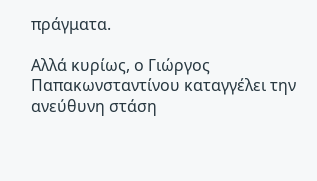πράγματα.

Αλλά κυρίως, ο Γιώργος Παπακωνσταντίνου καταγγέλει την ανεύθυνη στάση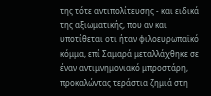της τότε αντιπολίτευσης - και ειδικά της αξιωματικής, που αν και υποτίθεται οτι ήταν φιλοευρωπαϊκό κόμμα, επί Σαμαρά μεταλλάχθηκε σε έναν αντιμνημονιακό μπροστάρη, προκαλώντας τεράστια ζημιά στη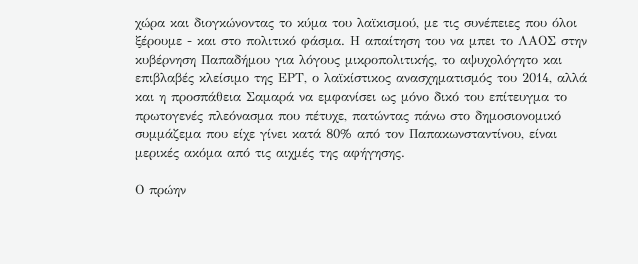χώρα και διογκώνοντας το κύμα του λαϊκισμού, με τις συνέπειες που όλοι ξέρουμε - και στο πολιτικό φάσμα. Η απαίτηση του να μπει το ΛΑΟΣ στην κυβέρνηση Παπαδήμου για λόγους μικροπολιτικής, το αψυχολόγητο και επιβλαβές κλείσιμο της ΕΡΤ, ο λαϊκίστικος ανασχηματισμός του 2014, αλλά και η προσπάθεια Σαμαρά να εμφανίσει ως μόνο δικό του επίτευγμα το πρωτογενές πλεόνασμα που πέτυχε, πατώντας πάνω στο δημοσιονομικό συμμάζεμα που είχε γίνει κατά 80% από τον Παπακωνσταντίνου, είναι μερικές ακόμα από τις αιχμές της αφήγησης.

Ο πρώην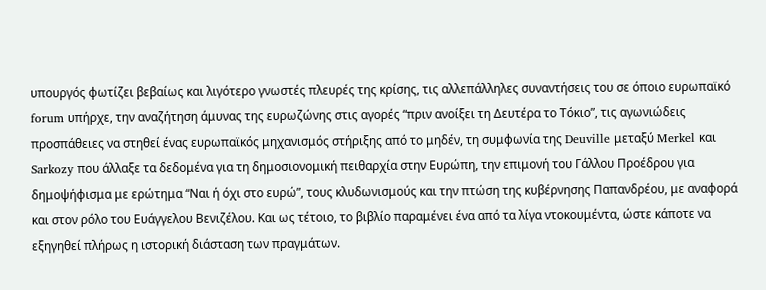υπουργός φωτίζει βεβαίως και λιγότερο γνωστές πλευρές της κρίσης, τις αλλεπάλληλες συναντήσεις του σε όποιο ευρωπαϊκό forum υπήρχε, την αναζήτηση άμυνας της ευρωζώνης στις αγορές “πριν ανοίξει τη Δευτέρα το Τόκιο”, τις αγωνιώδεις προσπάθειες να στηθεί ένας ευρωπαϊκός μηχανισμός στήριξης από το μηδέν, τη συμφωνία της Deuville μεταξύ Merkel και Sarkozy που άλλαξε τα δεδομένα για τη δημοσιονομική πειθαρχία στην Ευρώπη, την επιμονή του Γάλλου Προέδρου για δημοψήφισμα με ερώτημα “Ναι ή όχι στο ευρώ”, τους κλυδωνισμούς και την πτώση της κυβέρνησης Παπανδρέου, με αναφορά και στον ρόλο του Ευάγγελου Βενιζέλου. Και ως τέτοιο, το βιβλίο παραμένει ένα από τα λίγα ντοκουμέντα, ώστε κάποτε να εξηγηθεί πλήρως η ιστορική διάσταση των πραγμάτων.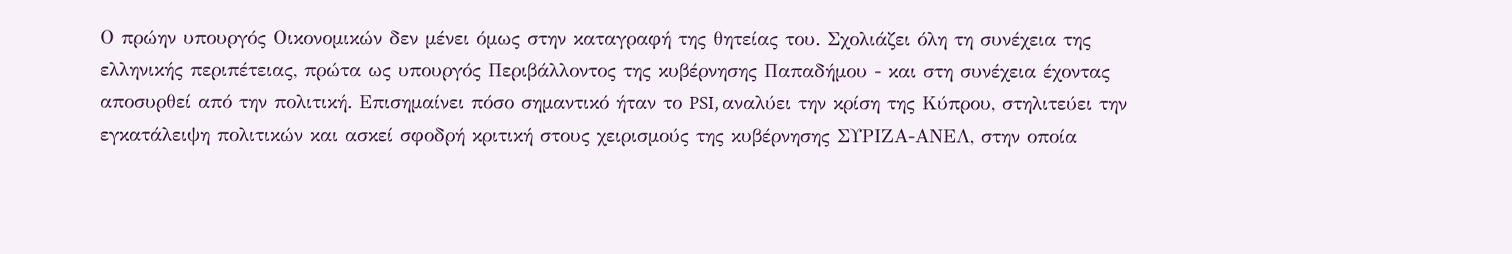Ο πρώην υπουργός Οικονομικών δεν μένει όμως στην καταγραφή της θητείας του. Σχολιάζει όλη τη συνέχεια της ελληνικής περιπέτειας, πρώτα ως υπουργός Περιβάλλοντος της κυβέρνησης Παπαδήμου - και στη συνέχεια έχοντας αποσυρθεί από την πολιτική. Επισημαίνει πόσο σημαντικό ήταν το PSI, αναλύει την κρίση της Κύπρου, στηλιτεύει την εγκατάλειψη πολιτικών και ασκεί σφοδρή κριτική στους χειρισμούς της κυβέρνησης ΣΥΡΙΖΑ-ΑΝΕΛ, στην οποία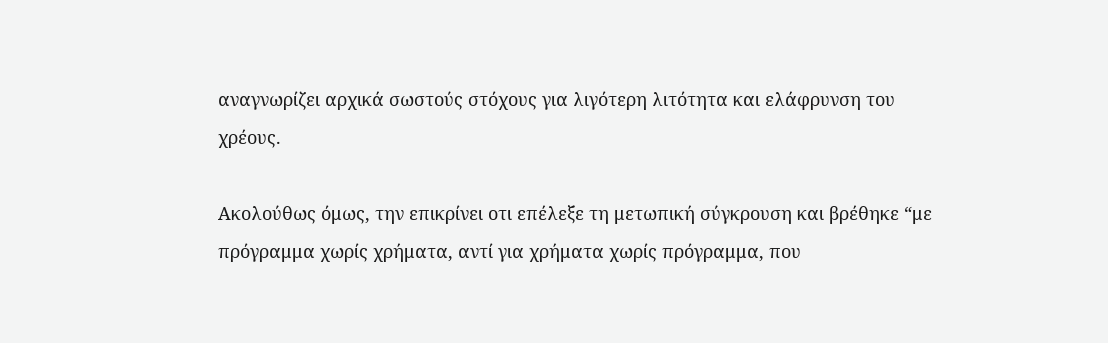αναγνωρίζει αρχικά σωστούς στόχους για λιγότερη λιτότητα και ελάφρυνση του χρέους.

Ακολούθως όμως, την επικρίνει οτι επέλεξε τη μετωπική σύγκρουση και βρέθηκε “με πρόγραμμα χωρίς χρήματα, αντί για χρήματα χωρίς πρόγραμμα, που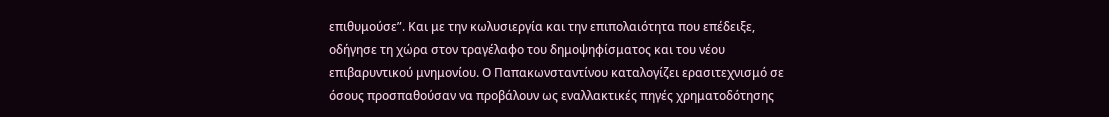επιθυμούσε”. Και με την κωλυσιεργία και την επιπολαιότητα που επέδειξε, οδήγησε τη χώρα στον τραγέλαφο του δημοψηφίσματος και του νέου επιβαρυντικού μνημονίου. Ο Παπακωνσταντίνου καταλογίζει ερασιτεχνισμό σε όσους προσπαθούσαν να προβάλουν ως εναλλακτικές πηγές χρηματοδότησης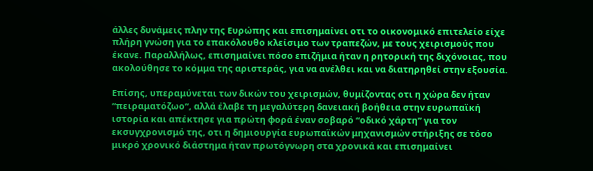άλλες δυνάμεις πλην της Ευρώπης και επισημαίνει οτι το οικονομικό επιτελείο είχε πλήρη γνώση για το επακόλουθο κλείσιμο των τραπεζών, με τους χειρισμούς που έκανε. Παραλλήλως, επισημαίνει πόσο επιζήμια ήταν η ρητορική της διχόνοιας, που ακολούθησε το κόμμα της αριστεράς, για να ανέλθει και να διατηρηθεί στην εξουσία.

Επίσης, υπεραμύνεται των δικών του χειρισμών, θυμίζοντας οτι η χώρα δεν ήταν “πειραματόζωο”, αλλά έλαβε τη μεγαλύτερη δανειακή βοήθεια στην ευρωπαϊκή ιστορία και απέκτησε για πρώτη φορά έναν σοβαρό “οδικό χάρτη” για τον εκσυγχρονισμό της, οτι η δημιουργία ευρωπαϊκών μηχανισμών στήριξης σε τόσο μικρό χρονικό διάστημα ήταν πρωτόγνωρη στα χρονικά και επισημαίνει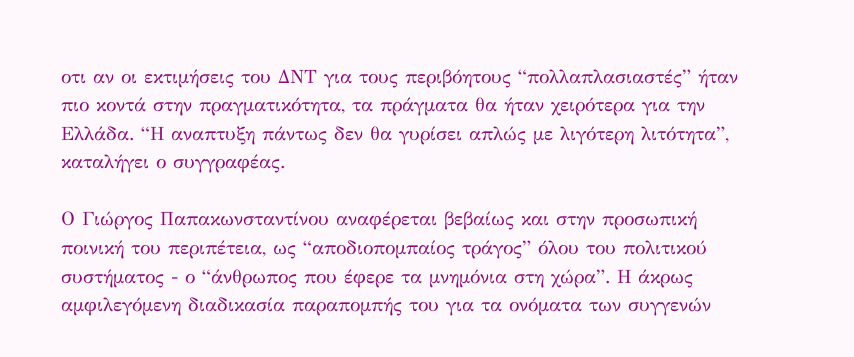οτι αν οι εκτιμήσεις του ΔΝΤ για τους περιβόητους “πολλαπλασιαστές” ήταν πιο κοντά στην πραγματικότητα, τα πράγματα θα ήταν χειρότερα για την Ελλάδα. “Η αναπτυξη πάντως δεν θα γυρίσει απλώς με λιγότερη λιτότητα”, καταλήγει ο συγγραφέας.

Ο Γιώργος Παπακωνσταντίνου αναφέρεται βεβαίως και στην προσωπική ποινική του περιπέτεια, ως “αποδιοπομπαίος τράγος” όλου του πολιτικού συστήματος - ο “άνθρωπος που έφερε τα μνημόνια στη χώρα”. Η άκρως αμφιλεγόμενη διαδικασία παραπομπής του για τα ονόματα των συγγενών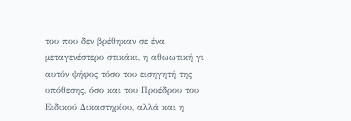του που δεν βρέθηκαν σε ένα μεταγενέστερο στικάκι, η αθωωτική γι αυτόν ψήφος τόσο του εισηγητή της υπόθεσης, όσο και του Προέδρου του Ειδικού Δικαστηρίου, αλλά και η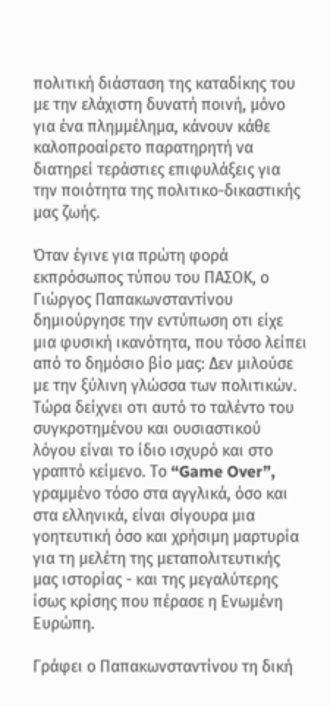πολιτική διάσταση της καταδίκης του με την ελάχιστη δυνατή ποινή, μόνο για ένα πλημμέλημα, κάνουν κάθε καλοπροαίρετο παρατηρητή να διατηρεί τεράστιες επιφυλάξεις για την ποιότητα της πολιτικο-δικαστικής μας ζωής.

Όταν έγινε για πρώτη φορά εκπρόσωπος τύπου του ΠΑΣΟΚ, ο Γιώργος Παπακωνσταντίνου δημιούργησε την εντύπωση οτι είχε μια φυσική ικανότητα, που τόσο λείπει από το δημόσιο βίο μας: Δεν μιλούσε με την ξύλινη γλώσσα των πολιτικών. Τώρα δείχνει οτι αυτό το ταλέντο του συγκροτημένου και ουσιαστικού λόγου είναι το ίδιο ισχυρό και στο γραπτό κείμενο. Το “Game Over”, γραμμένο τόσο στα αγγλικά, όσο και στα ελληνικά, είναι σίγουρα μια γοητευτική όσο και χρήσιμη μαρτυρία για τη μελέτη της μεταπολιτευτικής μας ιστορίας - και της μεγαλύτερης ίσως κρίσης που πέρασε η Ενωμένη Ευρώπη.

Γράφει ο Παπακωνσταντίνου τη δική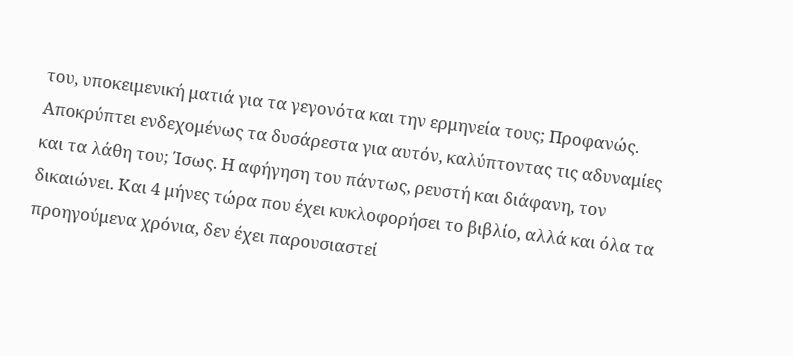του, υποκειμενική ματιά για τα γεγονότα και την ερμηνεία τους; Προφανώς. Αποκρύπτει ενδεχομένως τα δυσάρεστα για αυτόν, καλύπτοντας τις αδυναμίες και τα λάθη του; Ίσως. Η αφήγηση του πάντως, ρευστή και διάφανη, τον δικαιώνει. Και 4 μήνες τώρα που έχει κυκλοφορήσει το βιβλίο, αλλά και όλα τα προηγούμενα χρόνια, δεν έχει παρουσιαστεί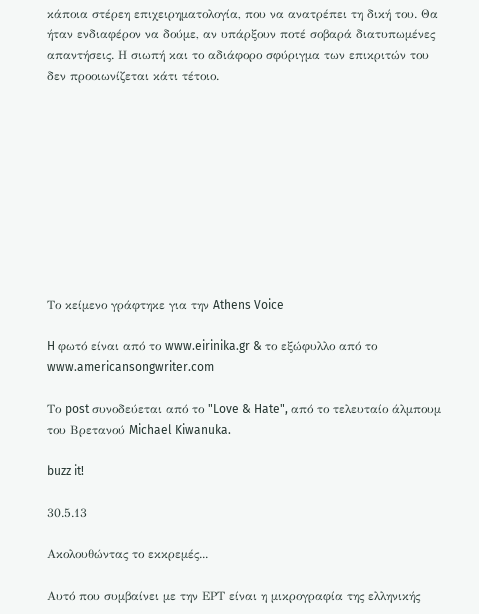κάποια στέρεη επιχειρηματολογία, που να ανατρέπει τη δική του. Θα ήταν ενδιαφέρον να δούμε, αν υπάρξουν ποτέ σοβαρά διατυπωμένες απαντήσεις. Η σιωπή και το αδιάφορο σφύριγμα των επικριτών του δεν προοιωνίζεται κάτι τέτοιο.










Το κείμενο γράφτηκε για την Athens Voice

H φωτό είναι από το www.eirinika.gr & το εξώφυλλο από το www.americansongwriter.com

Το post συνοδεύεται από το "Love & Hate", από το τελευταίο άλμπουμ του Βρετανού Michael Kiwanuka.

buzz it!

30.5.13

Ακολουθώντας το εκκρεμές...

Αυτό που συμβαίνει με την ΕΡΤ είναι η μικρογραφία της ελληνικής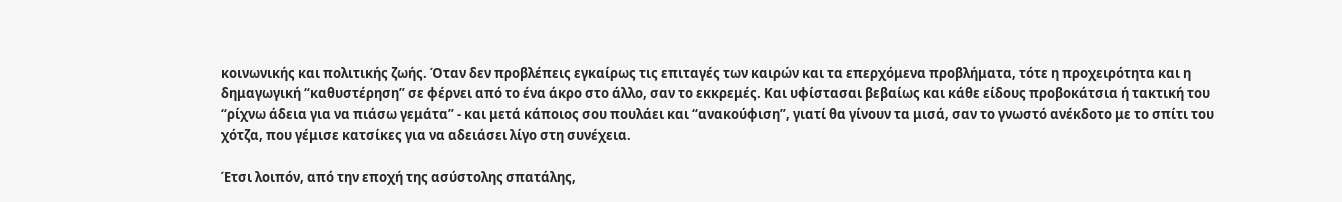κοινωνικής και πολιτικής ζωής. Όταν δεν προβλέπεις εγκαίρως τις επιταγές των καιρών και τα επερχόμενα προβλήματα, τότε η προχειρότητα και η δημαγωγική “καθυστέρηση” σε φέρνει από το ένα άκρο στο άλλο, σαν το εκκρεμές. Και υφίστασαι βεβαίως και κάθε είδους προβοκάτσια ή τακτική του “ρίχνω άδεια για να πιάσω γεμάτα” - και μετά κάποιος σου πουλάει και “ανακούφιση”, γιατί θα γίνουν τα μισά, σαν το γνωστό ανέκδοτο με το σπίτι του χότζα, που γέμισε κατσίκες για να αδειάσει λίγο στη συνέχεια.

Έτσι λοιπόν, από την εποχή της ασύστολης σπατάλης,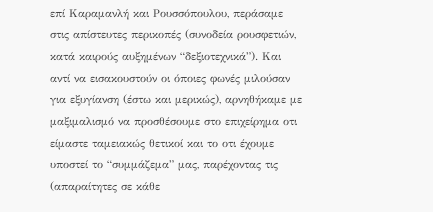επί Καραμανλή και Ρουσσόπουλου, περάσαμε στις απίστευτες περικοπές (συνοδεία ρουσφετιών, κατά καιρούς αυξημένων “δεξιοτεχνικά”). Και αντί να εισακουστούν οι όποιες φωνές μιλούσαν για εξυγίανση (έστω και μερικώς), αρνηθήκαμε με μαξιμαλισμό να προσθέσουμε στο επιχείρημα οτι είμαστε ταμειακώς θετικοί και το οτι έχουμε υποστεί το “συμμάζεμα” μας, παρέχοντας τις (απαραίτητες σε κάθε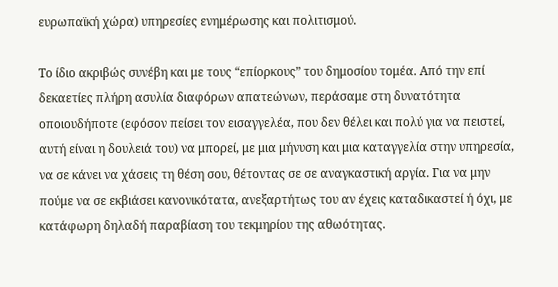ευρωπαϊκή χώρα) υπηρεσίες ενημέρωσης και πολιτισμού.

Το ίδιο ακριβώς συνέβη και με τους “επίορκους” του δημοσίου τομέα. Από την επί δεκαετίες πλήρη ασυλία διαφόρων απατεώνων, περάσαμε στη δυνατότητα οποιουδήποτε (εφόσον πείσει τον εισαγγελέα, που δεν θέλει και πολύ για να πειστεί, αυτή είναι η δουλειά του) να μπορεί, με μια μήνυση και μια καταγγελία στην υπηρεσία, να σε κάνει να χάσεις τη θέση σου, θέτοντας σε σε αναγκαστική αργία. Για να μην πούμε να σε εκβιάσει κανονικότατα, ανεξαρτήτως του αν έχεις καταδικαστεί ή όχι, με κατάφωρη δηλαδή παραβίαση του τεκμηρίου της αθωότητας.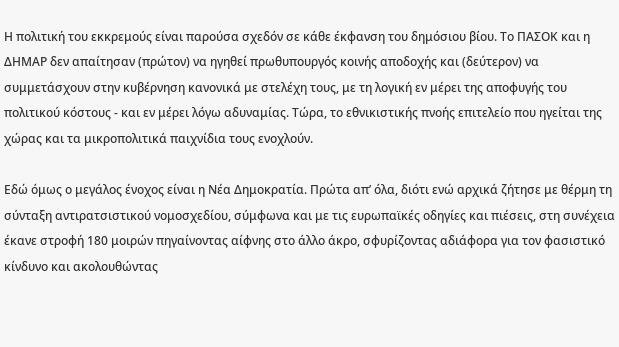Η πολιτική του εκκρεμούς είναι παρούσα σχεδόν σε κάθε έκφανση του δημόσιου βίου. Το ΠΑΣΟΚ και η ΔΗΜΑΡ δεν απαίτησαν (πρώτον) να ηγηθεί πρωθυπουργός κοινής αποδοχής και (δεύτερον) να συμμετάσχουν στην κυβέρνηση κανονικά με στελέχη τους, με τη λογική εν μέρει της αποφυγής του πολιτικού κόστους - και εν μέρει λόγω αδυναμίας. Τώρα, το εθνικιστικής πνοής επιτελείο που ηγείται της χώρας και τα μικροπολιτικά παιχνίδια τους ενοχλούν.

Εδώ όμως ο μεγάλος ένοχος είναι η Νέα Δημοκρατία. Πρώτα απ’ όλα, διότι ενώ αρχικά ζήτησε με θέρμη τη σύνταξη αντιρατσιστικού νομοσχεδίου, σύμφωνα και με τις ευρωπαϊκές οδηγίες και πιέσεις, στη συνέχεια έκανε στροφή 180 μοιρών πηγαίνοντας αίφνης στο άλλο άκρο, σφυρίζοντας αδιάφορα για τον φασιστικό κίνδυνο και ακολουθώντας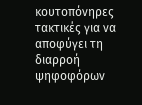κουτοπόνηρες τακτικές για να αποφύγει τη διαρροή ψηφοφόρων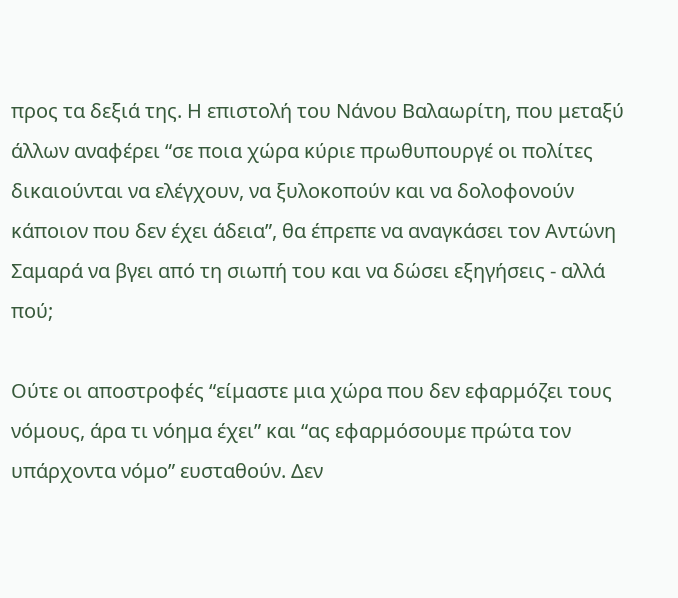προς τα δεξιά της. Η επιστολή του Νάνου Βαλαωρίτη, που μεταξύ άλλων αναφέρει “σε ποια χώρα κύριε πρωθυπουργέ οι πολίτες δικαιούνται να ελέγχουν, να ξυλοκοπούν και να δολοφονούν κάποιον που δεν έχει άδεια”, θα έπρεπε να αναγκάσει τον Αντώνη Σαμαρά να βγει από τη σιωπή του και να δώσει εξηγήσεις - αλλά πού;

Ούτε οι αποστροφές “είμαστε μια χώρα που δεν εφαρμόζει τους νόμους, άρα τι νόημα έχει” και “ας εφαρμόσουμε πρώτα τον υπάρχοντα νόμο” ευσταθούν. Δεν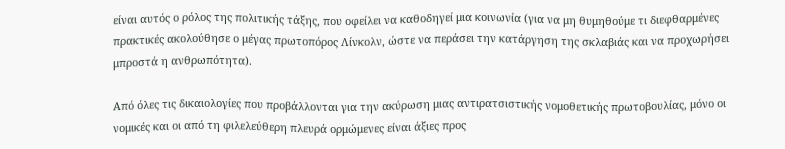είναι αυτός ο ρόλος της πολιτικής τάξης, που οφείλει να καθοδηγεί μια κοινωνία (για να μη θυμηθούμε τι διεφθαρμένες πρακτικές ακολούθησε ο μέγας πρωτοπόρος Λίνκολν, ώστε να περάσει την κατάργηση της σκλαβιάς και να προχωρήσει μπροστά η ανθρωπότητα).

Από όλες τις δικαιολογίες που προβάλλονται για την ακύρωση μιας αντιρατσιστικής νομοθετικής πρωτοβουλίας, μόνο οι νομικές και οι από τη φιλελεύθερη πλευρά ορμώμενες είναι άξιες προς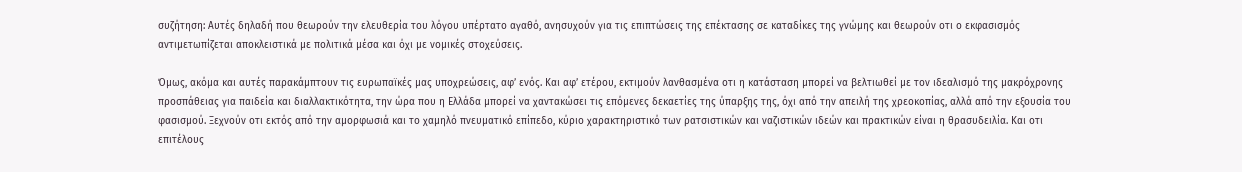συζήτηση: Αυτές δηλαδή που θεωρούν την ελευθερία του λόγου υπέρτατο αγαθό, ανησυχούν για τις επιπτώσεις της επέκτασης σε καταδίκες της γνώμης και θεωρούν οτι ο εκφασισμός αντιμετωπίζεται αποκλειστικά με πολιτικά μέσα και όχι με νομικές στοχεύσεις.

Όμως, ακόμα και αυτές παρακάμπτουν τις ευρωπαϊκές μας υποχρεώσεις, αφ’ ενός. Και αφ’ ετέρου, εκτιμούν λανθασμένα οτι η κατάσταση μπορεί να βελτιωθεί με τον ιδεαλισμό της μακρόχρονης προσπάθειας για παιδεία και διαλλακτικότητα, την ώρα που η Ελλάδα μπορεί να χαντακώσει τις επόμενες δεκαετίες της ύπαρξης της, όχι από την απειλή της χρεοκοπίας, αλλά από την εξουσία του φασισμού. Ξεχνούν οτι εκτός από την αμορφωσιά και το χαμηλό πνευματικό επίπεδο, κύριο χαρακτηριστικό των ρατσιστικών και ναζιστικών ιδεών και πρακτικών είναι η θρασυδειλία. Και οτι επιτέλους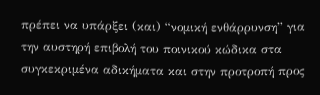πρέπει να υπάρξει (και) “νομική ενθάρρυνση” για την αυστηρή επιβολή του ποινικού κώδικα στα συγκεκριμένα αδικήματα και στην προτροπή προς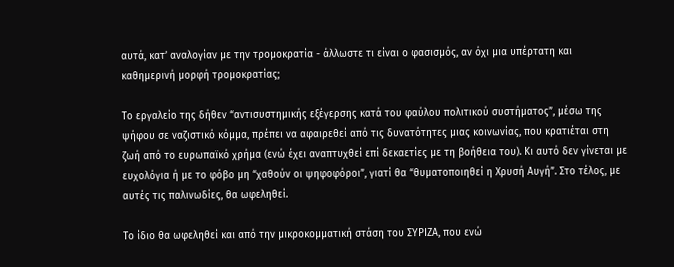αυτά, κατ’ αναλογίαν με την τρομοκρατία - άλλωστε τι είναι ο φασισμός, αν όχι μια υπέρτατη και καθημερινή μορφή τρομοκρατίας;

Το εργαλείο της δήθεν “αντισυστημικής εξέγερσης κατά του φαύλου πολιτικού συστήματος”, μέσω της ψήφου σε ναζιστικό κόμμα, πρέπει να αφαιρεθεί από τις δυνατότητες μιας κοινωνίας, που κρατιέται στη ζωή από το ευρωπαϊκό χρήμα (ενώ έχει αναπτυχθεί επί δεκαετίες με τη βοήθεια του). Κι αυτό δεν γίνεται με ευχολόγια ή με το φόβο μη “χαθούν οι ψηφοφόροι”, γιατί θα “θυματοποιηθεί η Χρυσή Αυγή”. Στο τέλος, με αυτές τις παλινωδίες, θα ωφεληθεί.

Το ίδιο θα ωφεληθεί και από την μικροκομματική στάση του ΣΥΡΙΖΑ, που ενώ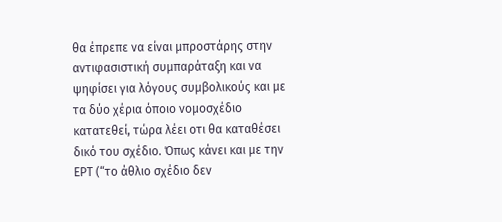θα έπρεπε να είναι μπροστάρης στην αντιφασιστική συμπαράταξη και να ψηφίσει για λόγους συμβολικούς και με τα δύο χέρια όποιο νομοσχέδιο κατατεθεί, τώρα λέει οτι θα καταθέσει δικό του σχέδιο. Όπως κάνει και με την ΕΡΤ (“το άθλιο σχέδιο δεν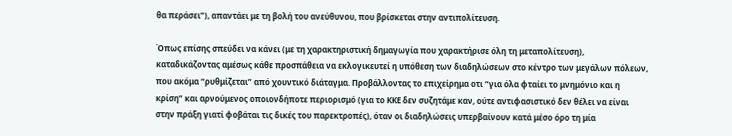θα περάσει”), απαντάει με τη βολή του ανεύθυνου, που βρίσκεται στην αντιπολίτευση.

Όπως επίσης σπεύδει να κάνει (με τη χαρακτηριστική δημαγωγία που χαρακτήρισε όλη τη μεταπολίτευση), καταδικάζοντας αμέσως κάθε προσπάθεια να εκλογικευτεί η υπόθεση των διαδηλώσεων στο κέντρο των μεγάλων πόλεων, που ακόμα “ρυθμίζεται” από χουντικό διάταγμα. Προβάλλοντας το επιχείρημα οτι “για όλα φταίει το μνημόνιο και η κρίση” και αρνούμενος οποιονδήποτε περιορισμό (για το ΚΚΕ δεν συζητάμε καν, ούτε αντιφασιστικό δεν θέλει να είναι στην πράξη γιατί φοβάται τις δικές του παρεκτροπές), όταν οι διαδηλώσεις υπερβαίνουν κατά μέσο όρο τη μία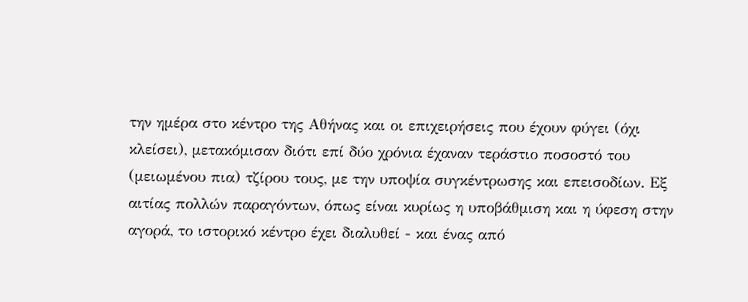την ημέρα στο κέντρο της Αθήνας και οι επιχειρήσεις που έχουν φύγει (όχι κλείσει), μετακόμισαν διότι επί δύο χρόνια έχαναν τεράστιο ποσοστό του (μειωμένου πια) τζίρου τους, με την υποψία συγκέντρωσης και επεισοδίων. Εξ αιτίας πολλών παραγόντων, όπως είναι κυρίως η υποβάθμιση και η ύφεση στην αγορά, το ιστορικό κέντρο έχει διαλυθεί - και ένας από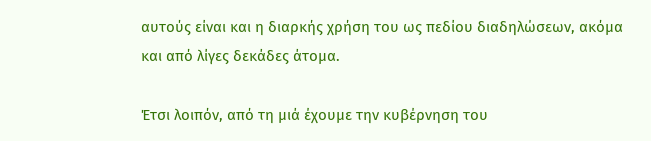αυτούς είναι και η διαρκής χρήση του ως πεδίου διαδηλώσεων, ακόμα και από λίγες δεκάδες άτομα.

Έτσι λοιπόν, από τη μιά έχουμε την κυβέρνηση του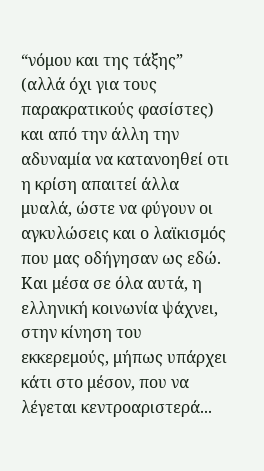“νόμου και της τάξης” (αλλά όχι για τους παρακρατικούς φασίστες) και από την άλλη την αδυναμία να κατανοηθεί οτι η κρίση απαιτεί άλλα μυαλά, ώστε να φύγουν οι αγκυλώσεις και ο λαϊκισμός που μας οδήγησαν ως εδώ. Και μέσα σε όλα αυτά, η ελληνική κοινωνία ψάχνει, στην κίνηση του εκκερεμούς, μήπως υπάρχει κάτι στο μέσον, που να λέγεται κεντροαριστερά...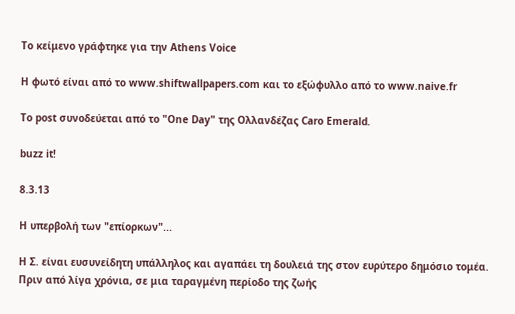Το κείμενο γράφτηκε για την Athens Voice

H φωτό είναι από το www.shiftwallpapers.com και το εξώφυλλο από το www.naive.fr

To post συνοδεύεται από το "One Day" της Ολλανδέζας Caro Emerald.

buzz it!

8.3.13

Η υπερβολή των "επίορκων"...

H Σ. είναι ευσυνείδητη υπάλληλος και αγαπάει τη δουλειά της στον ευρύτερο δημόσιο τομέα. Πριν από λίγα χρόνια, σε μια ταραγμένη περίοδο της ζωής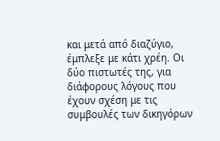και μετά από διαζύγιο, έμπλεξε με κάτι χρέη. Οι δύο πιστωτές της, για διάφορους λόγους που έχουν σχέση με τις συμβουλές των δικηγόρων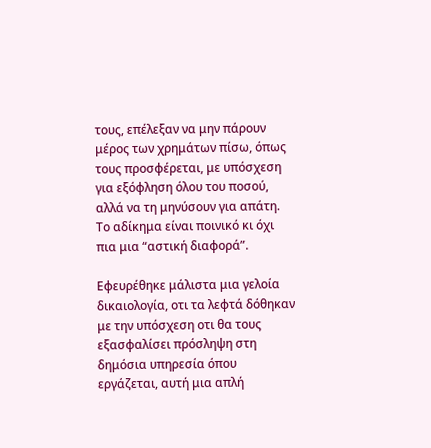τους, επέλεξαν να μην πάρουν μέρος των χρημάτων πίσω, όπως τους προσφέρεται, με υπόσχεση για εξόφληση όλου του ποσού, αλλά να τη μηνύσουν για απάτη. Το αδίκημα είναι ποινικό κι όχι πια μια “αστική διαφορά”.

Εφευρέθηκε μάλιστα μια γελοία δικαιολογία, οτι τα λεφτά δόθηκαν με την υπόσχεση οτι θα τους εξασφαλίσει πρόσληψη στη δημόσια υπηρεσία όπου εργάζεται, αυτή μια απλή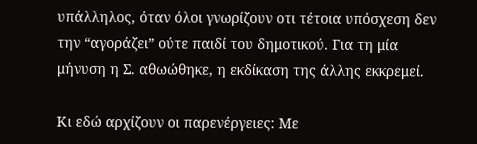υπάλληλος, όταν όλοι γνωρίζουν οτι τέτοια υπόσχεση δεν την “αγοράζει” ούτε παιδί του δημοτικού. Για τη μία μήνυση η Σ. αθωώθηκε, η εκδίκαση της άλλης εκκρεμεί.

Κι εδώ αρχίζουν οι παρενέργειες: Με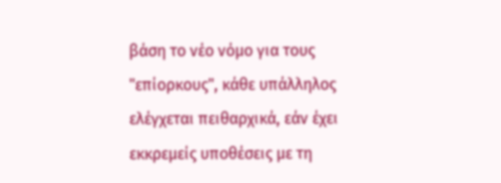βάση το νέο νόμο για τους "επίορκους", κάθε υπάλληλος ελέγχεται πειθαρχικά, εάν έχει εκκρεμείς υποθέσεις με τη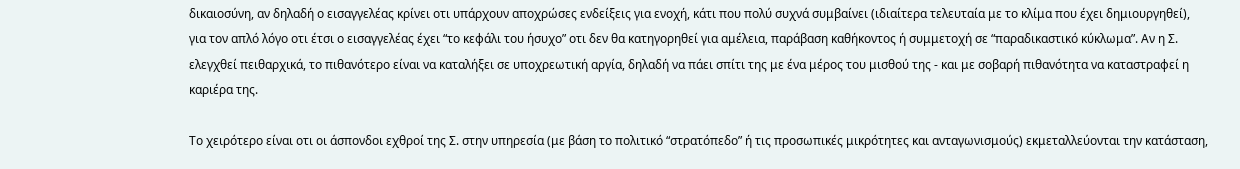δικαιοσύνη, αν δηλαδή ο εισαγγελέας κρίνει οτι υπάρχουν αποχρώσες ενδείξεις για ενοχή, κάτι που πολύ συχνά συμβαίνει (ιδιαίτερα τελευταία με το κλίμα που έχει δημιουργηθεί), για τον απλό λόγο οτι έτσι ο εισαγγελέας έχει “το κεφάλι του ήσυχο” οτι δεν θα κατηγορηθεί για αμέλεια, παράβαση καθήκοντος ή συμμετοχή σε “παραδικαστικό κύκλωμα”. Αν η Σ. ελεγχθεί πειθαρχικά, το πιθανότερο είναι να καταλήξει σε υποχρεωτική αργία, δηλαδή να πάει σπίτι της με ένα μέρος του μισθού της - και με σοβαρή πιθανότητα να καταστραφεί η καριέρα της.

Το χειρότερο είναι οτι οι άσπονδοι εχθροί της Σ. στην υπηρεσία (με βάση το πολιτικό “στρατόπεδο” ή τις προσωπικές μικρότητες και ανταγωνισμούς) εκμεταλλεύονται την κατάσταση,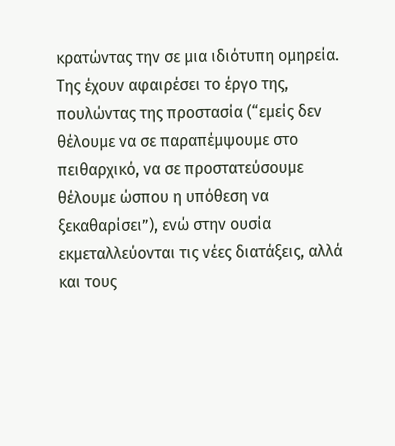κρατώντας την σε μια ιδιότυπη ομηρεία. Της έχουν αφαιρέσει το έργο της, πουλώντας της προστασία (“εμείς δεν θέλουμε να σε παραπέμψουμε στο πειθαρχικό, να σε προστατεύσουμε θέλουμε ώσπου η υπόθεση να ξεκαθαρίσει”), ενώ στην ουσία εκμεταλλεύονται τις νέες διατάξεις, αλλά και τους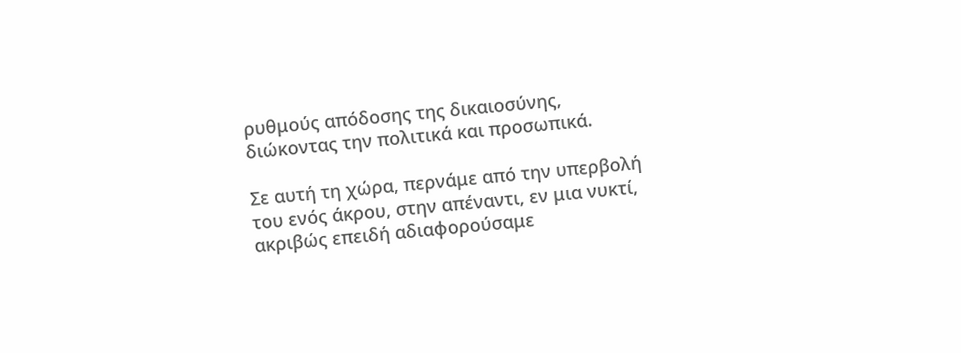ρυθμούς απόδοσης της δικαιοσύνης, διώκοντας την πολιτικά και προσωπικά.

Σε αυτή τη χώρα, περνάμε από την υπερβολή του ενός άκρου, στην απέναντι, εν μια νυκτί, ακριβώς επειδή αδιαφορούσαμε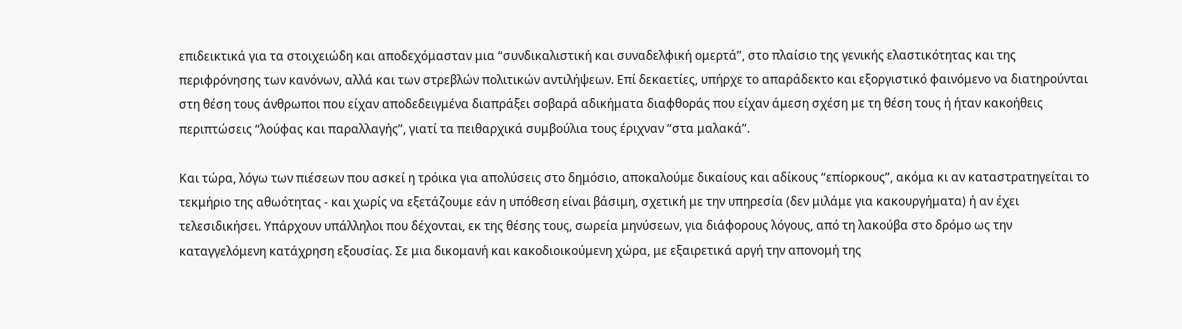επιδεικτικά για τα στοιχειώδη και αποδεχόμασταν μια “συνδικαλιστική και συναδελφική ομερτά”, στο πλαίσιο της γενικής ελαστικότητας και της περιφρόνησης των κανόνων, αλλά και των στρεβλών πολιτικών αντιλήψεων. Επί δεκαετίες, υπήρχε το απαράδεκτο και εξοργιστικό φαινόμενο να διατηρούνται στη θέση τους άνθρωποι που είχαν αποδεδειγμένα διαπράξει σοβαρά αδικήματα διαφθοράς που είχαν άμεση σχέση με τη θέση τους ή ήταν κακοήθεις περιπτώσεις “λούφας και παραλλαγής”, γιατί τα πειθαρχικά συμβούλια τους έριχναν “στα μαλακά”.

Και τώρα, λόγω των πιέσεων που ασκεί η τρόικα για απολύσεις στο δημόσιο, αποκαλούμε δικαίους και αδίκους “επίορκους”, ακόμα κι αν καταστρατηγείται το τεκμήριο της αθωότητας - και χωρίς να εξετάζουμε εάν η υπόθεση είναι βάσιμη, σχετική με την υπηρεσία (δεν μιλάμε για κακουργήματα) ή αν έχει τελεσιδικήσει. Υπάρχουν υπάλληλοι που δέχονται, εκ της θέσης τους, σωρεία μηνύσεων, για διάφορους λόγους, από τη λακούβα στο δρόμο ως την καταγγελόμενη κατάχρηση εξουσίας. Σε μια δικομανή και κακοδιοικούμενη χώρα, με εξαιρετικά αργή την απονομή της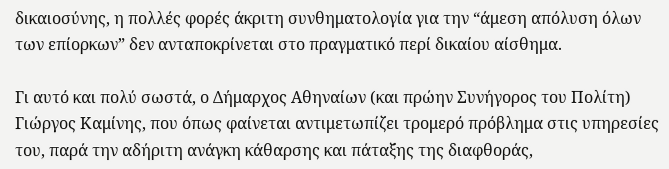δικαιοσύνης, η πολλές φορές άκριτη συνθηματολογία για την “άμεση απόλυση όλων των επίορκων” δεν ανταποκρίνεται στο πραγματικό περί δικαίου αίσθημα.

Γι αυτό και πολύ σωστά, ο Δήμαρχος Αθηναίων (και πρώην Συνήγορος του Πολίτη) Γιώργος Καμίνης, που όπως φαίνεται αντιμετωπίζει τρομερό πρόβλημα στις υπηρεσίες του, παρά την αδήριτη ανάγκη κάθαρσης και πάταξης της διαφθοράς,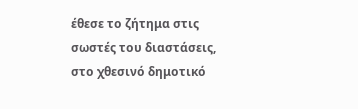έθεσε το ζήτημα στις σωστές του διαστάσεις, στο χθεσινό δημοτικό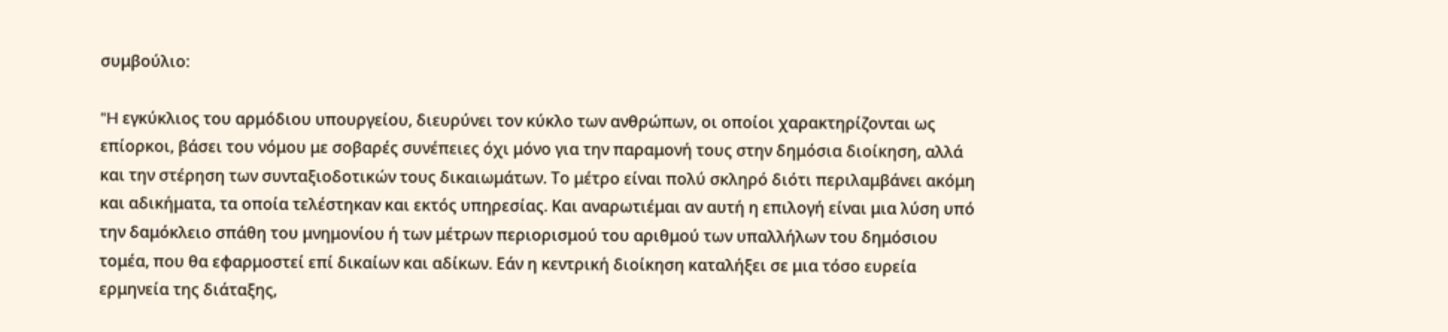συμβούλιο:

"H εγκύκλιος του αρμόδιου υπουργείου, διευρύνει τον κύκλο των ανθρώπων, οι οποίοι χαρακτηρίζονται ως επίορκοι, βάσει του νόμου με σοβαρές συνέπειες όχι μόνο για την παραμονή τους στην δημόσια διοίκηση, αλλά και την στέρηση των συνταξιοδοτικών τους δικαιωμάτων. Το μέτρο είναι πολύ σκληρό διότι περιλαμβάνει ακόμη και αδικήματα, τα οποία τελέστηκαν και εκτός υπηρεσίας. Και αναρωτιέμαι αν αυτή η επιλογή είναι μια λύση υπό την δαμόκλειο σπάθη του μνημονίου ή των μέτρων περιορισμού του αριθμού των υπαλλήλων του δημόσιου τομέα, που θα εφαρμοστεί επί δικαίων και αδίκων. Εάν η κεντρική διοίκηση καταλήξει σε μια τόσο ευρεία ερμηνεία της διάταξης,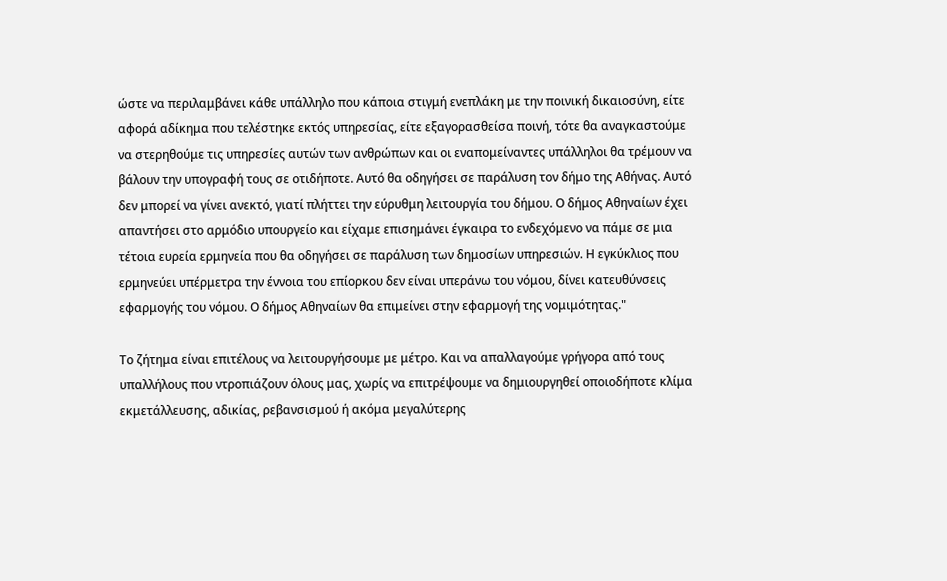ώστε να περιλαμβάνει κάθε υπάλληλο που κάποια στιγμή ενεπλάκη με την ποινική δικαιοσύνη, είτε αφορά αδίκημα που τελέστηκε εκτός υπηρεσίας, είτε εξαγορασθείσα ποινή, τότε θα αναγκαστούμε να στερηθούμε τις υπηρεσίες αυτών των ανθρώπων και οι εναπομείναντες υπάλληλοι θα τρέμουν να βάλουν την υπογραφή τους σε οτιδήποτε. Αυτό θα οδηγήσει σε παράλυση τον δήμο της Αθήνας. Αυτό δεν μπορεί να γίνει ανεκτό, γιατί πλήττει την εύρυθμη λειτουργία του δήμου. Ο δήμος Αθηναίων έχει απαντήσει στο αρμόδιο υπουργείο και είχαμε επισημάνει έγκαιρα το ενδεχόμενο να πάμε σε μια τέτοια ευρεία ερμηνεία που θα οδηγήσει σε παράλυση των δημοσίων υπηρεσιών. Η εγκύκλιος που ερμηνεύει υπέρμετρα την έννοια του επίορκου δεν είναι υπεράνω του νόμου, δίνει κατευθύνσεις εφαρμογής του νόμου. Ο δήμος Αθηναίων θα επιμείνει στην εφαρμογή της νομιμότητας."

Το ζήτημα είναι επιτέλους να λειτουργήσουμε με μέτρο. Και να απαλλαγούμε γρήγορα από τους υπαλλήλους που ντροπιάζουν όλους μας, χωρίς να επιτρέψουμε να δημιουργηθεί οποιοδήποτε κλίμα εκμετάλλευσης, αδικίας, ρεβανσισμού ή ακόμα μεγαλύτερης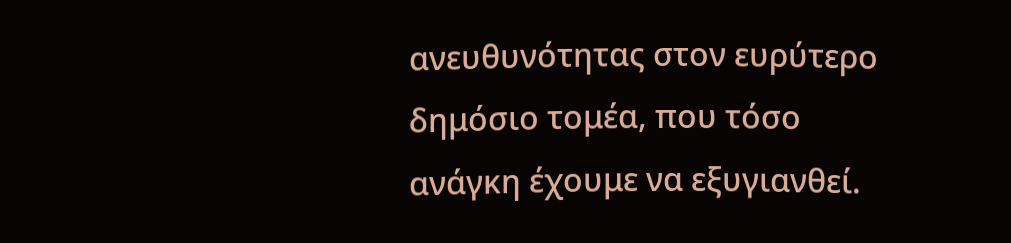ανευθυνότητας στον ευρύτερο δημόσιο τομέα, που τόσο ανάγκη έχουμε να εξυγιανθεί.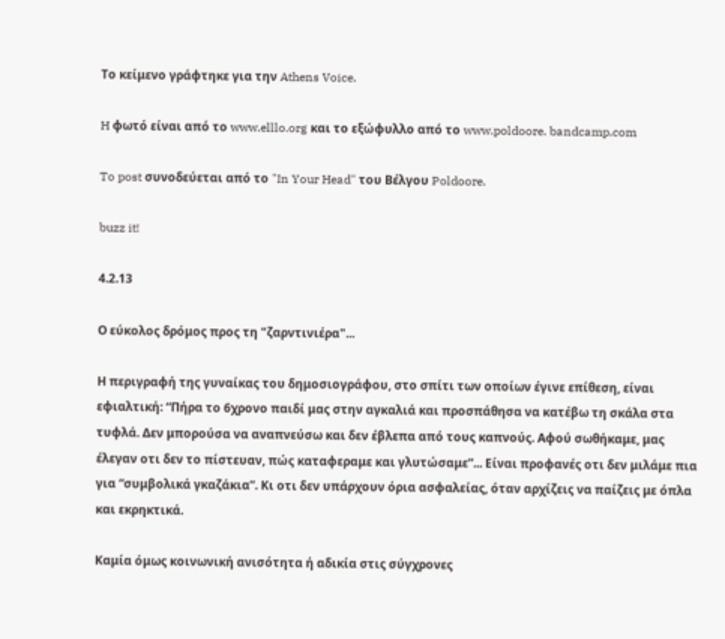Το κείμενο γράφτηκε για την Athens Voice.

H φωτό είναι από το www.elllo.org και το εξώφυλλο από το www.poldoore. bandcamp.com

To post συνοδεύεται από το "In Your Head" του Βέλγου Poldoore.

buzz it!

4.2.13

Ο εύκολος δρόμος προς τη "ζαρντινιέρα"...

Η περιγραφή της γυναίκας του δημοσιογράφου, στο σπίτι των οποίων έγινε επίθεση, είναι εφιαλτική: “Πήρα το 6χρονο παιδί μας στην αγκαλιά και προσπάθησα να κατέβω τη σκάλα στα τυφλά. Δεν μπορούσα να αναπνεύσω και δεν έβλεπα από τους καπνούς. Αφού σωθήκαμε, μας έλεγαν οτι δεν το πίστευαν, πώς καταφεραμε και γλυτώσαμε”... Είναι προφανές οτι δεν μιλάμε πια για “συμβολικά γκαζάκια”. Κι οτι δεν υπάρχουν όρια ασφαλείας, όταν αρχίζεις να παίζεις με όπλα και εκρηκτικά.

Καμία όμως κοινωνική ανισότητα ή αδικία στις σύγχρονες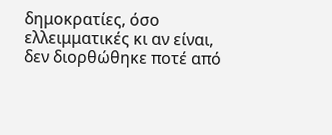δημοκρατίες, όσο ελλειμματικές κι αν είναι, δεν διορθώθηκε ποτέ από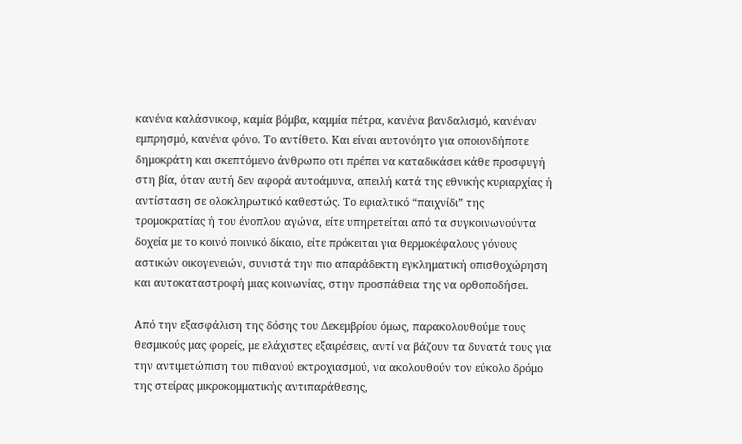κανένα καλάσνικοφ, καμία βόμβα, καμμία πέτρα, κανένα βανδαλισμό, κανέναν εμπρησμό, κανένα φόνο. Το αντίθετο. Και είναι αυτονόητο για οποιονδήποτε δημοκράτη και σκεπτόμενο άνθρωπο οτι πρέπει να καταδικάσει κάθε προσφυγή στη βία, όταν αυτή δεν αφορά αυτοάμυνα, απειλή κατά της εθνικής κυριαρχίας ή αντίσταση σε ολοκληρωτικό καθεστώς. Το εφιαλτικό “παιχνίδι” της τρομοκρατίας ή του ένοπλου αγώνα, είτε υπηρετείται από τα συγκοινωνούντα δοχεία με το κοινό ποινικό δίκαιο, είτε πρόκειται για θερμοκέφαλους γόνους αστικών οικογενειών, συνιστά την πιο απαράδεκτη εγκληματική οπισθοχώρηση και αυτοκαταστροφή μιας κοινωνίας, στην προσπάθεια της να ορθοποδήσει.

Από την εξασφάλιση της δόσης του Δεκεμβρίου όμως, παρακολουθούμε τους θεσμικούς μας φορείς, με ελάχιστες εξαιρέσεις, αντί να βάζουν τα δυνατά τους για την αντιμετώπιση του πιθανού εκτροχιασμού, να ακολουθούν τον εύκολο δρόμο της στείρας μικροκομματικής αντιπαράθεσης,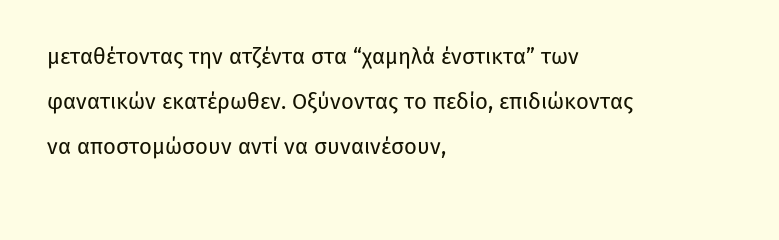μεταθέτοντας την ατζέντα στα “χαμηλά ένστικτα” των φανατικών εκατέρωθεν. Οξύνοντας το πεδίο, επιδιώκοντας να αποστομώσουν αντί να συναινέσουν,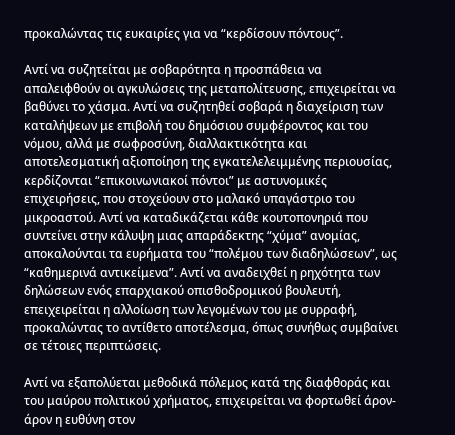προκαλώντας τις ευκαιρίες για να “κερδίσουν πόντους”.

Αντί να συζητείται με σοβαρότητα η προσπάθεια να απαλειφθούν οι αγκυλώσεις της μεταπολίτευσης, επιχειρείται να βαθύνει το χάσμα. Αντί να συζητηθεί σοβαρά η διαχείριση των καταλήψεων με επιβολή του δημόσιου συμφέροντος και του νόμου, αλλά με σωφροσύνη, διαλλακτικότητα και αποτελεσματική αξιοποίηση της εγκατελελειμμένης περιουσίας, κερδίζονται “επικοινωνιακοί πόντοι” με αστυνομικές επιχειρήσεις, που στοχεύουν στο μαλακό υπαγάστριο του μικροαστού. Αντί να καταδικάζεται κάθε κουτοπονηριά που συντείνει στην κάλυψη μιας απαράδεκτης “χύμα” ανομίας, αποκαλούνται τα ευρήματα του “πολέμου των διαδηλώσεων”, ως “καθημερινά αντικείμενα”. Αντί να αναδειχθεί η ρηχότητα των δηλώσεων ενός επαρχιακού οπισθοδρομικού βουλευτή, επειχειρείται η αλλοίωση των λεγομένων του με συρραφή, προκαλώντας το αντίθετο αποτέλεσμα, όπως συνήθως συμβαίνει σε τέτοιες περιπτώσεις.

Αντί να εξαπολύεται μεθοδικά πόλεμος κατά της διαφθοράς και του μαύρου πολιτικού χρήματος, επιχειρείται να φορτωθεί άρον-άρον η ευθύνη στον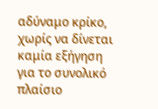αδύναμο κρίκο, χωρίς να δίνεται καμία εξήγηση για το συνολικό πλαίσιο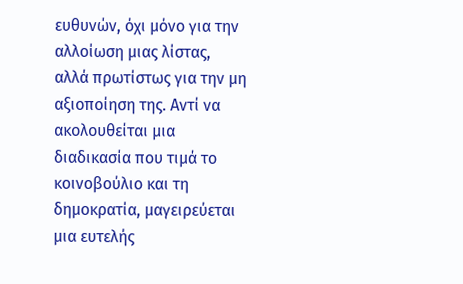ευθυνών, όχι μόνο για την αλλοίωση μιας λίστας, αλλά πρωτίστως για την μη αξιοποίηση της. Αντί να ακολουθείται μια διαδικασία που τιμά το κοινοβούλιο και τη δημοκρατία, μαγειρεύεται μια ευτελής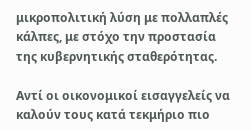μικροπολιτική λύση με πολλαπλές κάλπες, με στόχο την προστασία της κυβερνητικής σταθερότητας.

Αντί οι οικονομικοί εισαγγελείς να καλούν τους κατά τεκμήριο πιο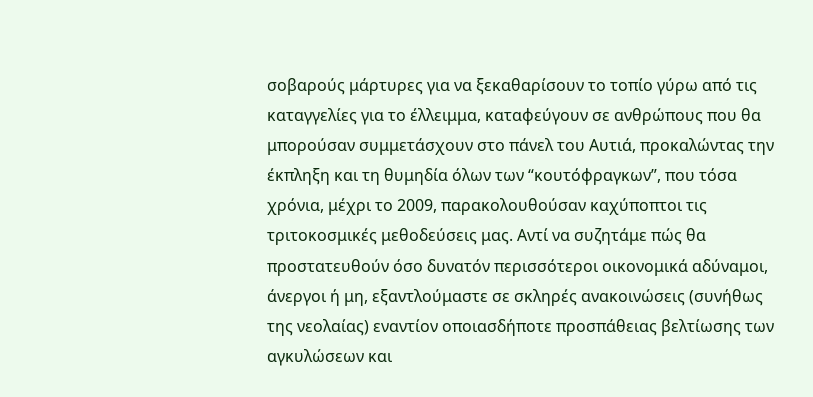σοβαρούς μάρτυρες για να ξεκαθαρίσουν το τοπίο γύρω από τις καταγγελίες για το έλλειμμα, καταφεύγουν σε ανθρώπους που θα μπορούσαν συμμετάσχουν στο πάνελ του Αυτιά, προκαλώντας την έκπληξη και τη θυμηδία όλων των “κουτόφραγκων”, που τόσα χρόνια, μέχρι το 2009, παρακολουθούσαν καχύποπτοι τις τριτοκοσμικές μεθοδεύσεις μας. Αντί να συζητάμε πώς θα προστατευθούν όσο δυνατόν περισσότεροι οικονομικά αδύναμοι, άνεργοι ή μη, εξαντλούμαστε σε σκληρές ανακοινώσεις (συνήθως της νεολαίας) εναντίον οποιασδήποτε προσπάθειας βελτίωσης των αγκυλώσεων και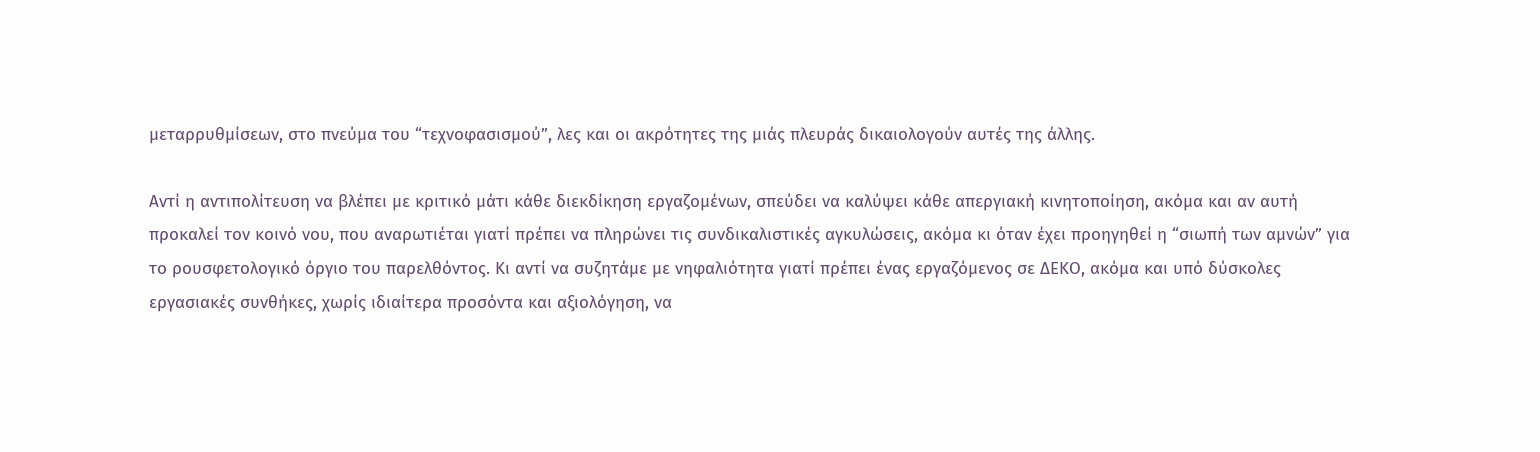μεταρρυθμίσεων, στο πνεύμα του “τεχνοφασισμού”, λες και οι ακρότητες της μιάς πλευράς δικαιολογούν αυτές της άλλης.

Αντί η αντιπολίτευση να βλέπει με κριτικό μάτι κάθε διεκδίκηση εργαζομένων, σπεύδει να καλύψει κάθε απεργιακή κινητοποίηση, ακόμα και αν αυτή προκαλεί τον κοινό νου, που αναρωτιέται γιατί πρέπει να πληρώνει τις συνδικαλιστικές αγκυλώσεις, ακόμα κι όταν έχει προηγηθεί η “σιωπή των αμνών” για το ρουσφετολογικό όργιο του παρελθόντος. Κι αντί να συζητάμε με νηφαλιότητα γιατί πρέπει ένας εργαζόμενος σε ΔΕΚΟ, ακόμα και υπό δύσκολες εργασιακές συνθήκες, χωρίς ιδιαίτερα προσόντα και αξιολόγηση, να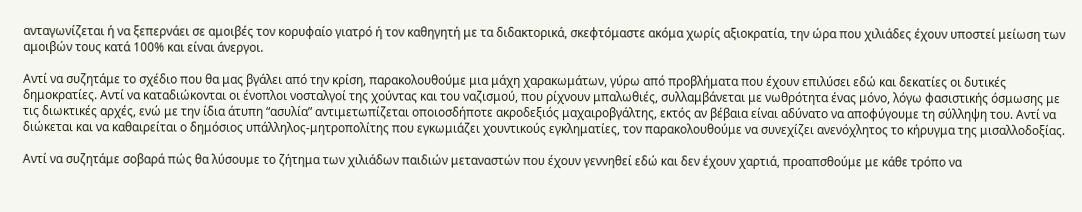ανταγωνίζεται ή να ξεπερνάει σε αμοιβές τον κορυφαίο γιατρό ή τον καθηγητή με τα διδακτορικά, σκεφτόμαστε ακόμα χωρίς αξιοκρατία, την ώρα που χιλιάδες έχουν υποστεί μείωση των αμοιβών τους κατά 100% και είναι άνεργοι.

Αντί να συζητάμε το σχέδιο που θα μας βγάλει από την κρίση, παρακολουθούμε μια μάχη χαρακωμάτων, γύρω από προβλήματα που έχουν επιλύσει εδώ και δεκατίες οι δυτικές δημοκρατίες. Αντί να καταδιώκονται οι ένοπλοι νοσταλγοί της χούντας και του ναζισμού, που ρίχνουν μπαλωθιές, συλλαμβάνεται με νωθρότητα ένας μόνο, λόγω φασιστικής όσμωσης με τις διωκτικές αρχές, ενώ με την ίδια άτυπη “ασυλία” αντιμετωπίζεται οποιοσδήποτε ακροδεξιός μαχαιροβγάλτης, εκτός αν βέβαια είναι αδύνατο να αποφύγουμε τη σύλληψη του. Αντί να διώκεται και να καθαιρείται ο δημόσιος υπάλληλος-μητροπολίτης που εγκωμιάζει χουντικούς εγκληματίες, τον παρακολουθούμε να συνεχίζει ανενόχλητος το κήρυγμα της μισαλλοδοξίας.

Αντί να συζητάμε σοβαρά πώς θα λύσουμε το ζήτημα των χιλιάδων παιδιών μεταναστών που έχουν γεννηθεί εδώ και δεν έχουν χαρτιά, προαπσθούμε με κάθε τρόπο να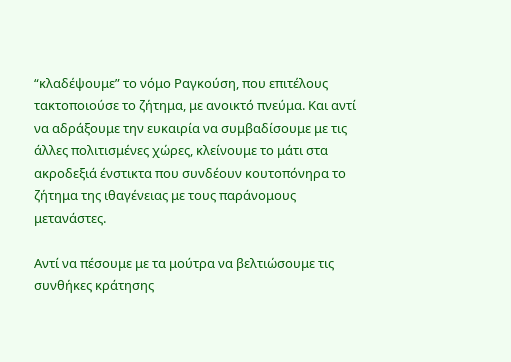“κλαδέψουμε” το νόμο Ραγκούση, που επιτέλους τακτοποιούσε το ζήτημα, με ανοικτό πνεύμα. Και αντί να αδράξουμε την ευκαιρία να συμβαδίσουμε με τις άλλες πολιτισμένες χώρες, κλείνουμε το μάτι στα ακροδεξιά ένστικτα που συνδέουν κουτοπόνηρα το ζήτημα της ιθαγένειας με τους παράνομους μετανάστες.

Αντί να πέσουμε με τα μούτρα να βελτιώσουμε τις συνθήκες κράτησης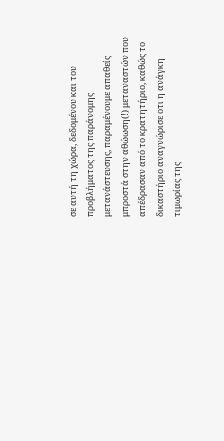σε αυτή τη χώρα, δεδομένου και του προβλήματος της παράνομης μετανάστευσης, παραμένουμε απαθείς μπροστά στην αθώωση(!) μεταναστών που απέδρασαν από το κρατητήριο, καθώς το δικαστήριο αναγνώρισε οτι η ανάγκη τιμωρίας της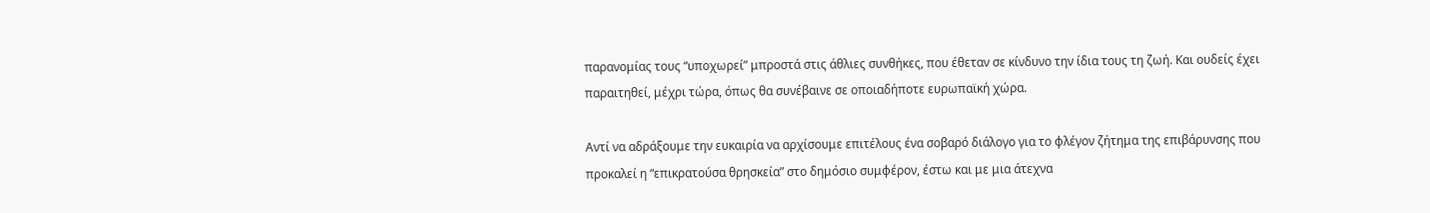παρανομίας τους “υποχωρεί” μπροστά στις άθλιες συνθήκες, που έθεταν σε κίνδυνο την ίδια τους τη ζωή. Και ουδείς έχει παραιτηθεί, μέχρι τώρα, όπως θα συνέβαινε σε οποιαδήποτε ευρωπαϊκή χώρα.

Αντί να αδράξουμε την ευκαιρία να αρχίσουμε επιτέλους ένα σοβαρό διάλογο για το φλέγον ζήτημα της επιβάρυνσης που προκαλεί η “επικρατούσα θρησκεία” στο δημόσιο συμφέρον, έστω και με μια άτεχνα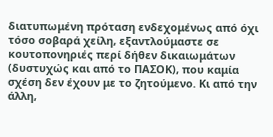διατυπωμένη πρόταση ενδεχομένως από όχι τόσο σοβαρά χείλη, εξαντλούμαστε σε κουτοπονηριές περί δήθεν δικαιωμάτων (δυστυχώς και από το ΠΑΣΟΚ), που καμία σχέση δεν έχουν με το ζητούμενο. Κι από την άλλη,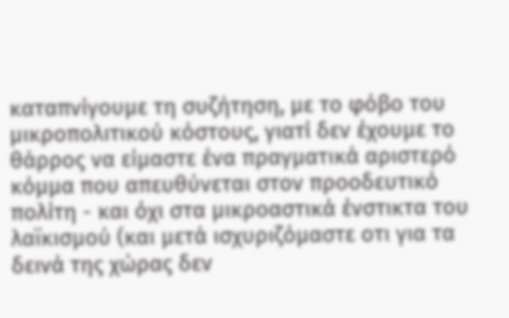καταπνίγουμε τη συζήτηση, με το φόβο του μικροπολιτικού κόστους, γιατί δεν έχουμε το θάρρος να είμαστε ένα πραγματικά αριστερό κόμμα που απευθύνεται στον προοδευτικό πολίτη - και όχι στα μικροαστικά ένστικτα του λαϊκισμού (και μετά ισχυριζόμαστε οτι για τα δεινά της χώρας δεν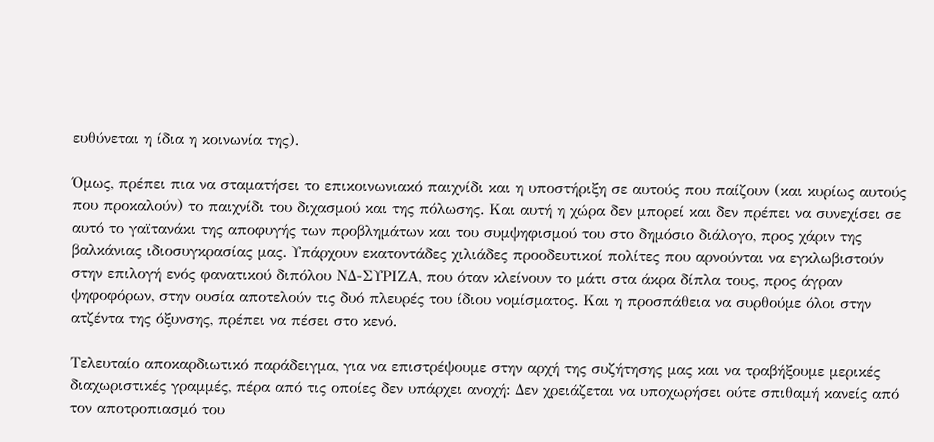ευθύνεται η ίδια η κοινωνία της).

Όμως, πρέπει πια να σταματήσει το επικοινωνιακό παιχνίδι και η υποστήριξη σε αυτούς που παίζουν (και κυρίως αυτούς που προκαλούν) το παιχνίδι του διχασμού και της πόλωσης. Και αυτή η χώρα δεν μπορεί και δεν πρέπει να συνεχίσει σε αυτό το γαϊτανάκι της αποφυγής των προβλημάτων και του συμψηφισμού του στο δημόσιο διάλογο, προς χάριν της βαλκάνιας ιδιοσυγκρασίας μας. Υπάρχουν εκατοντάδες χιλιάδες προοδευτικοί πολίτες που αρνούνται να εγκλωβιστούν στην επιλογή ενός φανατικού διπόλου ΝΔ-ΣΥΡΙΖΑ, που όταν κλείνουν το μάτι στα άκρα δίπλα τους, προς άγραν ψηφοφόρων, στην ουσία αποτελούν τις δυό πλευρές του ίδιου νομίσματος. Και η προσπάθεια να συρθούμε όλοι στην ατζέντα της όξυνσης, πρέπει να πέσει στο κενό.

Τελευταίο αποκαρδιωτικό παράδειγμα, για να επιστρέψουμε στην αρχή της συζήτησης μας και να τραβήξουμε μερικές διαχωριστικές γραμμές, πέρα από τις οποίες δεν υπάρχει ανοχή: Δεν χρειάζεται να υποχωρήσει ούτε σπιθαμή κανείς από τον αποτροπιασμό του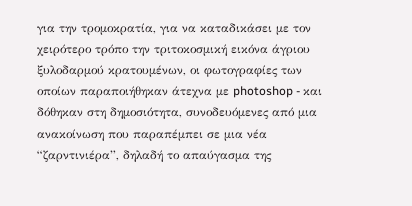για την τρομοκρατία, για να καταδικάσει με τον χειρότερο τρόπο την τριτοκοσμική εικόνα άγριου ξυλοδαρμού κρατουμένων, οι φωτογραφίες των οποίων παραποιήθηκαν άτεχνα με photoshop - και δόθηκαν στη δημοσιότητα, συνοδευόμενες από μια ανακοίνωση που παραπέμπει σε μια νέα “ζαρντινιέρα”, δηλαδή το απαύγασμα της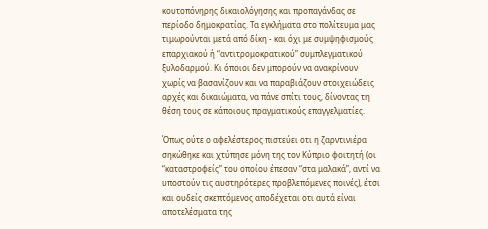κουτοπόνηρης δικαιολόγησης και προπαγάνδας σε περίοδο δημοκρατίας. Τα εγκλήματα στο πολίτευμα μας τιμωρούνται μετά από δίκη - και όχι με συμψηφισμούς επαρχιακού ή “αντιτρομοκρατικού” συμπλεγματικού ξυλοδαρμού. Κι όποιοι δεν μπορούν να ανακρίνουν χωρίς να βασανίζουν και να παραβιάζουν στοιχειώδεις αρχές και δικαιώματα, να πάνε σπίτι τους, δίνοντας τη θέση τους σε κάποιους πραγματικούς επαγγελματίες.

Όπως ούτε ο αφελέστερος πιστεύει οτι η ζαρντινιέρα σηκώθηκε και χτύπησε μόνη της τον Κύπριο φοιτητή (οι “καταστροφείς” του οποίου έπεσαν “στα μαλακά”, αντί να υποστούν τις αυστηρότερες προβλεπόμενες ποινές), έτσι και ουδείς σκεπτόμενος αποδέχεται οτι αυτά είναι αποτελέσματα της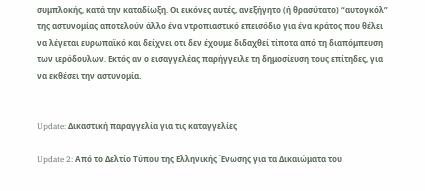συμπλοκής, κατά την καταδίωξη. Οι εικόνες αυτές, ανεξήγητο (ή θρασύτατο) “αυτογκόλ” της αστυνομίας αποτελούν άλλο ένα ντροπιαστικό επεισόδιο για ένα κράτος που θέλει να λέγεται ευρωπαϊκό και δείχνει οτι δεν έχουμε διδαχθεί τίποτα από τη διαπόμπευση των ιερόδουλων. Εκτός αν ο εισαγγελέας παρήγγειλε τη δημοσίευση τους επίτηδες, για να εκθέσει την αστυνομία.


Update: Δικαστική παραγγελία για τις καταγγελίες

Update 2: Από το Δελτίο Τύπου της Ελληνικής Ένωσης για τα Δικαιώματα του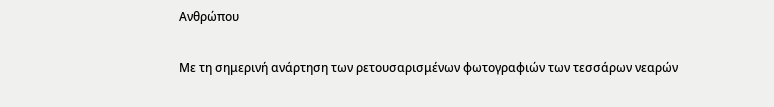Ανθρώπου

Με τη σημερινή ανάρτηση των ρετουσαρισμένων φωτογραφιών των τεσσάρων νεαρών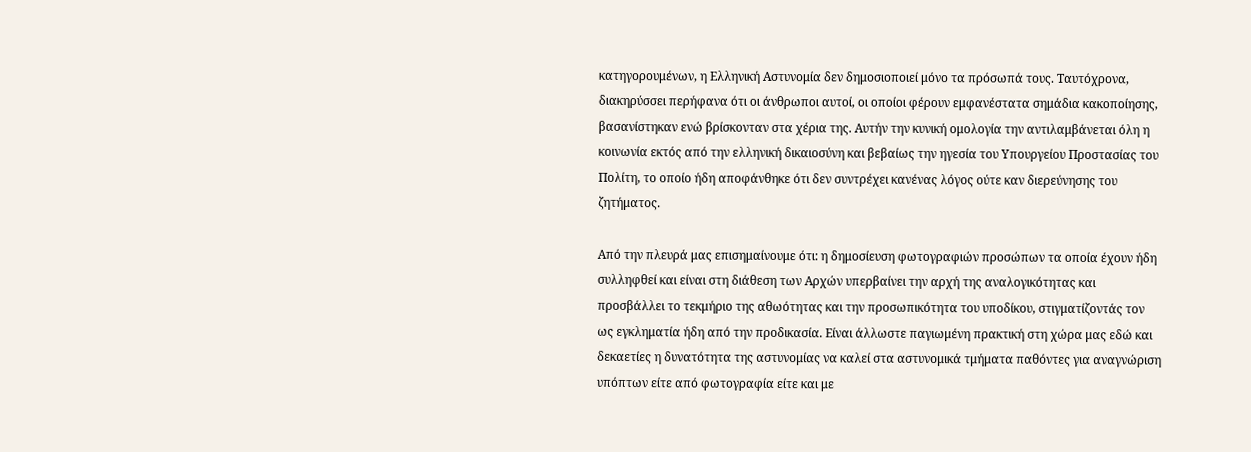κατηγορουμένων, η Ελληνική Αστυνομία δεν δημοσιοποιεί μόνο τα πρόσωπά τους. Ταυτόχρονα, διακηρύσσει περήφανα ότι οι άνθρωποι αυτοί, οι οποίοι φέρουν εμφανέστατα σημάδια κακοποίησης, βασανίστηκαν ενώ βρίσκονταν στα χέρια της. Αυτήν την κυνική ομολογία την αντιλαμβάνεται όλη η κοινωνία εκτός από την ελληνική δικαιοσύνη και βεβαίως την ηγεσία του Υπουργείου Προστασίας του Πολίτη, το οποίο ήδη αποφάνθηκε ότι δεν συντρέχει κανένας λόγος ούτε καν διερεύνησης του ζητήματος.

Από την πλευρά μας επισημαίνουμε ότι: η δημοσίευση φωτογραφιών προσώπων τα οποία έχουν ήδη συλληφθεί και είναι στη διάθεση των Αρχών υπερβαίνει την αρχή της αναλογικότητας και προσβάλλει το τεκμήριο της αθωότητας και την προσωπικότητα του υποδίκου, στιγματίζοντάς τον ως εγκληματία ήδη από την προδικασία. Είναι άλλωστε παγιωμένη πρακτική στη χώρα μας εδώ και δεκαετίες η δυνατότητα της αστυνομίας να καλεί στα αστυνομικά τμήματα παθόντες για αναγνώριση υπόπτων είτε από φωτογραφία είτε και με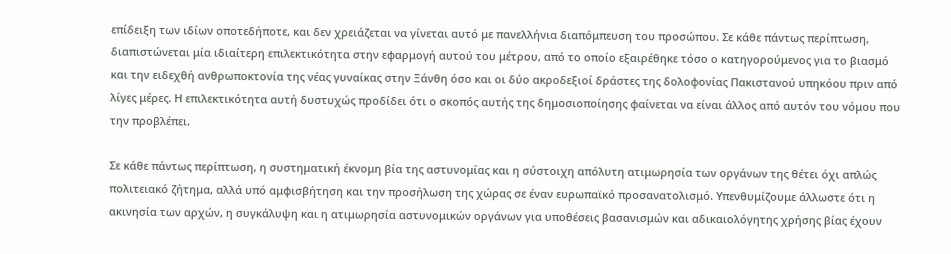επίδειξη των ιδίων οποτεδήποτε, και δεν χρειάζεται να γίνεται αυτό με πανελλήνια διαπόμπευση του προσώπου. Σε κάθε πάντως περίπτωση, διαπιστώνεται μία ιδιαίτερη επιλεκτικότητα στην εφαρμογή αυτού του μέτρου, από το οποίο εξαιρέθηκε τόσο ο κατηγορούμενος για το βιασμό και την ειδεχθή ανθρωποκτονία της νέας γυναίκας στην Ξάνθη όσο και οι δύο ακροδεξιοί δράστες της δολοφονίας Πακιστανού υπηκόου πριν από λίγες μέρες. Η επιλεκτικότητα αυτή δυστυχώς προδίδει ότι ο σκοπός αυτής της δημοσιοποίησης φαίνεται να είναι άλλος από αυτόν του νόμου που την προβλέπει.

Σε κάθε πάντως περίπτωση, η συστηματική έκνομη βία της αστυνομίας και η σύστοιχη απόλυτη ατιμωρησία των οργάνων της θέτει όχι απλώς πολιτειακό ζήτημα, αλλά υπό αμφισβήτηση και την προσήλωση της χώρας σε έναν ευρωπαϊκό προσανατολισμό. Υπενθυμίζουμε άλλωστε ότι η ακινησία των αρχών, η συγκάλυψη και η ατιμωρησία αστυνομικών οργάνων για υποθέσεις βασανισμών και αδικαιολόγητης χρήσης βίας έχουν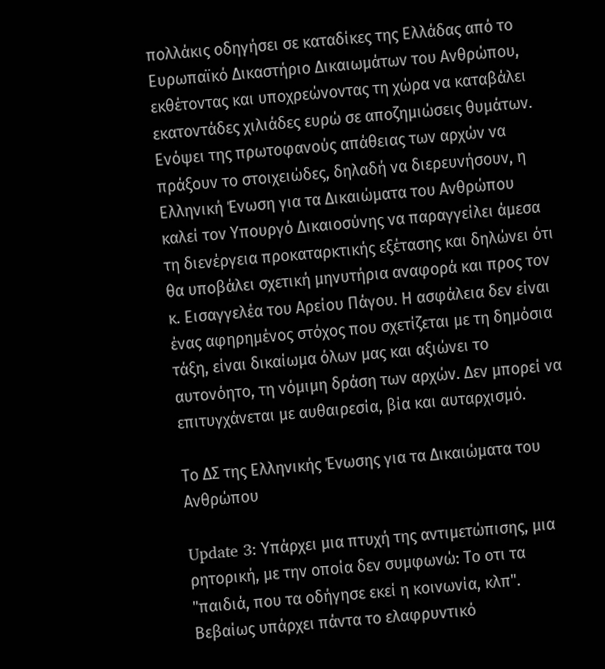πολλάκις οδηγήσει σε καταδίκες της Ελλάδας από το Ευρωπαϊκό Δικαστήριο Δικαιωμάτων του Ανθρώπου, εκθέτοντας και υποχρεώνοντας τη χώρα να καταβάλει εκατοντάδες χιλιάδες ευρώ σε αποζημιώσεις θυμάτων. Ενόψει της πρωτοφανούς απάθειας των αρχών να πράξουν το στοιχειώδες, δηλαδή να διερευνήσουν, η Ελληνική Ένωση για τα Δικαιώματα του Ανθρώπου καλεί τον Υπουργό Δικαιοσύνης να παραγγείλει άμεσα τη διενέργεια προκαταρκτικής εξέτασης και δηλώνει ότι θα υποβάλει σχετική μηνυτήρια αναφορά και προς τον κ. Εισαγγελέα του Αρείου Πάγου. Η ασφάλεια δεν είναι ένας αφηρημένος στόχος που σχετίζεται με τη δημόσια τάξη, είναι δικαίωμα όλων μας και αξιώνει το αυτονόητο, τη νόμιμη δράση των αρχών. Δεν μπορεί να επιτυγχάνεται με αυθαιρεσία, βία και αυταρχισμό.

Το ΔΣ της Ελληνικής Ένωσης για τα Δικαιώματα του Ανθρώπου

Update 3: Υπάρχει μια πτυχή της αντιμετώπισης, μια ρητορική, με την οποία δεν συμφωνώ: Το οτι τα "παιδιά, που τα οδήγησε εκεί η κοινωνία, κλπ". Βεβαίως υπάρχει πάντα το ελαφρυντικό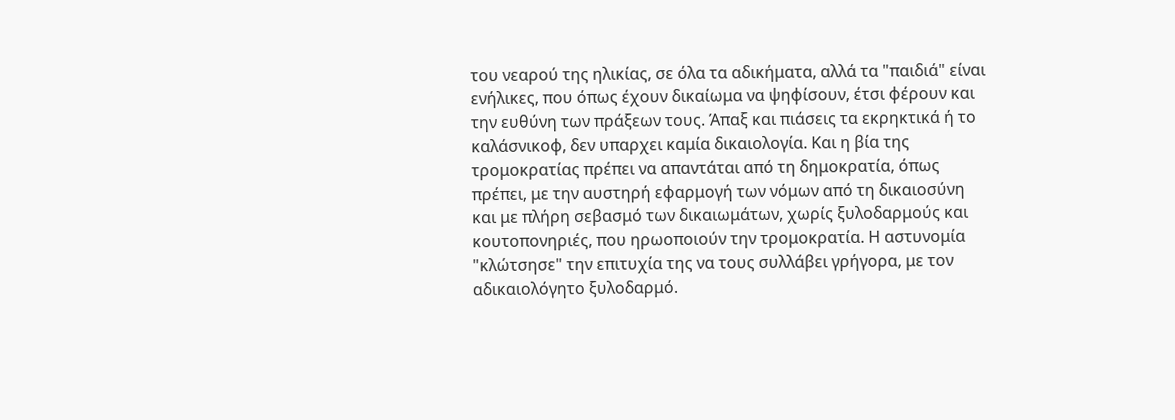του νεαρού της ηλικίας, σε όλα τα αδικήματα, αλλά τα "παιδιά" είναι ενήλικες, που όπως έχουν δικαίωμα να ψηφίσουν, έτσι φέρουν και την ευθύνη των πράξεων τους. Άπαξ και πιάσεις τα εκρηκτικά ή το καλάσνικοφ, δεν υπαρχει καμία δικαιολογία. Και η βία της τρομοκρατίας πρέπει να απαντάται από τη δημοκρατία, όπως πρέπει, με την αυστηρή εφαρμογή των νόμων από τη δικαιοσύνη και με πλήρη σεβασμό των δικαιωμάτων, χωρίς ξυλοδαρμούς και κουτοπονηριές, που ηρωοποιούν την τρομοκρατία. Η αστυνομία "κλώτσησε" την επιτυχία της να τους συλλάβει γρήγορα, με τον αδικαιολόγητο ξυλοδαρμό.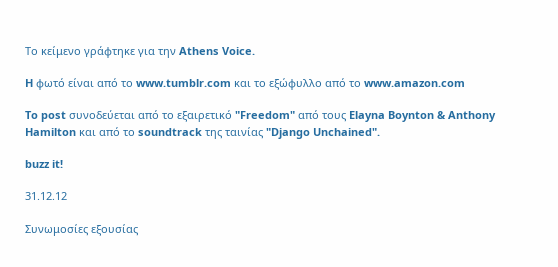Το κείμενο γράφτηκε για την Athens Voice.

H φωτό είναι από το www.tumblr.com και το εξώφυλλο από το www.amazon.com

To post συνοδεύεται από το εξαιρετικό "Freedom" από τους Elayna Boynton & Anthony Hamilton και από το soundtrack της ταινίας "Django Unchained".

buzz it!

31.12.12

Συνωμοσίες εξουσίας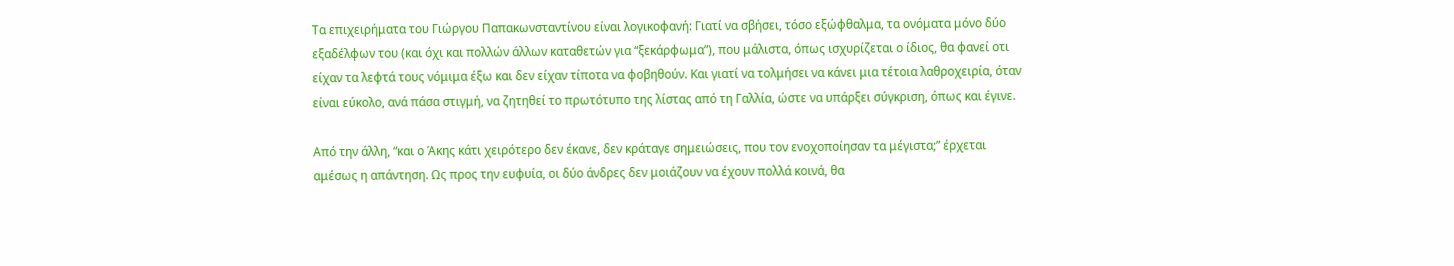Τα επιχειρήματα του Γιώργου Παπακωνσταντίνου είναι λογικοφανή: Γιατί να σβήσει, τόσο εξώφθαλμα, τα ονόματα μόνο δύο εξαδέλφων του (και όχι και πολλών άλλων καταθετών για “ξεκάρφωμα”), που μάλιστα, όπως ισχυρίζεται ο ίδιος, θα φανεί οτι είχαν τα λεφτά τους νόμιμα έξω και δεν είχαν τίποτα να φοβηθούν. Και γιατί να τολμήσει να κάνει μια τέτοια λαθροχειρία, όταν είναι εύκολο, ανά πάσα στιγμή, να ζητηθεί το πρωτότυπο της λίστας από τη Γαλλία, ώστε να υπάρξει σύγκριση, όπως και έγινε.

Από την άλλη, “και ο Άκης κάτι χειρότερο δεν έκανε, δεν κράταγε σημειώσεις, που τον ενοχοποίησαν τα μέγιστα;” έρχεται αμέσως η απάντηση. Ως προς την ευφυία, οι δύο άνδρες δεν μοιάζουν να έχουν πολλά κοινά, θα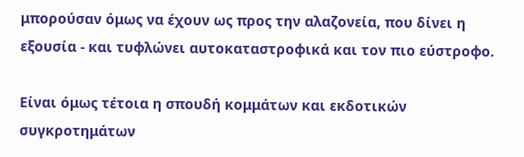μπορούσαν όμως να έχουν ως προς την αλαζονεία, που δίνει η εξουσία - και τυφλώνει αυτοκαταστροφικά και τον πιο εύστροφο.

Είναι όμως τέτοια η σπουδή κομμάτων και εκδοτικών συγκροτημάτων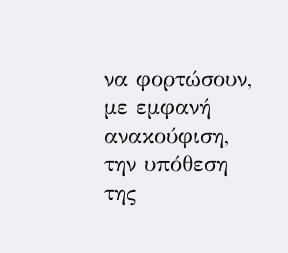να φορτώσουν, με εμφανή ανακούφιση, την υπόθεση της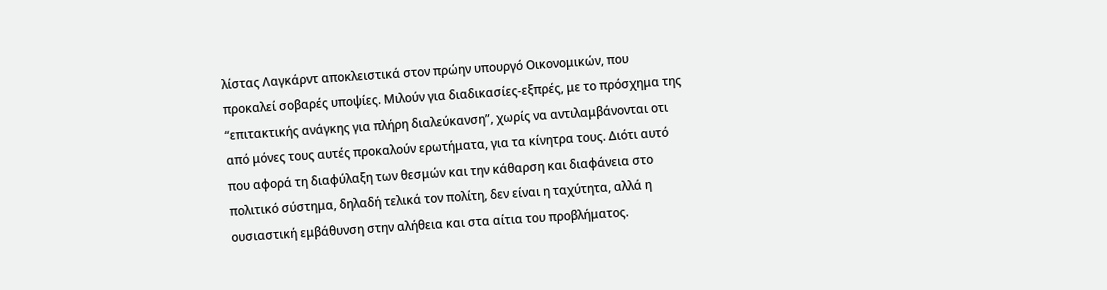λίστας Λαγκάρντ αποκλειστικά στον πρώην υπουργό Οικονομικών, που προκαλεί σοβαρές υποψίες. Μιλούν για διαδικασίες-εξπρές, με το πρόσχημα της “επιτακτικής ανάγκης για πλήρη διαλεύκανση”, χωρίς να αντιλαμβάνονται οτι από μόνες τους αυτές προκαλούν ερωτήματα, για τα κίνητρα τους. Διότι αυτό που αφορά τη διαφύλαξη των θεσμών και την κάθαρση και διαφάνεια στο πολιτικό σύστημα, δηλαδή τελικά τον πολίτη, δεν είναι η ταχύτητα, αλλά η ουσιαστική εμβάθυνση στην αλήθεια και στα αίτια του προβλήματος.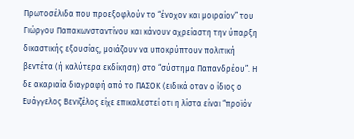Πρωτοσέλιδα που προεξοφλούν το “ένοχον και μοιραίον” του Γιώργου Παπακωνσταντίνου και κάνουν αχρείαστη την ύπαρξη δικαστικής εξουσίας, μοιάζουν να υποκρύπτουν πολιτική βεντέτα (ή καλύτερα εκδίκηση) στο “σύστημα Παπανδρέου”. Η δε ακαριαία διαγραφή από το ΠΑΣΟΚ (ειδικά οταν ο ίδιος ο Ευάγγελος Βενιζέλος είχε επικαλεστεί οτι η λίστα είναι “προϊόν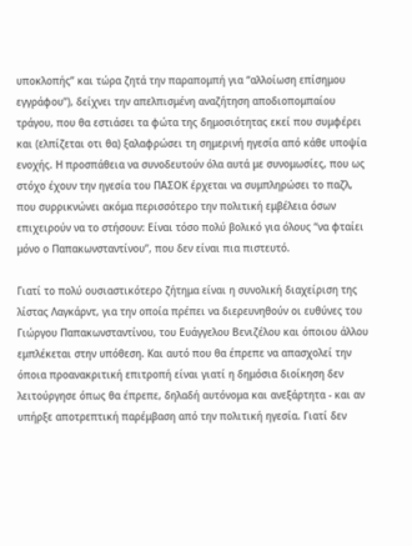υποκλοπής” και τώρα ζητά την παραπομπή για “αλλοίωση επίσημου εγγράφου”), δείχνει την απελπισμένη αναζήτηση αποδιοπομπαίου τράγου, που θα εστιάσει τα φώτα της δημοσιότητας εκεί που συμφέρει και (ελπίζεται οτι θα) ξαλαφρώσει τη σημερινή ηγεσία από κάθε υποψία ενοχής. Η προσπάθεια να συνοδευτούν όλα αυτά με συνομωσίες, που ως στόχο έχουν την ηγεσία του ΠΑΣΟΚ έρχεται να συμπληρώσει το παζλ, που συρρικνώνει ακόμα περισσότερο την πολιτική εμβέλεια όσων επιχειρούν να το στήσουν: Είναι τόσο πολύ βολικό για όλους “να φταίει μόνο ο Παπακωνσταντίνου”, που δεν είναι πια πιστευτό.

Γιατί το πολύ ουσιαστικότερο ζήτημα είναι η συνολική διαχείριση της λίστας Λαγκάρντ, για την οποία πρέπει να διερευνηθούν οι ευθύνες του Γιώργου Παπακωνσταντίνου, του Ευάγγελου Βενιζέλου και όποιου άλλου εμπλέκεται στην υπόθεση. Και αυτό που θα έπρεπε να απασχολεί την όποια προανακριτική επιτροπή είναι γιατί η δημόσια διοίκηση δεν λειτούργησε όπως θα έπρεπε, δηλαδή αυτόνομα και ανεξάρτητα - και αν υπήρξε αποτρεπτική παρέμβαση από την πολιτική ηγεσία. Γιατί δεν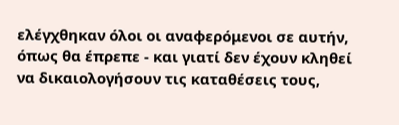ελέγχθηκαν όλοι οι αναφερόμενοι σε αυτήν, όπως θα έπρεπε - και γιατί δεν έχουν κληθεί να δικαιολογήσουν τις καταθέσεις τους,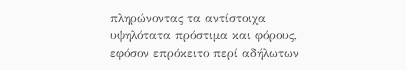πληρώνοντας τα αντίστοιχα υψηλότατα πρόστιμα και φόρους, εφόσον επρόκειτο περί αδήλωτων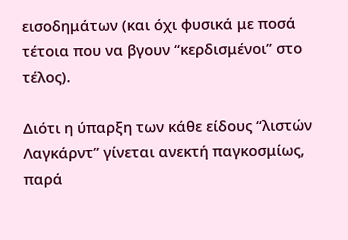εισοδημάτων (και όχι φυσικά με ποσά τέτοια που να βγουν “κερδισμένοι” στο τέλος).

Διότι η ύπαρξη των κάθε είδους “λιστών Λαγκάρντ” γίνεται ανεκτή παγκοσμίως, παρά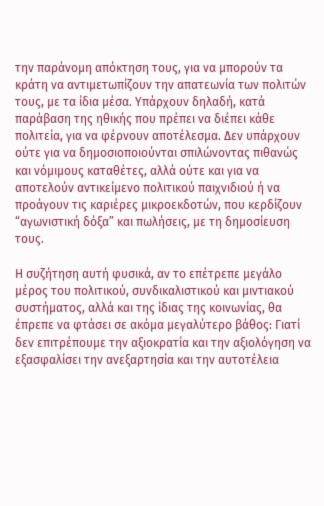την παράνομη απόκτηση τους, για να μπορούν τα κράτη να αντιμετωπίζουν την απατεωνία των πολιτών τους, με τα ίδια μέσα. Υπάρχουν δηλαδή, κατά παράβαση της ηθικής που πρέπει να διέπει κάθε πολιτεία, για να φέρνουν αποτέλεσμα. Δεν υπάρχουν ούτε για να δημοσιοποιούνται σπιλώνοντας πιθανώς και νόμιμους καταθέτες, αλλά ούτε και για να αποτελούν αντικείμενο πολιτικού παιχνιδιού ή να προάγουν τις καριέρες μικροεκδοτών, που κερδίζουν “αγωνιστική δόξα” και πωλήσεις, με τη δημοσίευση τους.

Η συζήτηση αυτή φυσικά, αν το επέτρεπε μεγάλο μέρος του πολιτικού, συνδικαλιστικού και μιντιακού συστήματος, αλλά και της ίδιας της κοινωνίας, θα έπρεπε να φτάσει σε ακόμα μεγαλύτερο βάθος: Γιατί δεν επιτρέπουμε την αξιοκρατία και την αξιολόγηση να εξασφαλίσει την ανεξαρτησία και την αυτοτέλεια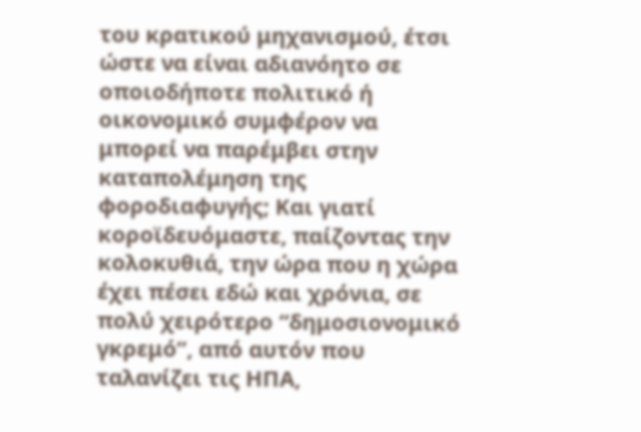του κρατικού μηχανισμού, έτσι ώστε να είναι αδιανόητο σε οποιοδήποτε πολιτικό ή οικονομικό συμφέρον να μπορεί να παρέμβει στην καταπολέμηση της φοροδιαφυγής; Και γιατί κοροϊδευόμαστε, παίζοντας την κολοκυθιά, την ώρα που η χώρα έχει πέσει εδώ και χρόνια, σε πολύ χειρότερο “δημοσιονομικό γκρεμό”, από αυτόν που ταλανίζει τις ΗΠΑ,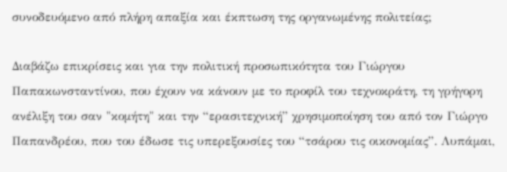συνοδευόμενο από πλήρη απαξία και έκπτωση της οργανωμένης πολιτείας;

Διαβάζω επικρίσεις και για την πολιτική προσωπικότητα του Γιώργου Παπακωνσταντίνου, που έχουν να κάνουν με το προφίλ του τεχνοκράτη, τη γρήγορη ανέλιξη του σαν "κομήτη" και την “ερασιτεχνική” χρησιμοποίηση του από τον Γιώργο Παπανδρέου, που του έδωσε τις υπερεξουσίες του “τσάρου τις οικονομίας”. Λυπάμαι,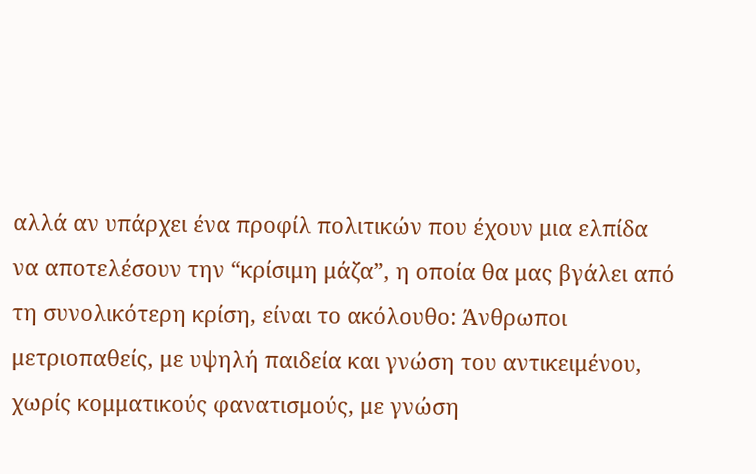αλλά αν υπάρχει ένα προφίλ πολιτικών που έχουν μια ελπίδα να αποτελέσουν την “κρίσιμη μάζα”, η οποία θα μας βγάλει από τη συνολικότερη κρίση, είναι το ακόλουθο: Άνθρωποι μετριοπαθείς, με υψηλή παιδεία και γνώση του αντικειμένου, χωρίς κομματικούς φανατισμούς, με γνώση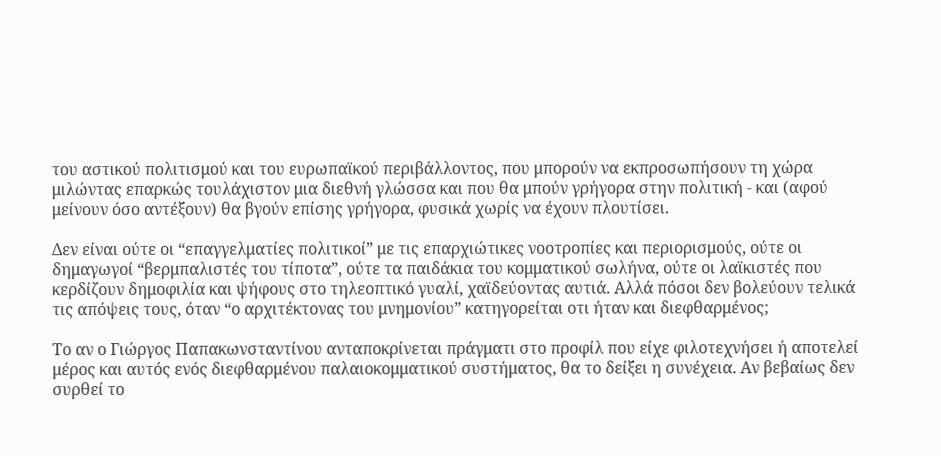του αστικού πολιτισμού και του ευρωπαϊκού περιβάλλοντος, που μπορούν να εκπροσωπήσουν τη χώρα μιλώντας επαρκώς τουλάχιστον μια διεθνή γλώσσα και που θα μπούν γρήγορα στην πολιτική - και (αφού μείνουν όσο αντέξουν) θα βγούν επίσης γρήγορα, φυσικά χωρίς να έχουν πλουτίσει.

Δεν είναι ούτε οι “επαγγελματίες πολιτικοί” με τις επαρχιώτικες νοοτροπίες και περιορισμούς, ούτε οι δημαγωγοί “βερμπαλιστές του τίποτα”, ούτε τα παιδάκια του κομματικού σωλήνα, ούτε οι λαϊκιστές που κερδίζουν δημοφιλία και ψήφους στο τηλεοπτικό γυαλί, χαϊδεύοντας αυτιά. Αλλά πόσοι δεν βολεύουν τελικά τις απόψεις τους, όταν “ο αρχιτέκτονας του μνημονίου” κατηγορείται οτι ήταν και διεφθαρμένος;

Το αν ο Γιώργος Παπακωνσταντίνου ανταποκρίνεται πράγματι στο προφίλ που είχε φιλοτεχνήσει ή αποτελεί μέρος και αυτός ενός διεφθαρμένου παλαιοκομματικού συστήματος, θα το δείξει η συνέχεια. Αν βεβαίως δεν συρθεί το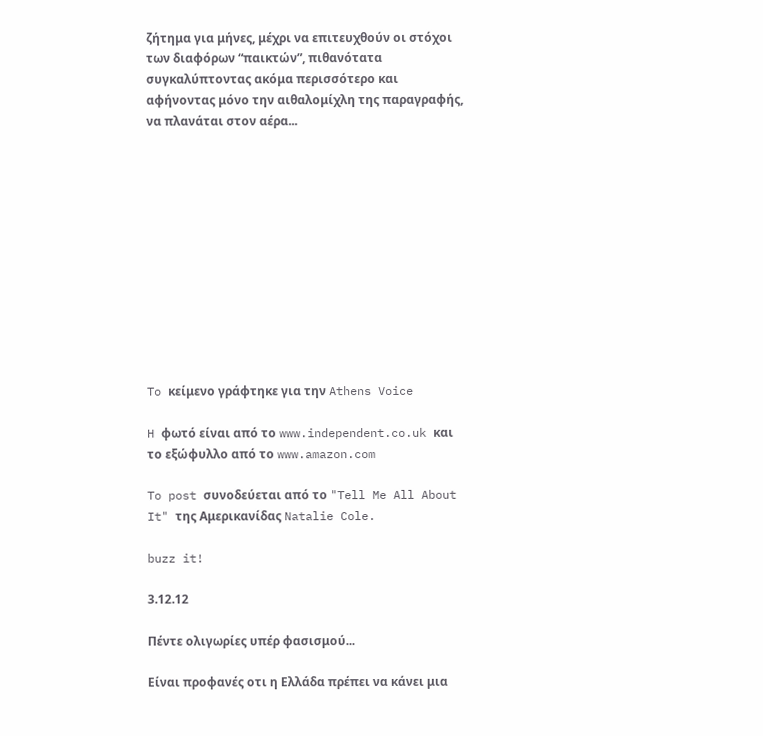ζήτημα για μήνες, μέχρι να επιτευχθούν οι στόχοι των διαφόρων “παικτών”, πιθανότατα συγκαλύπτοντας ακόμα περισσότερο και αφήνοντας μόνο την αιθαλομίχλη της παραγραφής, να πλανάται στον αέρα...












To κείμενο γράφτηκε για την Athens Voice

H φωτό είναι από το www.independent.co.uk και το εξώφυλλο από το www.amazon.com

To post συνοδεύεται από το "Tell Me All About It" της Αμερικανίδας Natalie Cole.

buzz it!

3.12.12

Πέντε ολιγωρίες υπέρ φασισμού...

Eίναι προφανές οτι η Ελλάδα πρέπει να κάνει μια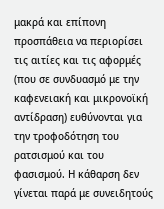μακρά και επίπονη προσπάθεια να περιορίσει τις αιτίες και τις αφορμές (που σε συνδυασμό με την καφενειακή και μικρονοϊκή αντίδραση) ευθύνονται για την τροφοδότηση του ρατσισμού και του φασισμού. Η κάθαρση δεν γίνεται παρά με συνειδητούς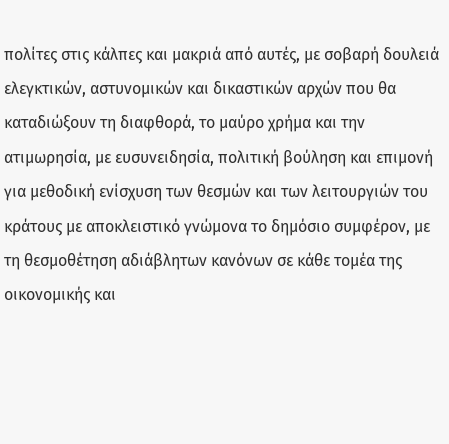πολίτες στις κάλπες και μακριά από αυτές, με σοβαρή δουλειά ελεγκτικών, αστυνομικών και δικαστικών αρχών που θα καταδιώξουν τη διαφθορά, το μαύρο χρήμα και την ατιμωρησία, με ευσυνειδησία, πολιτική βούληση και επιμονή για μεθοδική ενίσχυση των θεσμών και των λειτουργιών του κράτους με αποκλειστικό γνώμονα το δημόσιο συμφέρον, με τη θεσμοθέτηση αδιάβλητων κανόνων σε κάθε τομέα της οικονομικής και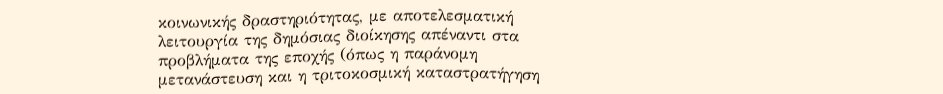κοινωνικής δραστηριότητας, με αποτελεσματική λειτουργία της δημόσιας διοίκησης απέναντι στα προβλήματα της εποχής (όπως η παράνομη μετανάστευση και η τριτοκοσμική καταστρατήγηση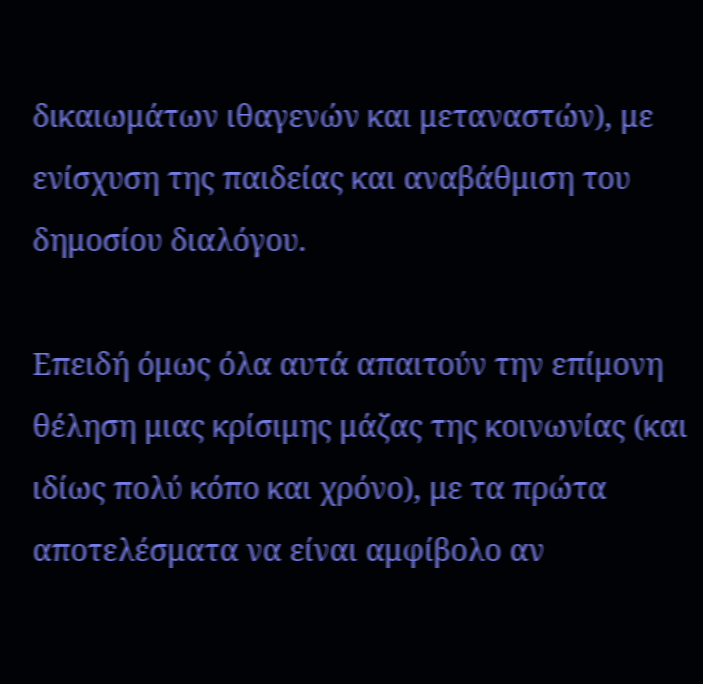δικαιωμάτων ιθαγενών και μεταναστών), με ενίσχυση της παιδείας και αναβάθμιση του δημοσίου διαλόγου.

Επειδή όμως όλα αυτά απαιτούν την επίμονη θέληση μιας κρίσιμης μάζας της κοινωνίας (και ιδίως πολύ κόπο και χρόνο), με τα πρώτα αποτελέσματα να είναι αμφίβολο αν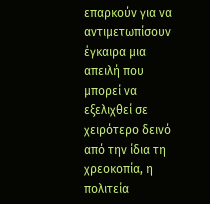επαρκούν για να αντιμετωπίσουν έγκαιρα μια απειλή που μπορεί να εξελιχθεί σε χειρότερο δεινό από την ίδια τη χρεοκοπία, η πολιτεία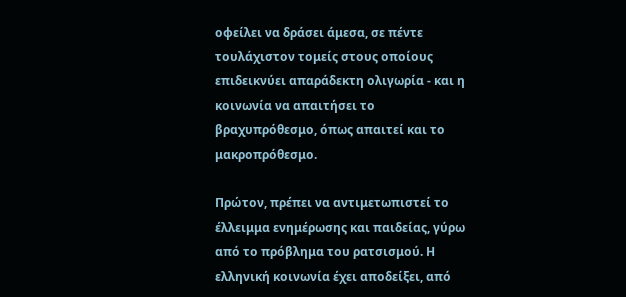οφείλει να δράσει άμεσα, σε πέντε τουλάχιστον τομείς στους οποίους επιδεικνύει απαράδεκτη ολιγωρία - και η κοινωνία να απαιτήσει το βραχυπρόθεσμο, όπως απαιτεί και το μακροπρόθεσμο.

Πρώτον, πρέπει να αντιμετωπιστεί το έλλειμμα ενημέρωσης και παιδείας, γύρω από το πρόβλημα του ρατσισμού. Η ελληνική κοινωνία έχει αποδείξει, από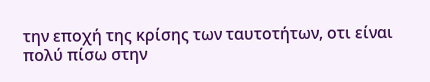την εποχή της κρίσης των ταυτοτήτων, οτι είναι πολύ πίσω στην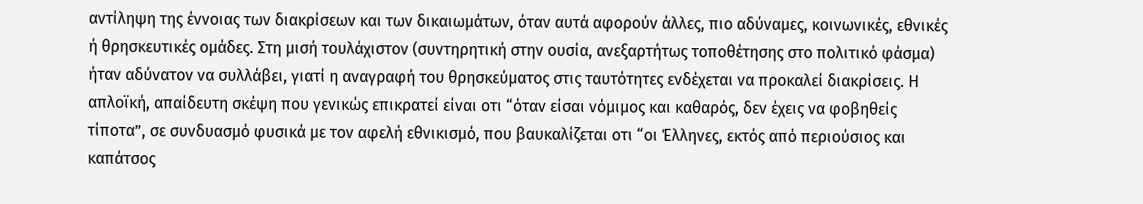αντίληψη της έννοιας των διακρίσεων και των δικαιωμάτων, όταν αυτά αφορούν άλλες, πιο αδύναμες, κοινωνικές, εθνικές ή θρησκευτικές ομάδες. Στη μισή τουλάχιστον (συντηρητική στην ουσία, ανεξαρτήτως τοποθέτησης στο πολιτικό φάσμα) ήταν αδύνατον να συλλάβει, γιατί η αναγραφή του θρησκεύματος στις ταυτότητες ενδέχεται να προκαλεί διακρίσεις. Η απλοϊκή, απαίδευτη σκέψη που γενικώς επικρατεί είναι οτι “όταν είσαι νόμιμος και καθαρός, δεν έχεις να φοβηθείς τίποτα”, σε συνδυασμό φυσικά με τον αφελή εθνικισμό, που βαυκαλίζεται οτι “οι Έλληνες, εκτός από περιούσιος και καπάτσος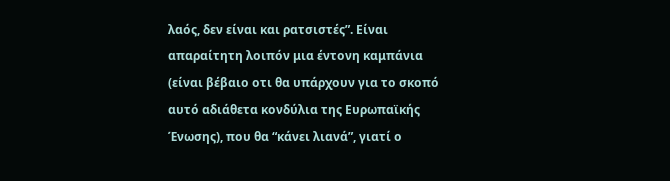λαός, δεν είναι και ρατσιστές”. Είναι απαραίτητη λοιπόν μια έντονη καμπάνια (είναι βέβαιο οτι θα υπάρχουν για το σκοπό αυτό αδιάθετα κονδύλια της Ευρωπαϊκής Ένωσης), που θα “κάνει λιανά”, γιατί ο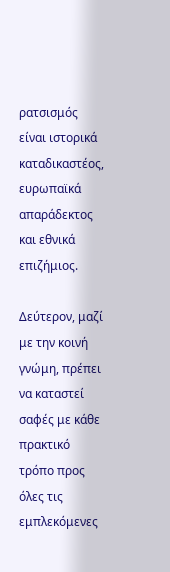ρατσισμός είναι ιστορικά καταδικαστέος, ευρωπαϊκά απαράδεκτος και εθνικά επιζήμιος.

Δεύτερον, μαζί με την κοινή γνώμη, πρέπει να καταστεί σαφές με κάθε πρακτικό τρόπο προς όλες τις εμπλεκόμενες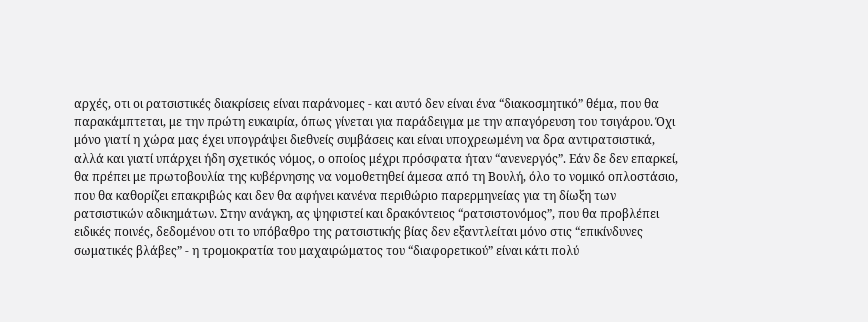αρχές, οτι οι ρατσιστικές διακρίσεις είναι παράνομες - και αυτό δεν είναι ένα “διακοσμητικό” θέμα, που θα παρακάμπτεται, με την πρώτη ευκαιρία, όπως γίνεται για παράδειγμα με την απαγόρευση του τσιγάρου. Όχι μόνο γιατί η χώρα μας έχει υπογράψει διεθνείς συμβάσεις και είναι υποχρεωμένη να δρα αντιρατσιστικά, αλλά και γιατί υπάρχει ήδη σχετικός νόμος, ο οποίος μέχρι πρόσφατα ήταν “ανενεργός”. Εάν δε δεν επαρκεί, θα πρέπει με πρωτοβουλία της κυβέρνησης να νομοθετηθεί άμεσα από τη Βουλή, όλο το νομικό οπλοστάσιο, που θα καθορίζει επακριβώς και δεν θα αφήνει κανένα περιθώριο παρερμηνείας για τη δίωξη των ρατσιστικών αδικημάτων. Στην ανάγκη, ας ψηφιστεί και δρακόντειος “ρατσιστονόμος”, που θα προβλέπει ειδικές ποινές, δεδομένου οτι το υπόβαθρο της ρατσιστικής βίας δεν εξαντλείται μόνο στις “επικίνδυνες σωματικές βλάβες” - η τρομοκρατία του μαχαιρώματος του “διαφορετικού” είναι κάτι πολύ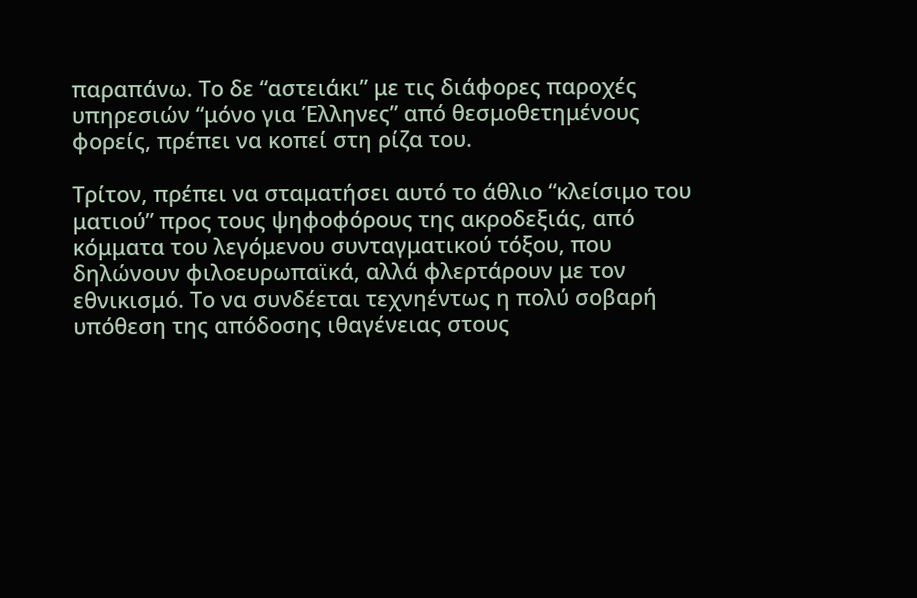παραπάνω. Το δε “αστειάκι” με τις διάφορες παροχές υπηρεσιών “μόνο για Έλληνες” από θεσμοθετημένους φορείς, πρέπει να κοπεί στη ρίζα του.

Τρίτον, πρέπει να σταματήσει αυτό το άθλιο “κλείσιμο του ματιού” προς τους ψηφοφόρους της ακροδεξιάς, από κόμματα του λεγόμενου συνταγματικού τόξου, που δηλώνουν φιλοευρωπαϊκά, αλλά φλερτάρουν με τον εθνικισμό. Το να συνδέεται τεχνηέντως η πολύ σοβαρή υπόθεση της απόδοσης ιθαγένειας στους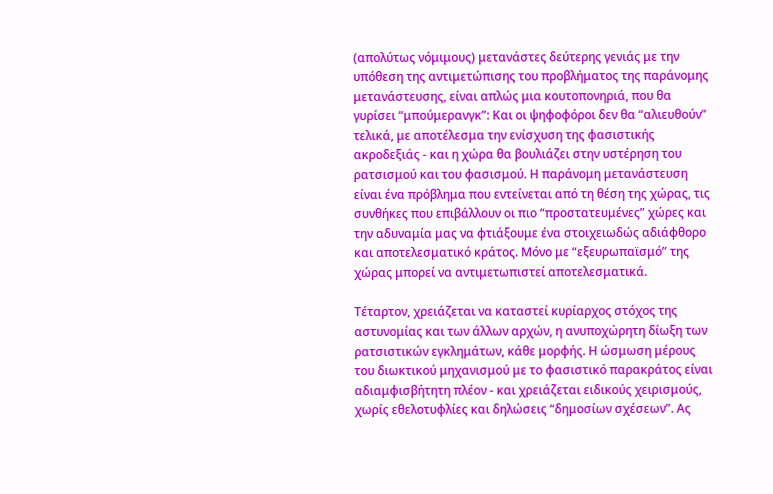(απολύτως νόμιμους) μετανάστες δεύτερης γενιάς με την υπόθεση της αντιμετώπισης του προβλήματος της παράνομης μετανάστευσης, είναι απλώς μια κουτοπονηριά, που θα γυρίσει “μπούμερανγκ”: Και οι ψηφοφόροι δεν θα “αλιευθούν” τελικά, με αποτέλεσμα την ενίσχυση της φασιστικής ακροδεξιάς - και η χώρα θα βουλιάζει στην υστέρηση του ρατσισμού και του φασισμού. Η παράνομη μετανάστευση είναι ένα πρόβλημα που εντείνεται από τη θέση της χώρας, τις συνθήκες που επιβάλλουν οι πιο “προστατευμένες” χώρες και την αδυναμία μας να φτιάξουμε ένα στοιχειωδώς αδιάφθορο και αποτελεσματικό κράτος. Μόνο με “εξευρωπαϊσμό” της χώρας μπορεί να αντιμετωπιστεί αποτελεσματικά.

Τέταρτον, χρειάζεται να καταστεί κυρίαρχος στόχος της αστυνομίας και των άλλων αρχών, η ανυποχώρητη δίωξη των ρατσιστικών εγκλημάτων, κάθε μορφής. Η ώσμωση μέρους του διωκτικού μηχανισμού με το φασιστικό παρακράτος είναι αδιαμφισβήτητη πλέον - και χρειάζεται ειδικούς χειρισμούς, χωρίς εθελοτυφλίες και δηλώσεις “δημοσίων σχέσεων”. Ας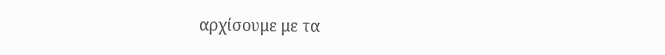αρχίσουμε με τα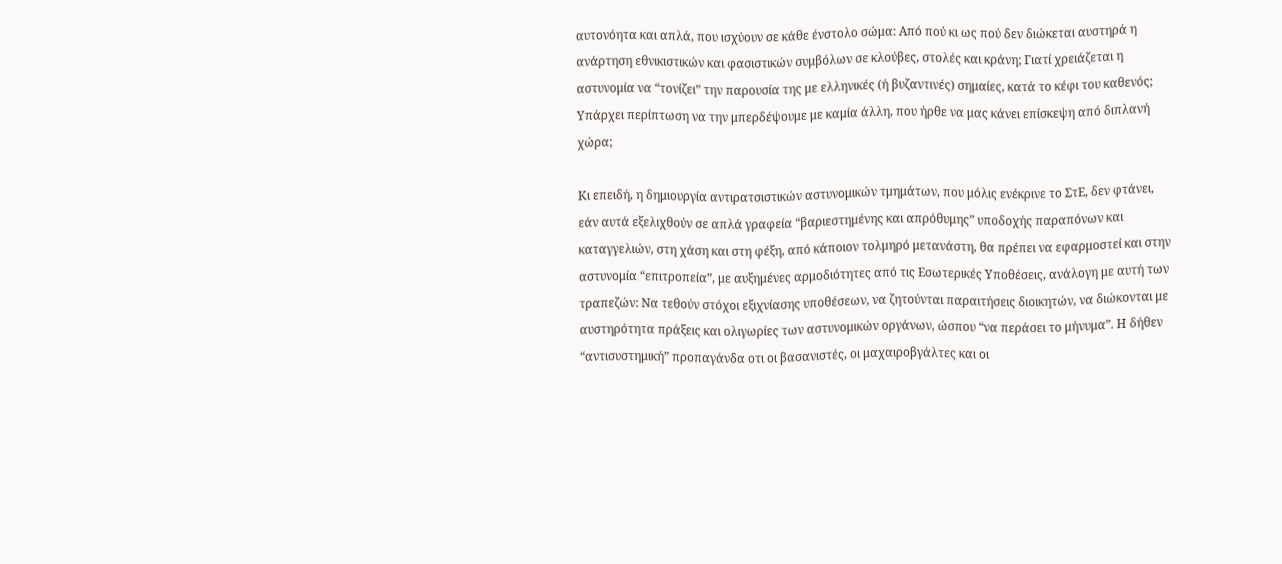αυτονόητα και απλά, που ισχύουν σε κάθε ένστολο σώμα: Από πού κι ως πού δεν διώκεται αυστηρά η ανάρτηση εθνικιστικών και φασιστικών συμβόλων σε κλούβες, στολές και κράνη; Γιατί χρειάζεται η αστυνομία να “τονίζει” την παρουσία της με ελληνικές (ή βυζαντινές) σημαίες, κατά το κέφι του καθενός; Υπάρχει περίπτωση να την μπερδέψουμε με καμία άλλη, που ήρθε να μας κάνει επίσκεψη από διπλανή χώρα;

Κι επειδή, η δημιουργία αντιρατσιστικών αστυνομικών τμημάτων, που μόλις ενέκρινε το ΣτΕ, δεν φτάνει, εάν αυτά εξελιχθούν σε απλά γραφεία “βαριεστημένης και απρόθυμης” υποδοχής παραπόνων και καταγγελιών, στη χάση και στη φέξη, από κάποιον τολμηρό μετανάστη, θα πρέπει να εφαρμοστεί και στην αστυνομία “επιτροπεία”, με αυξημένες αρμοδιότητες από τις Εσωτερικές Υποθέσεις, ανάλογη με αυτή των τραπεζών: Να τεθούν στόχοι εξιχνίασης υποθέσεων, να ζητούνται παραιτήσεις διοικητών, να διώκονται με αυστηρότητα πράξεις και ολιγωρίες των αστυνομικών οργάνων, ώσπου “να περάσει το μήνυμα”. Η δήθεν “αντισυστημική” προπαγάνδα οτι οι βασανιστές, οι μαχαιροβγάλτες και οι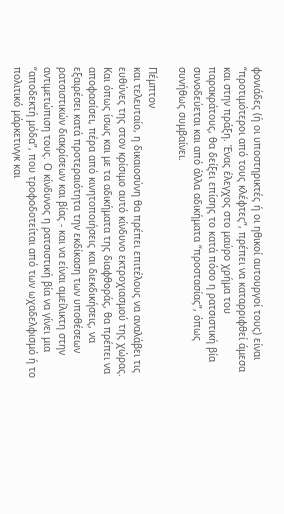φονιάδες (ή οι υποστηρικτές ή οι ηθικοί αυτουργοί τους) είναι “προτιμότεροι από τους κλέφτες”, πρέπει να καταρριφθεί άμεσα και στην πράξη. Ένας έλεγχος στο μαύρο χρήμα του παρακράτους, θα δείξει επίσης το κατά πόσο η ρατσιστική βία συνοδεύεται και από άλλα αδικήματα “προστασίας”, όπως συνήθως συμβαίνει.

Πέμπτον
και τελευταίο, η δικαιοσύνη θα πρέπει επιτέλους να αναλάβει τις ευθύνες της στον κρίσιμο αυτό κίνδυνο εκτροχιασμού της χώρας. Και όπως ίσως και με τα αδικήματα της διαφθοράς, θα πρέπει να αποφασίσει, πέρα από κινητοποιήσεις και διεκδικήσεις, να εξαιρέσει κατά προτεραιότητα την εκδίκαση των υποθέσεων ρατσιστικών διακρίσεων και βίας - και να είναι αμείλικτη στην αντιμετώπιση τους. Ο κίνδυνος η ρατσιστική βία να γίνει μια “αποδεκτή μόδα”, που τροφοδοτείται από των ωχαδελφισμό ή το πολιτικό μάρκετινγκ και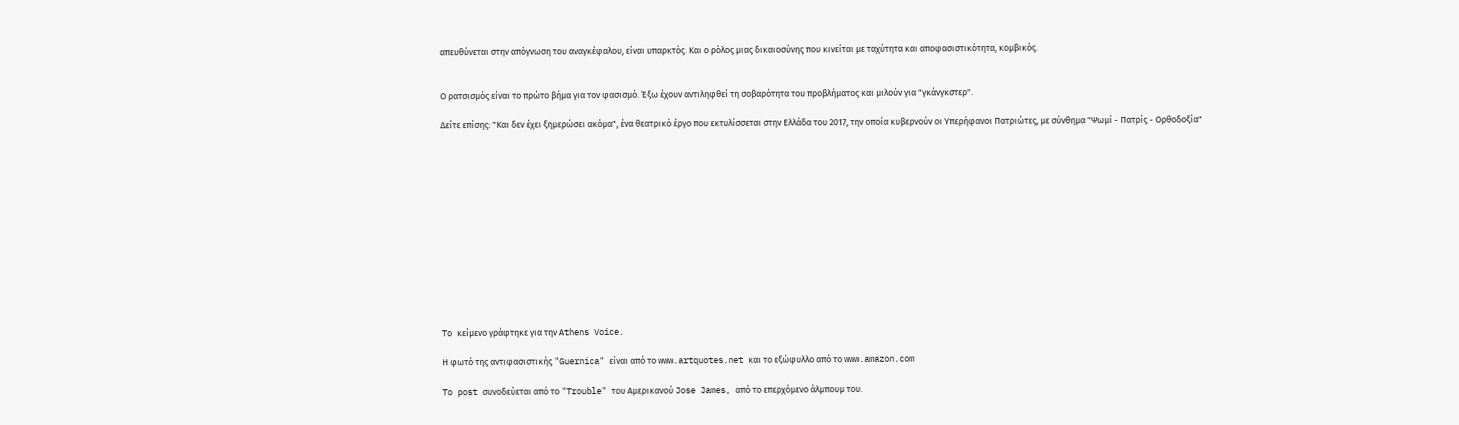απευθύνεται στην απόγνωση του αναγκέφαλου, είναι υπαρκτός. Και ο ρόλος μιας δικαιοσύνης που κινείται με ταχύτητα και αποφασιστικότητα, κομβικός.


Ο ρατσισμός είναι το πρώτο βήμα για τον φασισμό. Έξω έχουν αντιληφθεί τη σοβαρότητα του προβλήματος και μιλούν για "γκάνγκστερ".

Δείτε επίσης: "Και δεν έχει ξημερώσει ακόμα", ένα θεατρικό έργο που εκτυλίσσεται στην Ελλάδα του 2017, την οποία κυβερνούν οι Υπερήφανοι Πατριώτες, με σύνθημα "Ψωμί - Πατρίς - Ορθοδοξία"













To κείμενο γράφτηκε για την Αthens Voice.

Η φωτό της αντιφασιστικής "Guernica" είναι από το www.artquotes.net και το εξώφυλλο από το www.amazon.com

To post συνοδεύεται από το "Trouble" του Αμερικανού Jose James, από το επερχόμενο άλμπουμ του.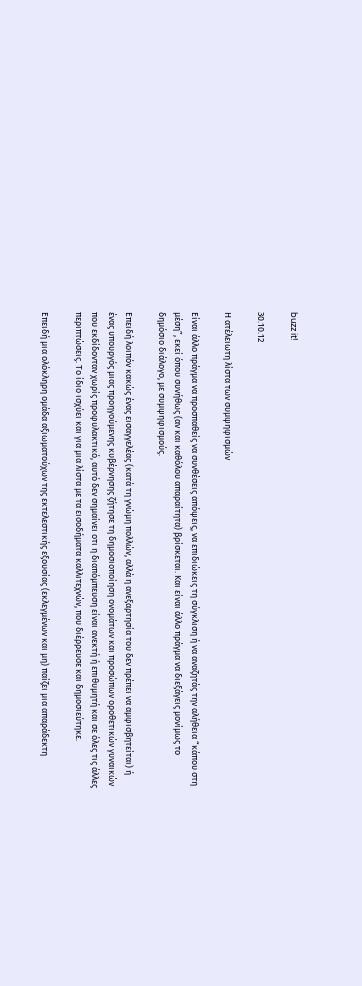buzz it!

30.10.12

Η ατέλειωτη λίστα των συμψηφισμών

Είναι άλλο πράγμα να προσπαθείς να συνθέσεις απόψεις, να επιδιώκεις τη σύγκλιση ή να αναζητάς την αλήθεια “κάπου στη μέση”, εκεί όπου συνήθως (αν και καθόλου απαραίτητα) βρίσκεται. Και είναι άλλο πράγμα να διεξάγεις μονίμως το δημόσιο διάλογο, με συμψηφισμούς.

Επειδή λοιπόν κακώς ένας εισαγγελέας (κατά τη γνώμη πολλών, αλλά η ανεξαρτησία του δεν πρέπει να αμφισβητείται) ή ένας υπουργός μιας προηγούμενης κυβέρνησης ζήτησε τη δημοσιοποίηση ονομάτων και προσώπων οροθετικών γυναικών που εκδίδονταν χωρίς προφυλακτικό, αυτό δεν σημαίνει οτι η διαπόμπευση είναι ανεκτή ή επιθυμητή και σε όλες τις άλλες περιπτώσεις. Το ίδιο ισχύει και για μια λίστα με τα εισοδήματα καλλιτεχνών, που διέρρευσε και δημοσιεύτηκε.

Επειδή μια ολόκληρη ομάδα αξιωματούχων της εκτελεστικής εξουσίας (εκλεγμένων και μη) παίζει μια απαράδεκτη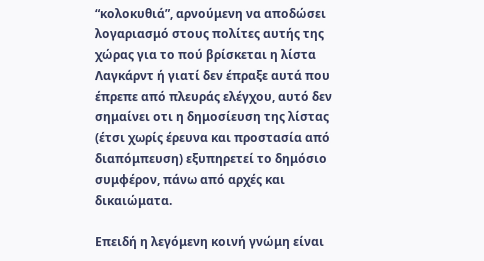“κολοκυθιά”, αρνούμενη να αποδώσει λογαριασμό στους πολίτες αυτής της χώρας για το πού βρίσκεται η λίστα Λαγκάρντ ή γιατί δεν έπραξε αυτά που έπρεπε από πλευράς ελέγχου, αυτό δεν σημαίνει οτι η δημοσίευση της λίστας (έτσι χωρίς έρευνα και προστασία από διαπόμπευση) εξυπηρετεί το δημόσιο συμφέρον, πάνω από αρχές και δικαιώματα.

Επειδή η λεγόμενη κοινή γνώμη είναι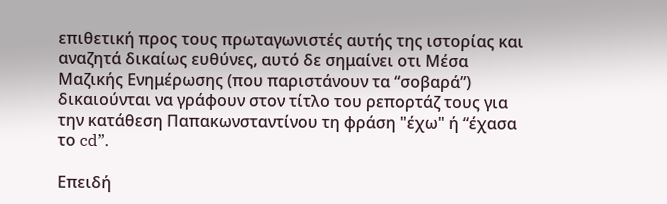επιθετική προς τους πρωταγωνιστές αυτής της ιστορίας και αναζητά δικαίως ευθύνες, αυτό δε σημαίνει οτι Μέσα Μαζικής Ενημέρωσης (που παριστάνουν τα “σοβαρά”) δικαιούνται να γράφουν στον τίτλο του ρεπορτάζ τους για την κατάθεση Παπακωνσταντίνου τη φράση "έχω" ή “έχασα το cd”.

Επειδή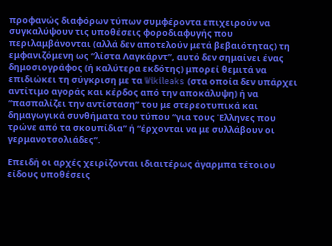προφανώς διαφόρων τύπων συμφέροντα επιχειρούν να συγκαλύψουν τις υποθέσεις φοροδιαφυγής που περιλαμβάνονται (αλλά δεν αποτελούν μετά βεβαιότητας) τη εμφανιζόμενη ως “λίστα Λαγκάρντ”, αυτό δεν σημαίνει ένας δημοσιογράφος (ή καλύτερα εκδότης) μπορεί θεμιτά να επιδιώκει τη σύγκριση με τα Wikileaks (στα οποία δεν υπάρχει αντίτιμο αγοράς και κέρδος από την αποκάλυψη) ή να “πασπαλίζει την αντίσταση” του με στερεοτυπικά και δημαγωγικά συνθήματα του τύπου “για τους Έλληνες που τρώνε από τα σκουπίδια” ή “έρχονται να με συλλάβουν οι γερμανοτσολιάδες”.

Επειδή οι αρχές χειρίζονται ιδιαιτέρως άγαρμπα τέτοιου είδους υποθέσεις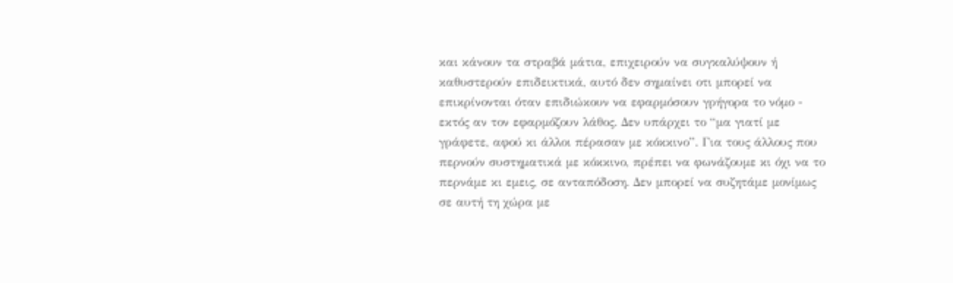και κάνουν τα στραβά μάτια, επιχειρούν να συγκαλύψουν ή καθυστερούν επιδεικτικά, αυτό δεν σημαίνει οτι μπορεί να επικρίνονται όταν επιδιώκουν να εφαρμόσουν γρήγορα το νόμο - εκτός αν τον εφαρμόζουν λάθος. Δεν υπάρχει το “μα γιατί με γράφετε, αφού κι άλλοι πέρασαν με κόκκινο”. Για τους άλλους που περνούν συστηματικά με κόκκινο, πρέπει να φωνάζουμε κι όχι να το περνάμε κι εμεις, σε ανταπόδοση. Δεν μπορεί να συζητάμε μονίμως σε αυτή τη χώρα με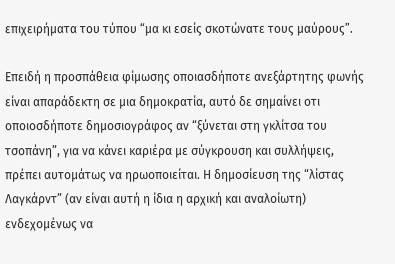επιχειρήματα του τύπου “μα κι εσείς σκοτώνατε τους μαύρους”.

Επειδή η προσπάθεια φίμωσης οποιασδήποτε ανεξάρτητης φωνής είναι απαράδεκτη σε μια δημοκρατία, αυτό δε σημαίνει οτι οποιοσδήποτε δημοσιογράφος αν “ξύνεται στη γκλίτσα του τσοπάνη”, για να κάνει καριέρα με σύγκρουση και συλλήψεις, πρέπει αυτομάτως να ηρωοποιείται. Η δημοσίευση της “λίστας Λαγκάρντ” (αν είναι αυτή η ίδια η αρχική και αναλοίωτη) ενδεχομένως να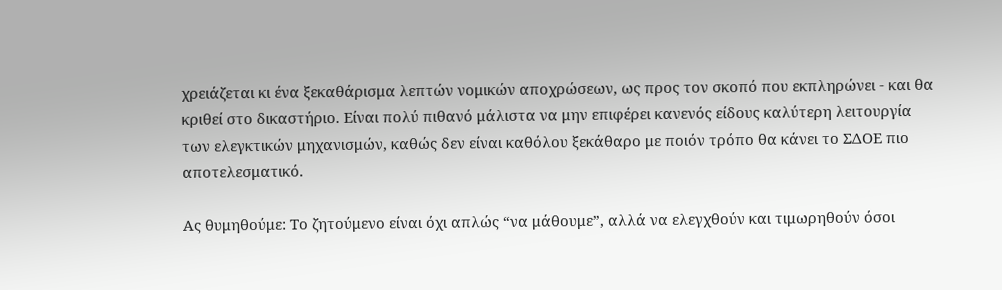χρειάζεται κι ένα ξεκαθάρισμα λεπτών νομικών αποχρώσεων, ως προς τον σκοπό που εκπληρώνει - και θα κριθεί στο δικαστήριο. Είναι πολύ πιθανό μάλιστα να μην επιφέρει κανενός είδους καλύτερη λειτουργία των ελεγκτικών μηχανισμών, καθώς δεν είναι καθόλου ξεκάθαρο με ποιόν τρόπο θα κάνει το ΣΔΟΕ πιο αποτελεσματικό.

Ας θυμηθούμε: Το ζητούμενο είναι όχι απλώς “να μάθουμε”, αλλά να ελεγχθούν και τιμωρηθούν όσοι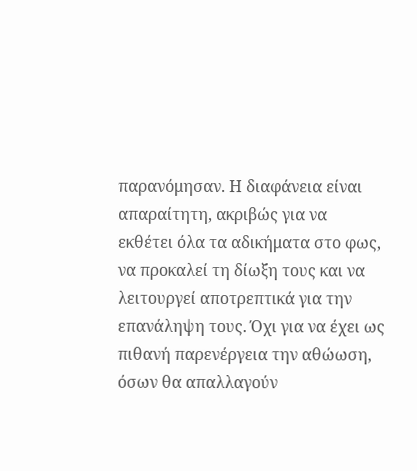παρανόμησαν. Η διαφάνεια είναι απαραίτητη, ακριβώς για να εκθέτει όλα τα αδικήματα στο φως, να προκαλεί τη δίωξη τους και να λειτουργεί αποτρεπτικά για την επανάληψη τους. Όχι για να έχει ως πιθανή παρενέργεια την αθώωση, όσων θα απαλλαγούν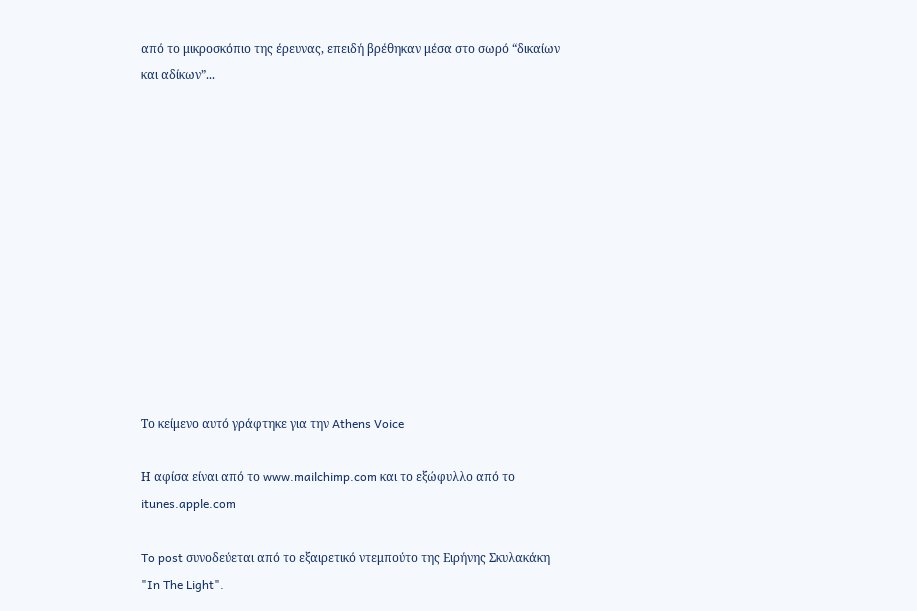από το μικροσκόπιο της έρευνας, επειδή βρέθηκαν μέσα στο σωρό “δικαίων και αδίκων”...












Το κείμενο αυτό γράφτηκε για την Athens Voice

Η αφίσα είναι από το www.mailchimp.com και το εξώφυλλο από το itunes.apple.com

To post συνοδεύεται από το εξαιρετικό ντεμπούτο της Ειρήνης Σκυλακάκη "In The Light".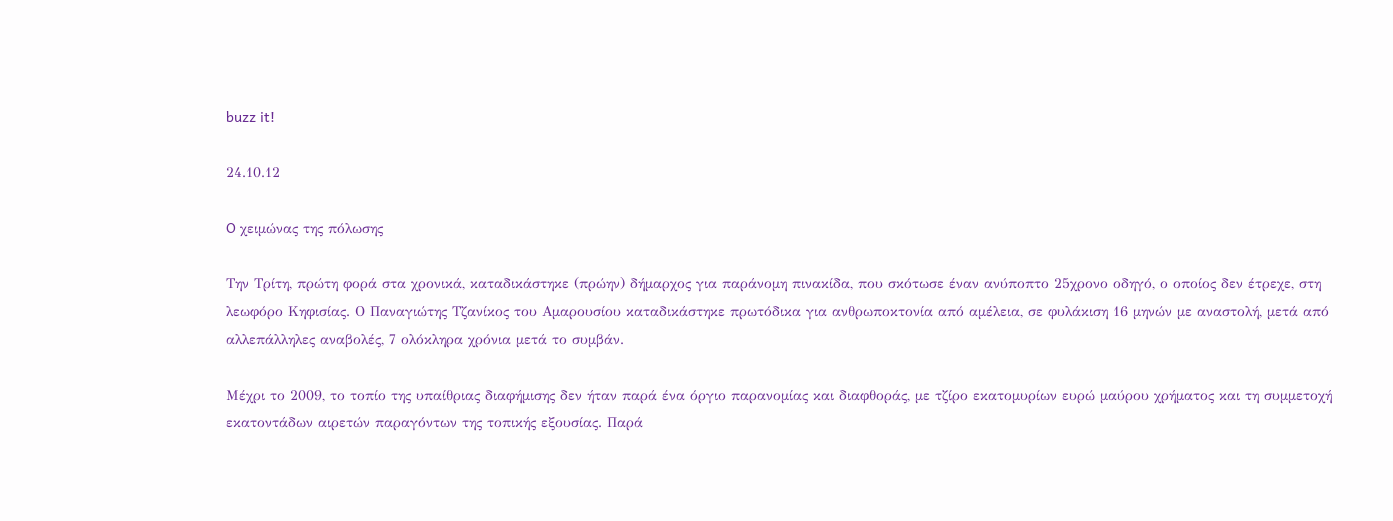buzz it!

24.10.12

O χειμώνας της πόλωσης

Την Τρίτη, πρώτη φορά στα χρονικά, καταδικάστηκε (πρώην) δήμαρχος για παράνομη πινακίδα, που σκότωσε έναν ανύποπτο 25χρονο οδηγό, ο οποίος δεν έτρεχε, στη λεωφόρο Κηφισίας. Ο Παναγιώτης Τζανίκος του Αμαρουσίου καταδικάστηκε πρωτόδικα για ανθρωποκτονία από αμέλεια, σε φυλάκιση 16 μηνών με αναστολή, μετά από αλλεπάλληλες αναβολές, 7 ολόκληρα χρόνια μετά το συμβάν.

Μέχρι το 2009, το τοπίο της υπαίθριας διαφήμισης δεν ήταν παρά ένα όργιο παρανομίας και διαφθοράς, με τζίρο εκατομυρίων ευρώ μαύρου χρήματος και τη συμμετοχή εκατοντάδων αιρετών παραγόντων της τοπικής εξουσίας. Παρά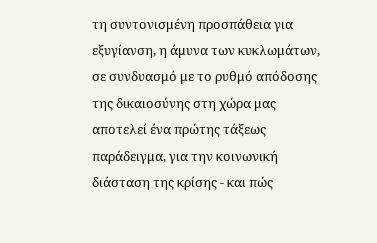τη συντονισμένη προσπάθεια για εξυγίανση, η άμυνα των κυκλωμάτων, σε συνδυασμό με το ρυθμό απόδοσης της δικαιοσύνης στη χώρα μας αποτελεί ένα πρώτης τάξεως παράδειγμα, για την κοινωνική διάσταση της κρίσης - και πώς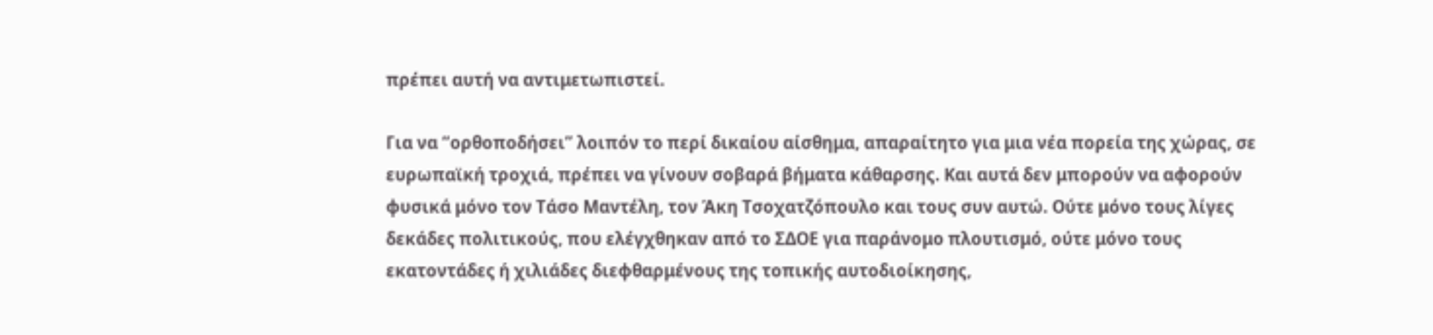πρέπει αυτή να αντιμετωπιστεί.

Για να “ορθοποδήσει” λοιπόν το περί δικαίου αίσθημα, απαραίτητο για μια νέα πορεία της χώρας, σε ευρωπαϊκή τροχιά, πρέπει να γίνουν σοβαρά βήματα κάθαρσης. Και αυτά δεν μπορούν να αφορούν φυσικά μόνο τον Τάσο Μαντέλη, τον Άκη Τσοχατζόπουλο και τους συν αυτώ. Ούτε μόνο τους λίγες δεκάδες πολιτικούς, που ελέγχθηκαν από το ΣΔΟΕ για παράνομο πλουτισμό, ούτε μόνο τους εκατοντάδες ή χιλιάδες διεφθαρμένους της τοπικής αυτοδιοίκησης,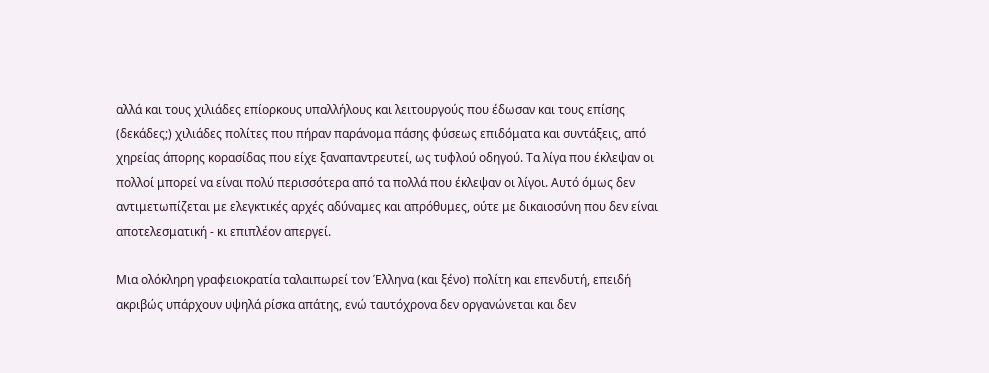αλλά και τους χιλιάδες επίορκους υπαλλήλους και λειτουργούς που έδωσαν και τους επίσης (δεκάδες;) χιλιάδες πολίτες που πήραν παράνομα πάσης φύσεως επιδόματα και συντάξεις, από χηρείας άπορης κορασίδας που είχε ξαναπαντρευτεί, ως τυφλού οδηγού. Τα λίγα που έκλεψαν οι πολλοί μπορεί να είναι πολύ περισσότερα από τα πολλά που έκλεψαν οι λίγοι. Αυτό όμως δεν αντιμετωπίζεται με ελεγκτικές αρχές αδύναμες και απρόθυμες, ούτε με δικαιοσύνη που δεν είναι αποτελεσματική - κι επιπλέον απεργεί.

Μια ολόκληρη γραφειοκρατία ταλαιπωρεί τον Έλληνα (και ξένο) πολίτη και επενδυτή, επειδή ακριβώς υπάρχουν υψηλά ρίσκα απάτης, ενώ ταυτόχρονα δεν οργανώνεται και δεν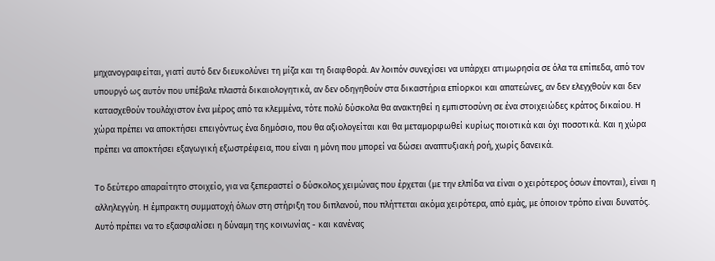μηχανογραφείται, γιατί αυτό δεν διευκολύνει τη μίζα και τη διαφθορά. Αν λοιπόν συνεχίσει να υπάρχει ατιμωρησία σε όλα τα επίπεδα, από τον υπουργό ως αυτόν που υπέβαλε πλαστά δικαιολογητικά, αν δεν οδηγηθούν στα δικαστήρια επίορκοι και απατεώνες, αν δεν ελεγχθούν και δεν κατασχεθούν τουλάχιστον ένα μέρος από τα κλεμμένα, τότε πολύ δύσκολα θα ανακτηθεί η εμπιστοσύνη σε ένα στοιχειώδες κράτος δικαίου. Η χώρα πρέπει να αποκτήσει επειγόντως ένα δημόσιο, που θα αξιολογείται και θα μεταμορφωθεί κυρίως ποιοτικά και όχι ποσοτικά. Και η χώρα πρέπει να αποκτήσει εξαγωγική εξωστρέφεια, που είναι η μόνη που μπορεί να δώσει αναπτυξιακή ροή, χωρίς δανεικά.

Το δεύτερο απαραίτητο στοιχείο, για να ξεπεραστεί ο δύσκολος χειμώνας που έρχεται (με την ελπίδα να είναι ο χειρότερος όσων έπονται), είναι η αλληλεγγύη. Η έμπρακτη συμματοχή όλων στη στήριξη του διπλανού, που πλήττεται ακόμα χειρότερα, από εμάς, με όποιον τρόπο είναι δυνατός. Αυτό πρέπει να το εξασφαλίσει η δύναμη της κοινωνίας - και κανένας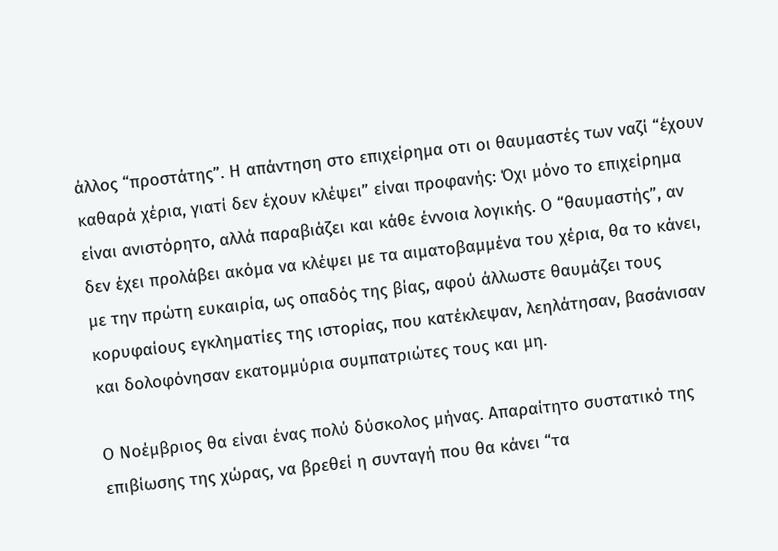άλλος “προστάτης”. Η απάντηση στο επιχείρημα οτι οι θαυμαστές των ναζί “έχουν καθαρά χέρια, γιατί δεν έχουν κλέψει” είναι προφανής: Όχι μόνο το επιχείρημα είναι ανιστόρητο, αλλά παραβιάζει και κάθε έννοια λογικής. Ο “θαυμαστής”, αν δεν έχει προλάβει ακόμα να κλέψει με τα αιματοβαμμένα του χέρια, θα το κάνει, με την πρώτη ευκαιρία, ως οπαδός της βίας, αφού άλλωστε θαυμάζει τους κορυφαίους εγκληματίες της ιστορίας, που κατέκλεψαν, λεηλάτησαν, βασάνισαν και δολοφόνησαν εκατομμύρια συμπατριώτες τους και μη.

Ο Νοέμβριος θα είναι ένας πολύ δύσκολος μήνας. Απαραίτητο συστατικό της επιβίωσης της χώρας, να βρεθεί η συνταγή που θα κάνει “τα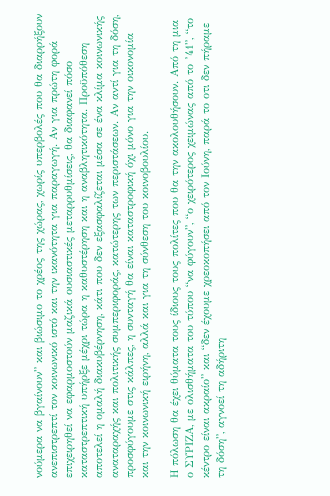νούμερα να βγαίνουν” και βιώσιμο το χρέος της χώρας, χωρίς υπερβολές που θα διαρρήξουν ανεπιστρεπτί τον κοινωνικό ιστό και την ικανότητα για παραγωγή. Αν για πρώτη φορά επιχειρηθεί να εφαρμοστούν μαζικά ουσιαστικές μεταρρυθμίσεις, θα διαφανεί πόσο καταστρεπτική υπήρξε μέχρι τώρα η καθυστέρηση και η αναβλητικότητα. Προϋπόθεση αποτελεί η ομαλή διακυβέρνηση, κάτι που δεν εξασφαλίζεται μέσα σε ένα κλίμα κοινωνικής αναταραχής και πολιτικής συμπεριφοράς, κατώτερης των περιστάσεων. Αν αντί για τη δόση, προσφύγουμε στις κάλπες, η συνταγή θα είναι καταστροφική όχι μόνο για την οικονομία και την κοινωνική ειρήνη, αλλά και για τη σύνθεση του κοινοβουλίου.

Η πόλωση θα έχει θύματα τους ίδιους τους πολίτες που θα την ακολουθήσουν. Από τη μια ο ΣΥΡΙΖΑ, με ολισθήματα του τύπου “να φύγουν”, “ο χειρότερος χειμώνας από το ’41”, “το κέντρο είναι ακραίο” και “δεν έχουμε χρεοκοπήσει από τον Ιούνη, παρά το οτι δεν πήραμε τη δόση”, αγνοεί τη αδήριτη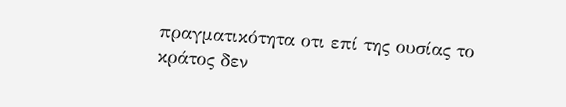πραγματικότητα οτι επί της ουσίας το κράτος δεν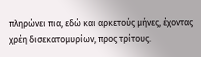πληρώνει πια, εδώ και αρκετούς μήνες, έχοντας χρέη δισεκατομυρίων, προς τρίτους.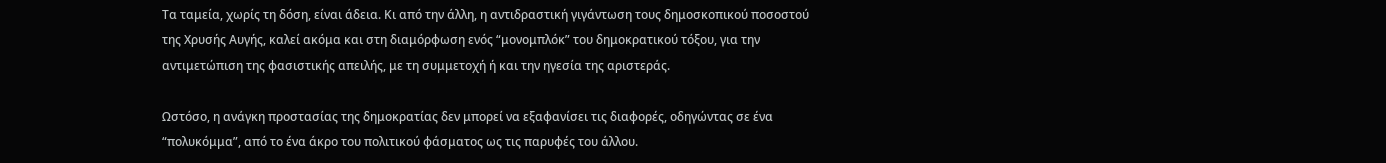Τα ταμεία, χωρίς τη δόση, είναι άδεια. Κι από την άλλη, η αντιδραστική γιγάντωση τους δημοσκοπικού ποσοστού της Χρυσής Αυγής, καλεί ακόμα και στη διαμόρφωση ενός “μονομπλόκ” του δημοκρατικού τόξου, για την αντιμετώπιση της φασιστικής απειλής, με τη συμμετοχή ή και την ηγεσία της αριστεράς.

Ωστόσο, η ανάγκη προστασίας της δημοκρατίας δεν μπορεί να εξαφανίσει τις διαφορές, οδηγώντας σε ένα “πολυκόμμα”, από το ένα άκρο του πολιτικού φάσματος ως τις παρυφές του άλλου.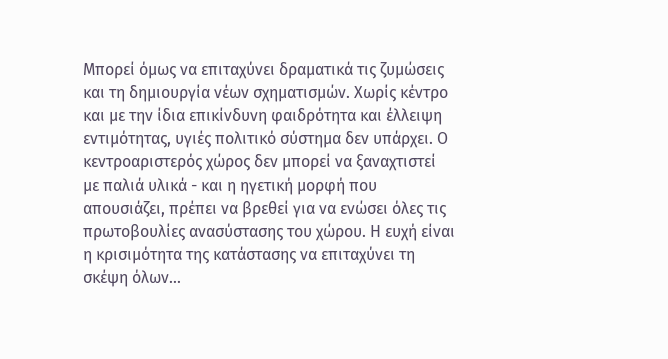Μπορεί όμως να επιταχύνει δραματικά τις ζυμώσεις και τη δημιουργία νέων σχηματισμών. Χωρίς κέντρο και με την ίδια επικίνδυνη φαιδρότητα και έλλειψη εντιμότητας, υγιές πολιτικό σύστημα δεν υπάρχει. Ο κεντροαριστερός χώρος δεν μπορεί να ξαναχτιστεί με παλιά υλικά - και η ηγετική μορφή που απουσιάζει, πρέπει να βρεθεί για να ενώσει όλες τις πρωτοβουλίες ανασύστασης του χώρου. Η ευχή είναι η κρισιμότητα της κατάστασης να επιταχύνει τη σκέψη όλων...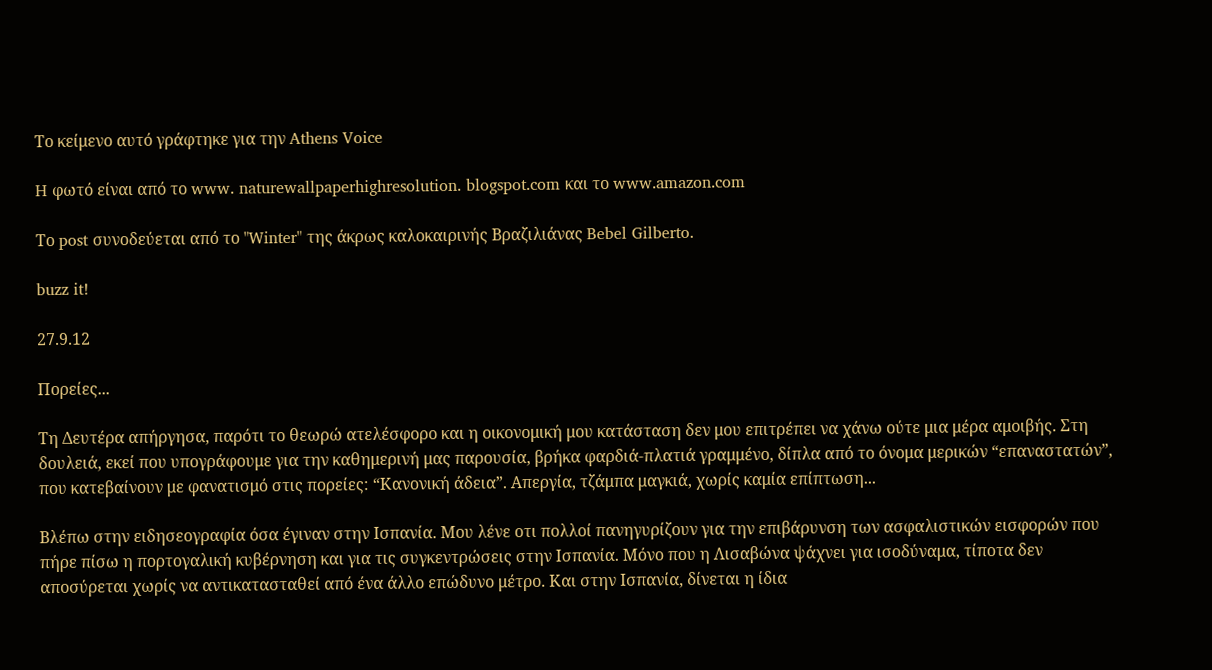Το κείμενο αυτό γράφτηκε για την Athens Voice

H φωτό είναι από το www. naturewallpaperhighresolution. blogspot.com και το www.amazon.com

Το post συνοδεύεται από το "Winter" της άκρως καλοκαιρινής Βραζιλιάνας Bebel Gilberto.

buzz it!

27.9.12

Πορείες...

Τη Δευτέρα απήργησα, παρότι το θεωρώ ατελέσφορο και η οικονομική μου κατάσταση δεν μου επιτρέπει να χάνω ούτε μια μέρα αμοιβής. Στη δουλειά, εκεί που υπογράφουμε για την καθημερινή μας παρουσία, βρήκα φαρδιά-πλατιά γραμμένο, δίπλα από το όνομα μερικών “επαναστατών”, που κατεβαίνουν με φανατισμό στις πορείες: “Κανονική άδεια”. Απεργία, τζάμπα μαγκιά, χωρίς καμία επίπτωση...

Βλέπω στην ειδησεογραφία όσα έγιναν στην Ισπανία. Μου λένε οτι πολλοί πανηγυρίζουν για την επιβάρυνση των ασφαλιστικών εισφορών που πήρε πίσω η πορτογαλική κυβέρνηση και για τις συγκεντρώσεις στην Ισπανία. Μόνο που η Λισαβώνα ψάχνει για ισοδύναμα, τίποτα δεν αποσύρεται χωρίς να αντικατασταθεί από ένα άλλο επώδυνο μέτρο. Και στην Ισπανία, δίνεται η ίδια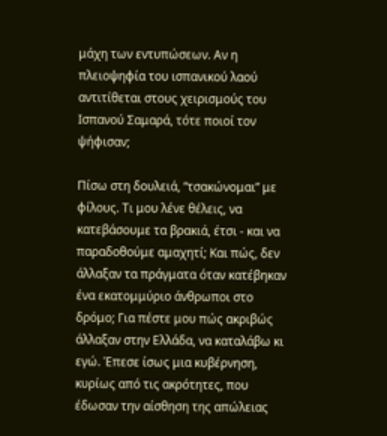μάχη των εντυπώσεων. Αν η πλειοψηφία του ισπανικού λαού αντιτίθεται στους χειρισμούς του Ισπανού Σαμαρά, τότε ποιοί τον ψήφισαν;

Πίσω στη δουλειά, “τσακώνομαι” με φίλους. Τι μου λένε θέλεις, να κατεβάσουμε τα βρακιά, έτσι - και να παραδοθούμε αμαχητί; Και πώς, δεν άλλαξαν τα πράγματα όταν κατέβηκαν ένα εκατομμύριο άνθρωποι στο δρόμο; Για πέστε μου πώς ακριβώς άλλαξαν στην Ελλάδα, να καταλάβω κι εγώ. Έπεσε ίσως μια κυβέρνηση, κυρίως από τις ακρότητες, που έδωσαν την αίσθηση της απώλειας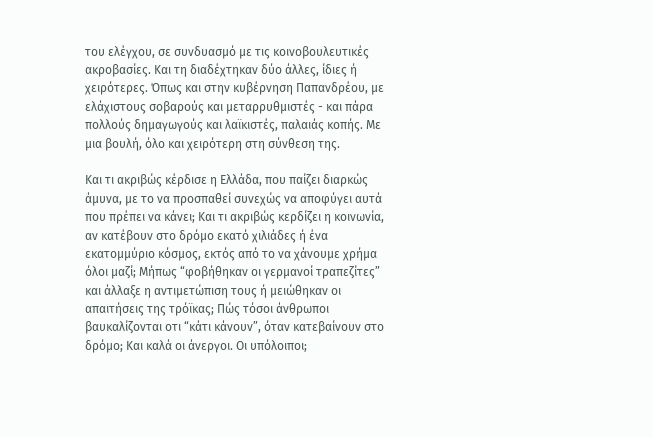του ελέγχου, σε συνδυασμό με τις κοινοβουλευτικές ακροβασίες. Και τη διαδέχτηκαν δύο άλλες, ίδιες ή χειρότερες. Όπως και στην κυβέρνηση Παπανδρέου, με ελάχιστους σοβαρούς και μεταρρυθμιστές - και πάρα πολλούς δημαγωγούς και λαϊκιστές, παλαιάς κοπής. Με μια βουλή, όλο και χειρότερη στη σύνθεση της.

Και τι ακριβώς κέρδισε η Ελλάδα, που παίζει διαρκώς άμυνα, με το να προσπαθεί συνεχώς να αποφύγει αυτά που πρέπει να κάνει; Και τι ακριβώς κερδίζει η κοινωνία, αν κατέβουν στο δρόμο εκατό χιλιάδες ή ένα εκατομμύριο κόσμος, εκτός από το να χάνουμε χρήμα όλοι μαζί; Μήπως “φοβήθηκαν οι γερμανοί τραπεζίτες” και άλλαξε η αντιμετώπιση τους ή μειώθηκαν οι απαιτήσεις της τρόϊκας; Πώς τόσοι άνθρωποι βαυκαλίζονται οτι “κάτι κάνουν”, όταν κατεβαίνουν στο δρόμο; Και καλά οι άνεργοι. Οι υπόλοιποι;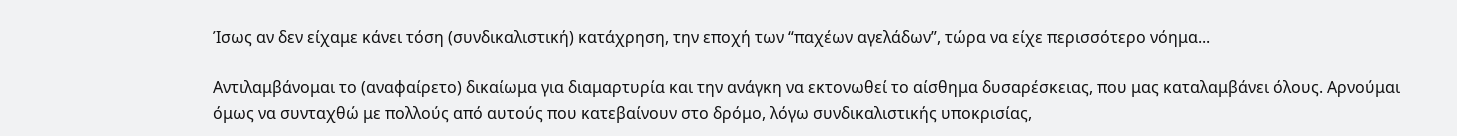Ίσως αν δεν είχαμε κάνει τόση (συνδικαλιστική) κατάχρηση, την εποχή των “παχέων αγελάδων”, τώρα να είχε περισσότερο νόημα...

Αντιλαμβάνομαι το (αναφαίρετο) δικαίωμα για διαμαρτυρία και την ανάγκη να εκτονωθεί το αίσθημα δυσαρέσκειας, που μας καταλαμβάνει όλους. Αρνούμαι όμως να συνταχθώ με πολλούς από αυτούς που κατεβαίνουν στο δρόμο, λόγω συνδικαλιστικής υποκρισίας,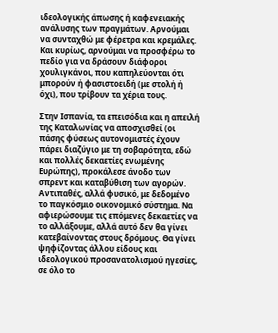ιδεολογικής άπωσης ή καφενειακής ανάλυσης των πραγμάτων. Αρνούμαι να συνταχθώ με φέρετρα και κρεμάλες. Και κυρίως, αρνούμαι να προσφέρω το πεδίο για να δράσουν διάφοροι χουλιγκάνοι, που καπηλεύονται ότι μπορούν ή φασιστοειδή (με στολή ή όχι), που τρίβουν τα χέρια τους.

Στην Ισπανία, τα επεισόδια και η απειλή της Καταλωνίας να αποσχισθεί (οι πάσης φύσεως αυτονομιστές έχουν πάρει διαζύγιο με τη σοβαρότητα, εδώ και πολλές δεκαετίες ενωμένης Ευρώπης), προκάλεσε άνοδο των σπρεντ και καταβύθιση των αγορών. Αντιπαθές, αλλά φυσικό, με δεδομένο το παγκόσμιο οικονομικό σύστημα. Να αφιερώσουμε τις επόμενες δεκαετίες να το αλλάξουμε, αλλά αυτό δεν θα γίνει κατεβαίνοντας στους δρόμους. Θα γίνει ψηφίζοντας άλλου είδους και ιδεολογικού προσανατολισμού ηγεσίες, σε όλο το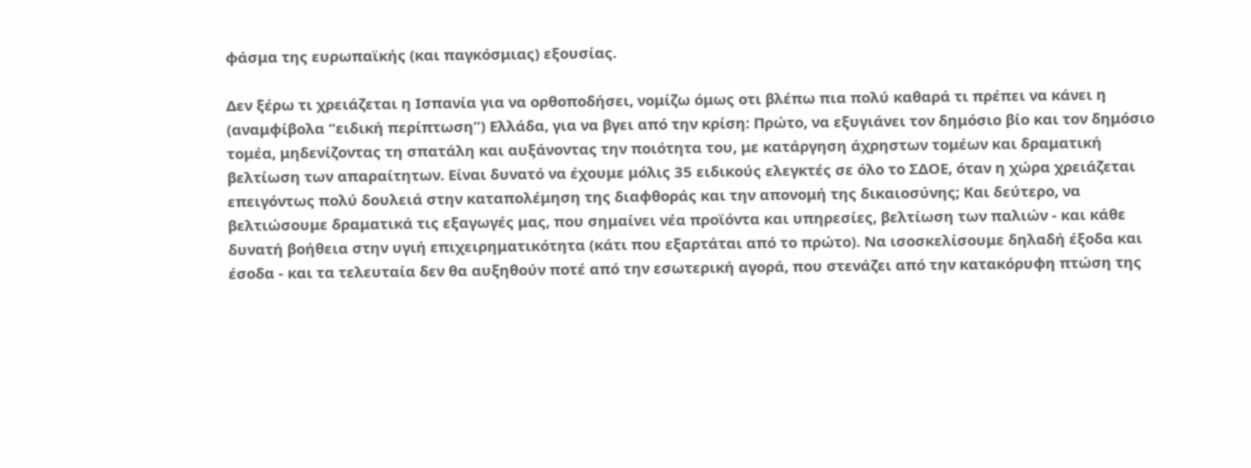φάσμα της ευρωπαϊκής (και παγκόσμιας) εξουσίας.

Δεν ξέρω τι χρειάζεται η Ισπανία για να ορθοποδήσει, νομίζω όμως οτι βλέπω πια πολύ καθαρά τι πρέπει να κάνει η (αναμφίβολα “ειδική περίπτωση”) Ελλάδα, για να βγει από την κρίση: Πρώτο, να εξυγιάνει τον δημόσιο βίο και τον δημόσιο τομέα, μηδενίζοντας τη σπατάλη και αυξάνοντας την ποιότητα του, με κατάργηση άχρηστων τομέων και δραματική βελτίωση των απαραίτητων. Είναι δυνατό να έχουμε μόλις 35 ειδικούς ελεγκτές σε όλο το ΣΔΟΕ, όταν η χώρα χρειάζεται επειγόντως πολύ δουλειά στην καταπολέμηση της διαφθοράς και την απονομή της δικαιοσύνης; Και δεύτερο, να βελτιώσουμε δραματικά τις εξαγωγές μας, που σημαίνει νέα προϊόντα και υπηρεσίες, βελτίωση των παλιών - και κάθε δυνατή βοήθεια στην υγιή επιχειρηματικότητα (κάτι που εξαρτάται από το πρώτο). Να ισοσκελίσουμε δηλαδή έξοδα και έσοδα - και τα τελευταία δεν θα αυξηθούν ποτέ από την εσωτερική αγορά, που στενάζει από την κατακόρυφη πτώση της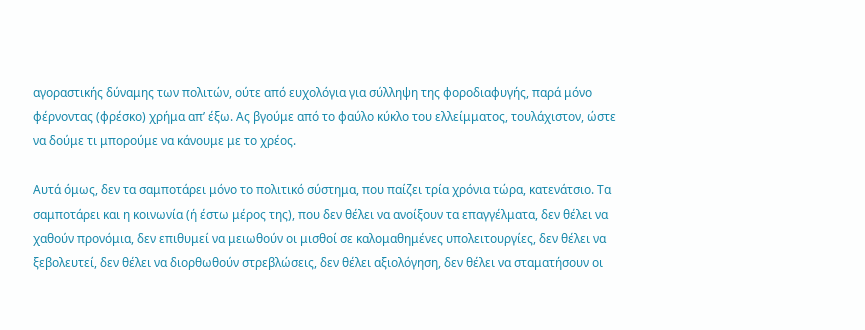αγοραστικής δύναμης των πολιτών, ούτε από ευχολόγια για σύλληψη της φοροδιαφυγής, παρά μόνο φέρνοντας (φρέσκο) χρήμα απ’ έξω. Ας βγούμε από το φαύλο κύκλο του ελλείμματος, τουλάχιστον, ώστε να δούμε τι μπορούμε να κάνουμε με το χρέος.

Αυτά όμως, δεν τα σαμποτάρει μόνο το πολιτικό σύστημα, που παίζει τρία χρόνια τώρα, κατενάτσιο. Τα σαμποτάρει και η κοινωνία (ή έστω μέρος της), που δεν θέλει να ανοίξουν τα επαγγέλματα, δεν θέλει να χαθούν προνόμια, δεν επιθυμεί να μειωθούν οι μισθοί σε καλομαθημένες υπολειτουργίες, δεν θέλει να ξεβολευτεί, δεν θέλει να διορθωθούν στρεβλώσεις, δεν θέλει αξιολόγηση, δεν θέλει να σταματήσουν οι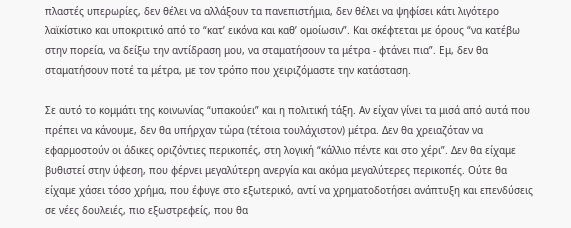πλαστές υπερωρίες, δεν θέλει να αλλάξουν τα πανεπιστήμια, δεν θέλει να ψηφίσει κάτι λιγότερο λαϊκίστικο και υποκριτικό από το “κατ’ εικόνα και καθ’ ομοίωσιν”. Και σκέφτεται με όρους “να κατέβω στην πορεία, να δείξω την αντίδραση μου, να σταματήσουν τα μέτρα - φτάνει πια”. Εμ, δεν θα σταματήσουν ποτέ τα μέτρα, με τον τρόπο που χειριζόμαστε την κατάσταση.

Σε αυτό το κομμάτι της κοινωνίας “υπακούει” και η πολιτική τάξη. Αν είχαν γίνει τα μισά από αυτά που πρέπει να κάνουμε, δεν θα υπήρχαν τώρα (τέτοια τουλάχιστον) μέτρα. Δεν θα χρειαζόταν να εφαρμοστούν οι άδικες οριζόντιες περικοπές, στη λογική “κάλλιο πέντε και στο χέρι”. Δεν θα είχαμε βυθιστεί στην ύφεση, που φέρνει μεγαλύτερη ανεργία και ακόμα μεγαλύτερες περικοπές. Ούτε θα είχαμε χάσει τόσο χρήμα, που έφυγε στο εξωτερικό, αντί να χρηματοδοτήσει ανάπτυξη και επενδύσεις σε νέες δουλειές, πιο εξωστρεφείς, που θα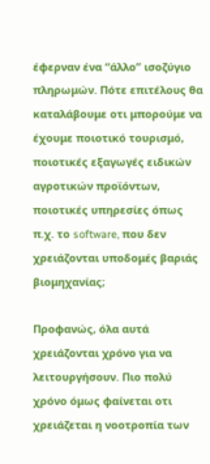έφερναν ένα “άλλο” ισοζύγιο πληρωμών. Πότε επιτέλους θα καταλάβουμε οτι μπορούμε να έχουμε ποιοτικό τουρισμό, ποιοτικές εξαγωγές ειδικών αγροτικών προϊόντων, ποιοτικές υπηρεσίες όπως π.χ. το software, που δεν χρειάζονται υποδομές βαριάς βιομηχανίας;

Προφανώς, όλα αυτά χρειάζονται χρόνο για να λειτουργήσουν. Πιο πολύ χρόνο όμως φαίνεται οτι χρειάζεται η νοοτροπία των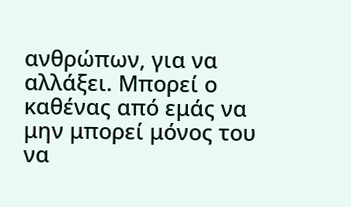ανθρώπων, για να αλλάξει. Μπορεί ο καθένας από εμάς να μην μπορεί μόνος του να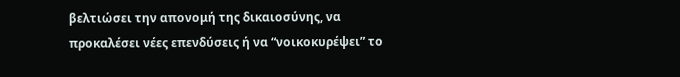βελτιώσει την απονομή της δικαιοσύνης, να προκαλέσει νέες επενδύσεις ή να “νοικοκυρέψει” το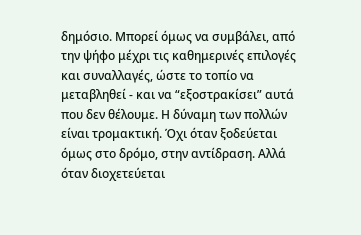δημόσιο. Μπορεί όμως να συμβάλει, από την ψήφο μέχρι τις καθημερινές επιλογές και συναλλαγές, ώστε το τοπίο να μεταβληθεί - και να “εξοστρακίσει” αυτά που δεν θέλουμε. Η δύναμη των πολλών είναι τρομακτική. Όχι όταν ξοδεύεται όμως στο δρόμο, στην αντίδραση. Αλλά όταν διοχετεύεται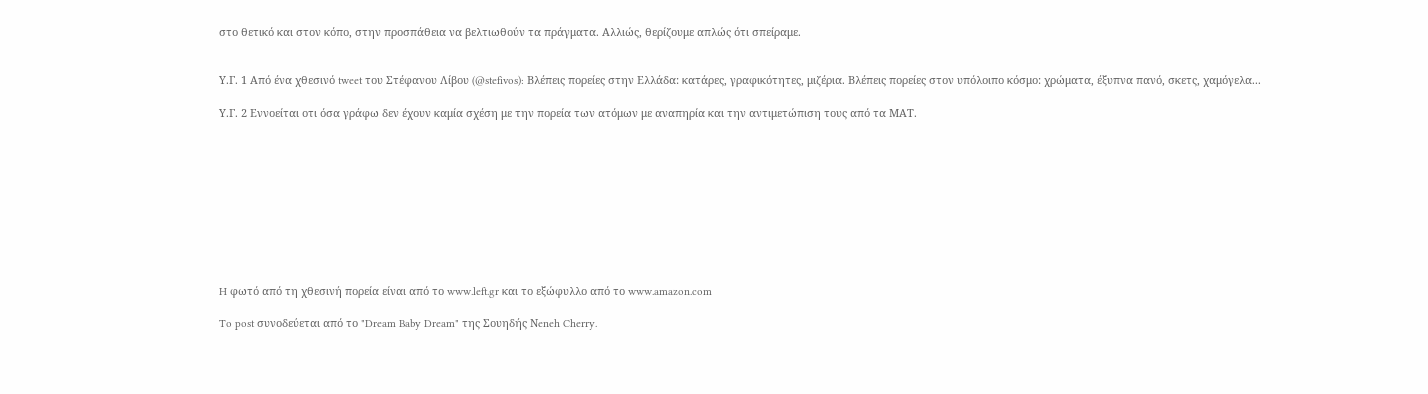στο θετικό και στον κόπο, στην προσπάθεια να βελτιωθούν τα πράγματα. Αλλιώς, θερίζουμε απλώς ότι σπείραμε.


Υ.Γ. 1 Από ένα χθεσινό tweet του Στέφανου Λίβου (@stefivos): Βλέπεις πορείες στην Ελλάδα: κατάρες, γραφικότητες, μιζέρια. Βλέπεις πορείες στον υπόλοιπο κόσμο: χρώματα, έξυπνα πανό, σκετς, χαμόγελα...

Υ.Γ. 2 Εννοείται οτι όσα γράφω δεν έχουν καμία σχέση με την πορεία των ατόμων με αναπηρία και την αντιμετώπιση τους από τα ΜΑΤ.










H φωτό από τη χθεσινή πορεία είναι από το www.left.gr και το εξώφυλλο από το www.amazon.com

To post συνοδεύεται από το "Dream Baby Dream" της Σουηδής Νeneh Cherry.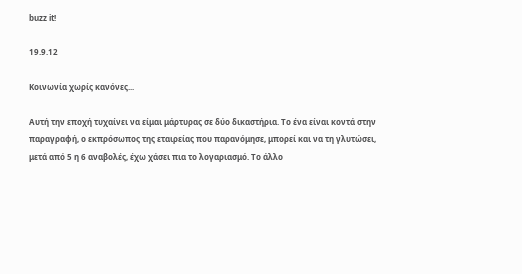buzz it!

19.9.12

Κοινωνία χωρίς κανόνες...

Αυτή την εποχή τυχαίνει να είμαι μάρτυρας σε δύο δικαστήρια. Το ένα είναι κοντά στην παραγραφή, ο εκπρόσωπος της εταιρείας που παρανόμησε, μπορεί και να τη γλυτώσει, μετά από 5 η 6 αναβολές, έχω χάσει πια το λογαριασμό. Το άλλο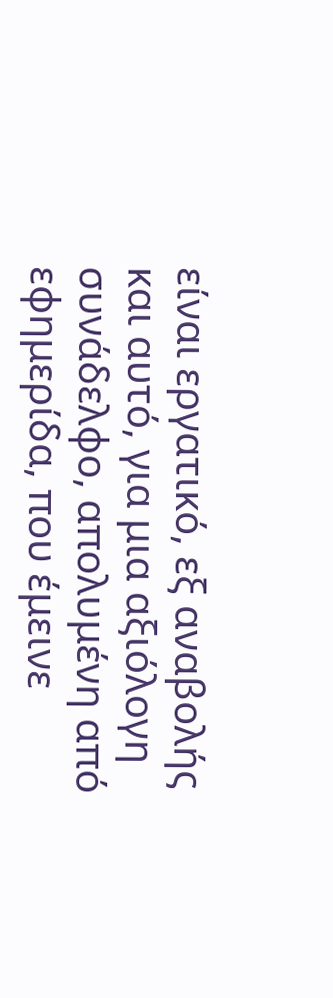είναι εργατικό, εξ αναβολής και αυτό, για μια αξιόλογη συνάδελφο, απολυμένη από εφημερίδα, που έμεινε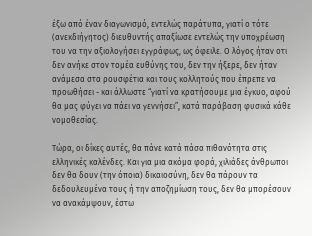έξω από έναν διαγωνισμό, εντελώς παράτυπα, γιατί ο τότε (ανεκδιήγητος) διευθυντής απαξίωσε εντελώς την υποχρέωση του να την αξιολογήσει εγγράφως, ως όφειλε. Ο λόγος ήταν οτι δεν ανήκε στον τομέα ευθύνης του, δεν την ήξερε, δεν ήταν ανάμεσα στα ρουσφέτια και τους κολλητούς που έπρεπε να προωθήσει - και άλλωστε “γιατί να κρατήσουμε μια έγκυο, αφού θα μας φύγει να πάει να γεννήσει”, κατά παράβαση φυσικά κάθε νομοθεσίας.

Τώρα, οι δίκες αυτές, θα πάνε κατά πάσα πιθανότητα στις ελληνικές καλένδες. Και για μια ακόμα φορά, χιλιάδες άνθρωποι δεν θα δουν (την όποια) δικαιοσύνη, δεν θα πάρουν τα δεδουλευμένα τους ή την αποζημίωση τους, δεν θα μπορέσουν να ανακάμψουν, έστω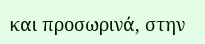και προσωρινά, στην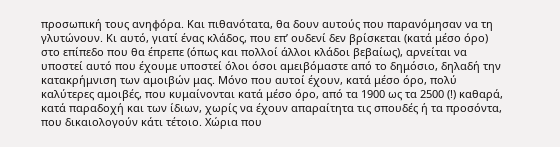προσωπική τους ανηφόρα. Και πιθανότατα, θα δουν αυτούς που παρανόμησαν να τη γλυτώνουν. Κι αυτό, γιατί ένας κλάδος, που επ’ ουδενί δεν βρίσκεται (κατά μέσο όρο) στο επίπεδο που θα έπρεπε (όπως και πολλοί άλλοι κλάδοι βεβαίως), αρνείται να υποστεί αυτό που έχουμε υποστεί όλοι όσοι αμειβόμαστε από το δημόσιο, δηλαδή την κατακρήμνιση των αμοιβών μας. Μόνο που αυτοί έχουν, κατά μέσο όρο, πολύ καλύτερες αμοιβές, που κυμαίνονται κατά μέσο όρο, από τα 1900 ως τα 2500 (!) καθαρά, κατά παραδοχή και των ίδιων, χωρίς να έχουν απαραίτητα τις σπουδές ή τα προσόντα, που δικαιολογούν κάτι τέτοιο. Χώρια που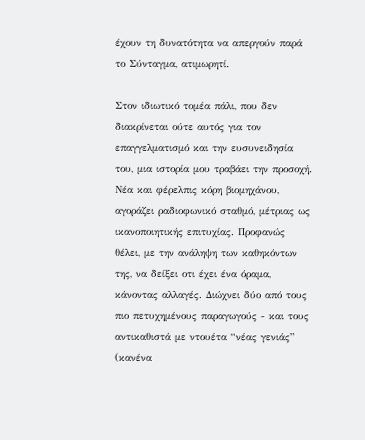έχουν τη δυνατότητα να απεργούν παρά το Σύνταγμα, ατιμωρητί.

Στον ιδιωτικό τομέα πάλι, που δεν διακρίνεται ούτε αυτός για τον επαγγελματισμό και την ευσυνειδησία του, μια ιστορία μου τραβάει την προσοχή. Νέα και φέρελπις κόρη βιομηχάνου, αγοράζει ραδιοφωνικό σταθμό, μέτριας ως ικανοποιητικής επιτυχίας. Προφανώς θέλει, με την ανάληψη των καθηκόντων της, να δείξει οτι έχει ένα όραμα, κάνοντας αλλαγές. Διώχνει δύο από τους πιο πετυχημένους παραγωγούς - και τους αντικαθιστά με ντουέτα “νέας γενιάς” (κανένα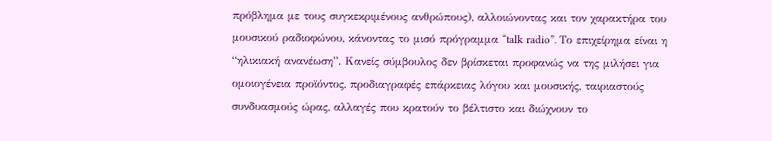πρόβλημα με τους συγκεκριμένους ανθρώπους), αλλοιώνοντας και τον χαρακτήρα του μουσικού ραδιοφώνου, κάνοντας το μισό πρόγραμμα “talk radio”. Το επιχείρημα είναι η “ηλικιακή ανανέωση”. Κανείς σύμβουλος δεν βρίσκεται προφανώς να της μιλήσει για ομοιογένεια προϊόντος, προδιαγραφές επάρκειας λόγου και μουσικής, ταιριαστούς συνδυασμούς ώρας, αλλαγές που κρατούν το βέλτιστο και διώχνουν το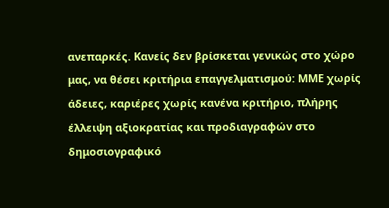ανεπαρκές. Κανείς δεν βρίσκεται γενικώς στο χώρο μας, να θέσει κριτήρια επαγγελματισμού: ΜΜΕ χωρίς άδειες, καριέρες χωρίς κανένα κριτήριο, πλήρης έλλειψη αξιοκρατίας και προδιαγραφών στο δημοσιογραφικό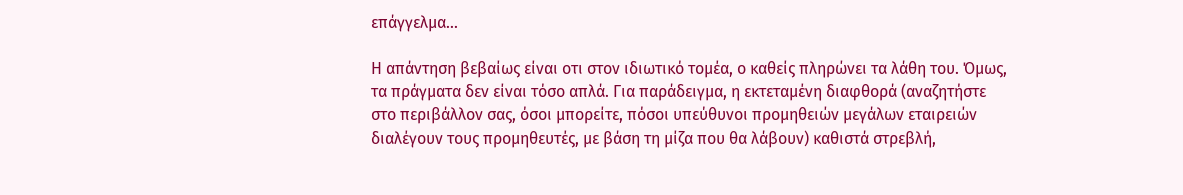επάγγελμα...

Η απάντηση βεβαίως είναι οτι στον ιδιωτικό τομέα, ο καθείς πληρώνει τα λάθη του. Όμως, τα πράγματα δεν είναι τόσο απλά. Για παράδειγμα, η εκτεταμένη διαφθορά (αναζητήστε στο περιβάλλον σας, όσοι μπορείτε, πόσοι υπεύθυνοι προμηθειών μεγάλων εταιρειών διαλέγουν τους προμηθευτές, με βάση τη μίζα που θα λάβουν) καθιστά στρεβλή,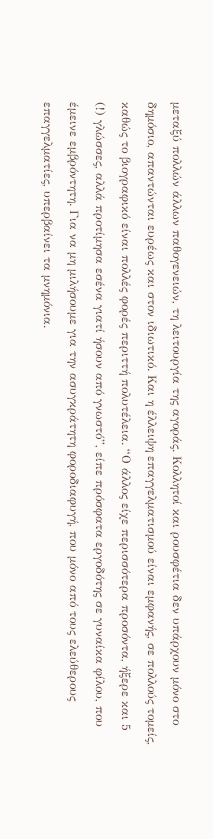μεταξύ πολλών άλλων παθογενειών, τη λειτουργία της αγοράς. Κολλητοί και ρουσφέτια δεν υπάρχουν μόνο στο δημόσιο, απαντώνται ευρέως και στον ιδιωτικό. Και η έλλειψη επαγγελματισμού είναι εμφανής, σε πολλούς τομείς, καθώς το βιογραφικό είναι πολλές φορές περιττή πολυτέλεια. “Ο άλλος είχε περισσότερα προσόντα, ήξερε και 5 (!) γλώσσες, αλλά προτίμησα εσένα γιατί ήσουν από γνωστό”, είπε πρόσφατα εργοδότης σε γυναίκα φίλου, που έμεινε εμβρόντητη. Για να μη μιλήσουμε για την ασυγκράτητη φοροδιαφυγή, που μόνο από τους ελεύθερους επαγγελματίες, υπερβαίνει τα μνημόνια.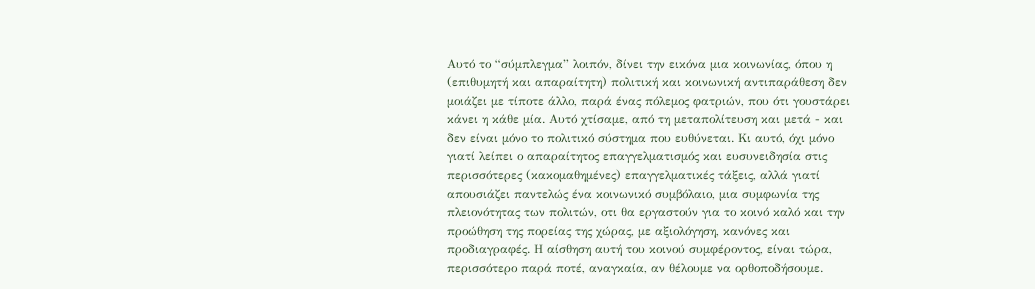Αυτό το “σύμπλεγμα” λοιπόν, δίνει την εικόνα μια κοινωνίας, όπου η (επιθυμητή και απαραίτητη) πολιτική και κοινωνική αντιπαράθεση δεν μοιάζει με τίποτε άλλο, παρά ένας πόλεμος φατριών, που ότι γουστάρει κάνει η κάθε μία. Αυτό χτίσαμε, από τη μεταπολίτευση και μετά - και δεν είναι μόνο το πολιτικό σύστημα που ευθύνεται. Κι αυτό, όχι μόνο γιατί λείπει ο απαραίτητος επαγγελματισμός και ευσυνειδησία στις περισσότερες (κακομαθημένες) επαγγελματικές τάξεις, αλλά γιατί απουσιάζει παντελώς ένα κοινωνικό συμβόλαιο, μια συμφωνία της πλειονότητας των πολιτών, οτι θα εργαστούν για το κοινό καλό και την προώθηση της πορείας της χώρας, με αξιολόγηση, κανόνες και προδιαγραφές. Η αίσθηση αυτή του κοινού συμφέροντος, είναι τώρα, περισσότερο παρά ποτέ, αναγκαία, αν θέλουμε να ορθοποδήσουμε.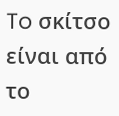To σκίτσο είναι από το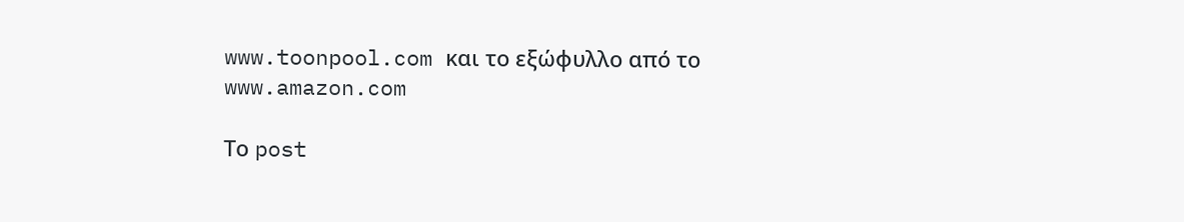www.toonpool.com και το εξώφυλλο από το www.amazon.com

Το post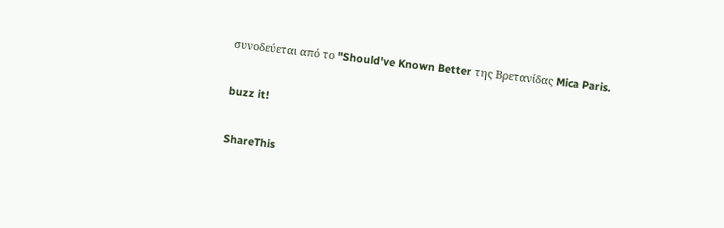συνοδεύεται από το "Should've Known Better της Βρετανίδας Mica Paris.

buzz it!

ShareThis